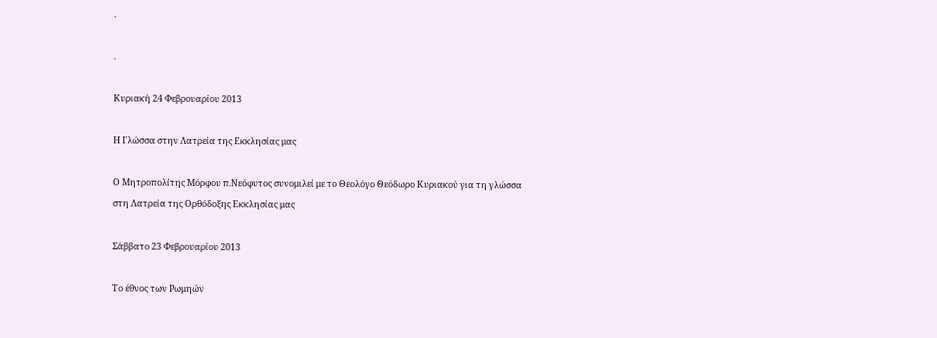.

.

Κυριακή 24 Φεβρουαρίου 2013

Η Γλώσσα στην Λατρεία της Εκκλησίας μας

Ο Μητροπολίτης Μόρφου π.Νεόφυτος συνομιλεί με το Θεολόγο Θεόδωρο Κυριακού για τη γλώσσα στη Λατρεία της Ορθόδοξης Εκκλησίας μας

Σάββατο 23 Φεβρουαρίου 2013

Το έθνος των Ρωμηών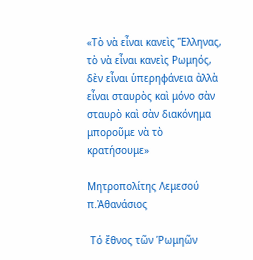«Τὸ νὰ εἶναι κανεὶς Ἕλληνας, τὸ νὰ εἶναι κανεὶς Ρωμηός, δὲν εἶναι ὑπερηφάνεια ἀλλὰ εἶναι σταυρὸς καὶ μόνο σὰν σταυρὸ καὶ σὰν διακόνημα μποροῦμε νὰ τὸ κρατήσουμε»

Μητροπολίτης Λεμεσού π.Ἀθανάσιος

 Τό ἔθνος τῶν Ῥωμηῶν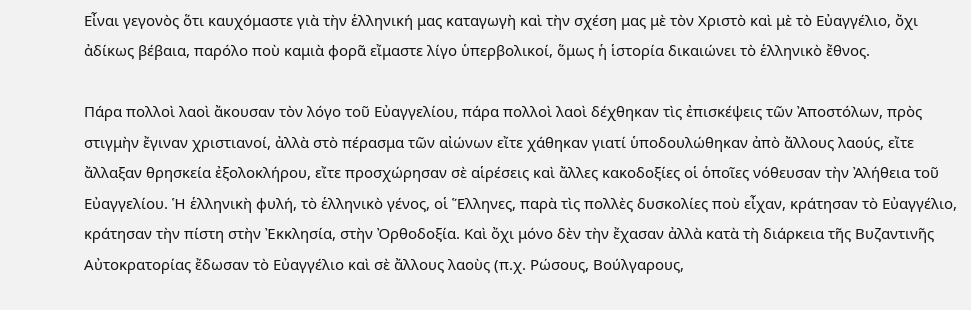Εἶναι γεγονὸς ὅτι καυχόμαστε γιὰ τὴν ἑλληνική μας καταγωγὴ καὶ τὴν σχέση μας μὲ τὸν Χριστὸ καὶ μὲ τὸ Εὐαγγέλιο, ὄχι ἀδίκως βέβαια, παρόλο ποὺ καμιὰ φορᾶ εἴμαστε λίγο ὑπερβολικοί, ὅμως ἡ ἱστορία δικαιώνει τὸ ἑλληνικὸ ἔθνος.

Πάρα πολλοὶ λαοὶ ἄκουσαν τὸν λόγο τοῦ Εὐαγγελίου, πάρα πολλοὶ λαοὶ δέχθηκαν τὶς ἐπισκέψεις τῶν Ἀποστόλων, πρὸς στιγμὴν ἔγιναν χριστιανοί, ἀλλὰ στὸ πέρασμα τῶν αἰώνων εἴτε χάθηκαν γιατί ὑποδουλώθηκαν ἀπὸ ἄλλους λαούς, εἴτε ἄλλαξαν θρησκεία ἐξολοκλήρου, εἴτε προσχώρησαν σὲ αἱρέσεις καὶ ἄλλες κακοδοξίες οἱ ὁποῖες νόθευσαν τὴν Ἀλήθεια τοῦ Εὐαγγελίου. Ἡ ἑλληνικὴ φυλή, τὸ ἑλληνικὸ γένος, οἱ Ἕλληνες, παρὰ τὶς πολλὲς δυσκολίες ποὺ εἶχαν, κράτησαν τὸ Εὐαγγέλιο, κράτησαν τὴν πίστη στὴν Ἐκκλησία, στὴν Ὀρθοδοξία. Καὶ ὄχι μόνο δὲν τὴν ἔχασαν ἀλλὰ κατὰ τὴ διάρκεια τῆς Βυζαντινῆς Αὐτοκρατορίας ἔδωσαν τὸ Εὐαγγέλιο καὶ σὲ ἄλλους λαοὺς (π.χ. Ρώσους, Βούλγαρους,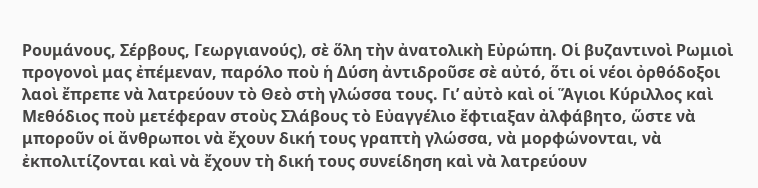Ρουμάνους, Σέρβους, Γεωργιανούς), σὲ ὅλη τὴν ἀνατολικὴ Εὐρώπη. Οἱ βυζαντινοὶ Ρωμιοὶ προγονοὶ μας ἐπέμεναν, παρόλο ποὺ ἡ Δύση ἀντιδροῦσε σὲ αὐτό, ὅτι οἱ νέοι ὀρθόδοξοι λαοὶ ἔπρεπε νὰ λατρεύουν τὸ Θεὸ στὴ γλώσσα τους. Γι’ αὐτὸ καὶ οἱ Ἅγιοι Κύριλλος καὶ Μεθόδιος ποὺ μετέφεραν στοὺς Σλάβους τὸ Εὐαγγέλιο ἔφτιαξαν ἀλφάβητο, ὥστε νὰ μποροῦν οἱ ἄνθρωποι νὰ ἔχουν δική τους γραπτὴ γλώσσα, νὰ μορφώνονται, νὰ ἐκπολιτίζονται καὶ νὰ ἔχουν τὴ δική τους συνείδηση καὶ νὰ λατρεύουν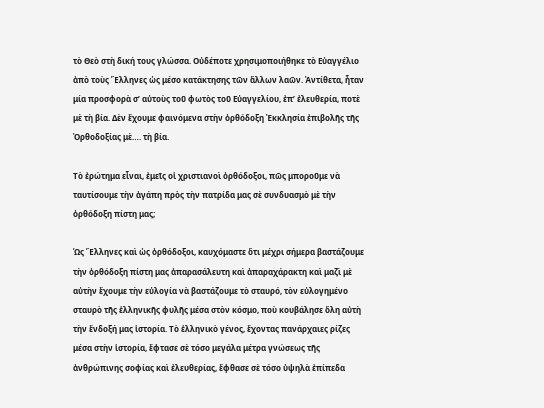τὸ Θεὸ στὴ δική τους γλώσσα. Οὐδέποτε χρησιμοποιήθηκε τὸ Εὐαγγέλιο ἀπὸ τοὺς Ἕλληνες ὡς μέσο κατάκτησης τῶν ἄλλων λαῶν. Ἀντίθετα, ἦταν μία προσφορὰ σ’ αὐτοὺς τοῦ φωτὸς τοῦ Εὐαγγελίου, ἐπ’ ἐλευθερία, ποτὲ μὲ τὴ βία. Δὲν ἔχουμε φαινόμενα στὴν ὀρθόδοξη Ἐκκλησία ἐπιβολῆς τῆς Ὀρθοδοξίας μὲ…. τὴ βία.

Τὸ ἐρώτημα εἶναι, ἐμεῖς οἱ χριστιανοὶ ὀρθόδοξοι, πῶς μποροῦμε νὰ ταυτίσουμε τὴν ἀγάπη πρὸς τὴν πατρίδα μας σὲ συνδυασμὸ μὲ τὴν ὀρθόδοξη πίστη μας;

Ὡς Ἕλληνες καὶ ὡς ὀρθόδοξοι, καυχόμαστε ὅτι μέχρι σήμερα βαστάζουμε τὴν ὀρθόδοξη πίστη μας ἀπαρασάλευτη καὶ ἀπαραχάρακτη καὶ μαζὶ μὲ αὐτὴν ἔχουμε τὴν εὐλογία νὰ βαστάζουμε τὸ σταυρό, τὸν εὐλογημένο σταυρὸ τῆς ἑλληνικῆς φυλῆς μέσα στὸν κόσμο, ποὺ κουβάλησε ὅλη αὐτὴ τὴν ἔνδοξή μας ἱστορία. Τὸ ἑλληνικὸ γένος, ἔχοντας πανάρχαιες ρίζες μέσα στὴν ἱστορία, ἔφτασε σὲ τόσο μεγάλα μέτρα γνώσεως τῆς ἀνθρώπινης σοφίας καὶ ἐλευθερίας, ἔφθασε σὲ τόσο ὑψηλὰ ἐπίπεδα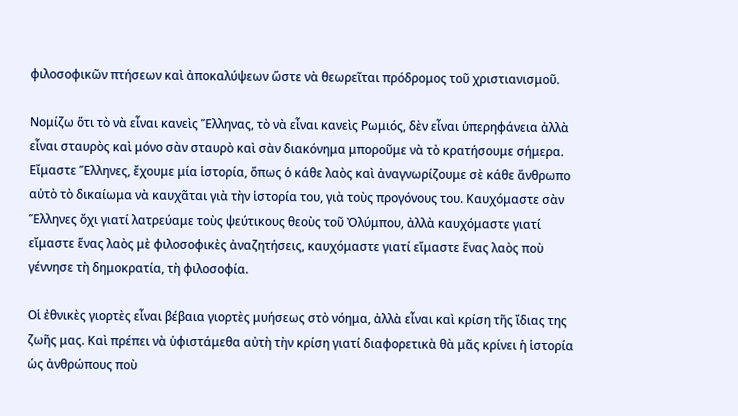φιλοσοφικῶν πτήσεων καὶ ἀποκαλύψεων ὥστε νὰ θεωρεῖται πρόδρομος τοῦ χριστιανισμοῦ.

Νομίζω ὅτι τὸ νὰ εἶναι κανεὶς Ἕλληνας, τὸ νὰ εἶναι κανεὶς Ρωμιός, δὲν εἶναι ὑπερηφάνεια ἀλλὰ εἶναι σταυρὸς καὶ μόνο σὰν σταυρὸ καὶ σὰν διακόνημα μποροῦμε νὰ τὸ κρατήσουμε σήμερα. Εἴμαστε Ἕλληνες, ἔχουμε μία ἱστορία, ὅπως ὁ κάθε λαὸς καὶ ἀναγνωρίζουμε σὲ κάθε ἄνθρωπο αὐτὸ τὸ δικαίωμα νὰ καυχᾶται γιὰ τὴν ἱστορία του, γιὰ τοὺς προγόνους του. Καυχόμαστε σὰν Ἕλληνες ὄχι γιατί λατρεύαμε τοὺς ψεύτικους θεοὺς τοῦ Ὀλύμπου, ἀλλὰ καυχόμαστε γιατί εἴμαστε ἕνας λαὸς μὲ φιλοσοφικὲς ἀναζητήσεις, καυχόμαστε γιατί εἴμαστε ἕνας λαὸς ποὺ γέννησε τὴ δημοκρατία, τὴ φιλοσοφία.

Οἱ ἐθνικὲς γιορτὲς εἶναι βέβαια γιορτὲς μυήσεως στὸ νόημα, ἀλλὰ εἶναι καὶ κρίση τῆς ἴδιας της ζωῆς μας. Καὶ πρέπει νὰ ὑφιστάμεθα αὐτὴ τὴν κρίση γιατί διαφορετικὰ θὰ μᾶς κρίνει ἡ ἱστορία ὡς ἀνθρώπους ποὺ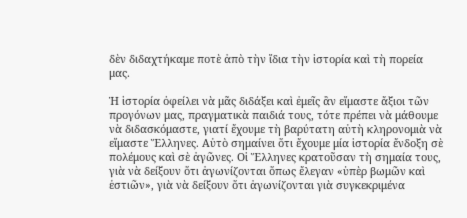δὲν διδαχτήκαμε ποτὲ ἀπὸ τὴν ἴδια τὴν ἱστορία καὶ τὴ πορεία μας.

Ἡ ἱστορία ὀφείλει νὰ μᾶς διδάξει καὶ ἐμεῖς ἂν εἴμαστε ἄξιοι τῶν προγόνων μας, πραγματικὰ παιδιά τους, τότε πρέπει νὰ μάθουμε νὰ διδασκόμαστε, γιατί ἔχουμε τὴ βαρύτατη αὐτὴ κληρονομιὰ νὰ εἴμαστε Ἕλληνες. Αὐτὸ σημαίνει ὅτι ἔχουμε μία ἱστορία ἔνδοξη σὲ πολέμους καὶ σὲ ἀγῶνες. Οἱ Ἕλληνες κρατοῦσαν τὴ σημαία τους, γιὰ νὰ δείξουν ὅτι ἀγωνίζονται ὅπως ἔλεγαν «ὑπὲρ βωμῶν καὶ ἑστιῶν», γιὰ νὰ δείξουν ὅτι ἀγωνίζονται γιὰ συγκεκριμένα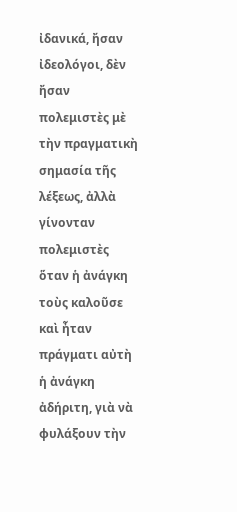ἰδανικά, ἤσαν ἰδεολόγοι, δὲν ἤσαν πολεμιστὲς μὲ τὴν πραγματικὴ σημασία τῆς λέξεως, ἀλλὰ γίνονταν πολεμιστὲς ὅταν ἡ ἀνάγκη τοὺς καλοῦσε καὶ ἦταν πράγματι αὐτὴ ἡ ἀνάγκη ἀδήριτη, γιὰ νὰ φυλάξουν τὴν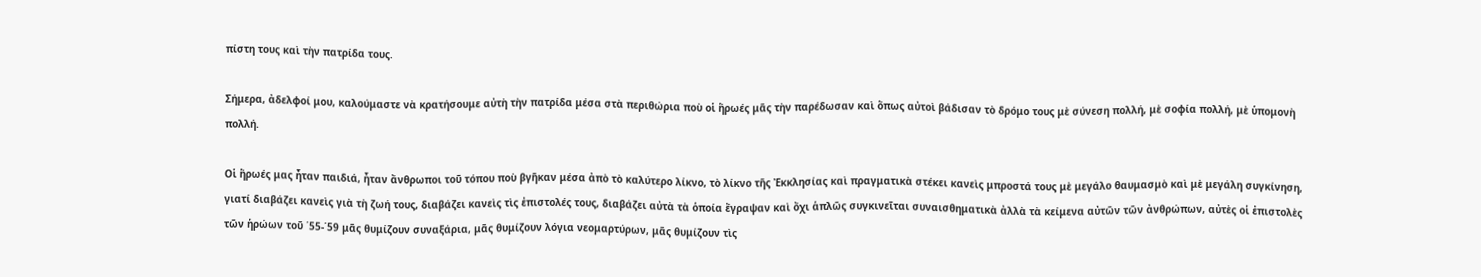πίστη τους καὶ τὴν πατρίδα τους.

Σήμερα, ἀδελφοί μου, καλούμαστε νὰ κρατήσουμε αὐτὴ τὴν πατρίδα μέσα στὰ περιθώρια ποὺ οἱ ἥρωές μᾶς τὴν παρέδωσαν καὶ ὅπως αὐτοὶ βάδισαν τὸ δρόμο τους μὲ σύνεση πολλή, μὲ σοφία πολλή, μὲ ὑπομονὴ πολλή.

Οἱ ἥρωές μας ἦταν παιδιά, ἦταν ἄνθρωποι τοῦ τόπου ποὺ βγῆκαν μέσα ἀπὸ τὸ καλύτερο λίκνο, τὸ λίκνο τῆς Ἐκκλησίας καὶ πραγματικὰ στέκει κανεὶς μπροστά τους μὲ μεγάλο θαυμασμὸ καὶ μὲ μεγάλη συγκίνηση, γιατί διαβάζει κανεὶς γιὰ τὴ ζωή τους, διαβάζει κανεὶς τὶς ἐπιστολές τους, διαβάζει αὐτὰ τὰ ὁποία ἔγραψαν καὶ ὄχι ἁπλῶς συγκινεῖται συναισθηματικὰ ἀλλὰ τὰ κείμενα αὐτῶν τῶν ἀνθρώπων, αὐτὲς οἱ ἐπιστολὲς τῶν ἡρώων τοῦ ΄55-΄59 μᾶς θυμίζουν συναξάρια, μᾶς θυμίζουν λόγια νεομαρτύρων, μᾶς θυμίζουν τὶς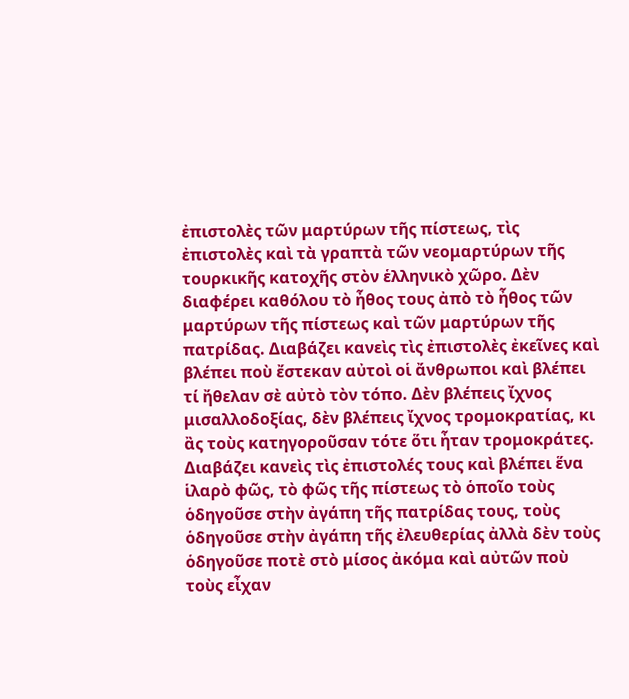ἐπιστολὲς τῶν μαρτύρων τῆς πίστεως, τὶς ἐπιστολὲς καὶ τὰ γραπτὰ τῶν νεομαρτύρων τῆς τουρκικῆς κατοχῆς στὸν ἑλληνικὸ χῶρο. Δὲν διαφέρει καθόλου τὸ ἦθος τους ἀπὸ τὸ ἦθος τῶν μαρτύρων τῆς πίστεως καὶ τῶν μαρτύρων τῆς πατρίδας. Διαβάζει κανεὶς τὶς ἐπιστολὲς ἐκεῖνες καὶ βλέπει ποὺ ἔστεκαν αὐτοὶ οἱ ἄνθρωποι καὶ βλέπει τί ἤθελαν σὲ αὐτὸ τὸν τόπο. Δὲν βλέπεις ἴχνος μισαλλοδοξίας, δὲν βλέπεις ἴχνος τρομοκρατίας, κι ἂς τοὺς κατηγοροῦσαν τότε ὅτι ἦταν τρομοκράτες. Διαβάζει κανεὶς τὶς ἐπιστολές τους καὶ βλέπει ἕνα ἱλαρὸ φῶς, τὸ φῶς τῆς πίστεως τὸ ὁποῖο τοὺς ὁδηγοῦσε στὴν ἀγάπη τῆς πατρίδας τους, τοὺς ὁδηγοῦσε στὴν ἀγάπη τῆς ἐλευθερίας ἀλλὰ δὲν τοὺς ὁδηγοῦσε ποτὲ στὸ μίσος ἀκόμα καὶ αὐτῶν ποὺ τοὺς εἶχαν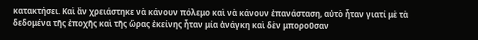κατακτήσει. Καὶ ἂν χρειάστηκε νὰ κάνουν πόλεμο καὶ νὰ κάνουν ἐπανάσταση, αὐτὸ ἦταν γιατί μὲ τὰ δεδομένα τῆς ἐποχῆς καὶ τῆς ὥρας ἐκείνης ἦταν μία ἀνάγκη καὶ δὲν μποροῦσαν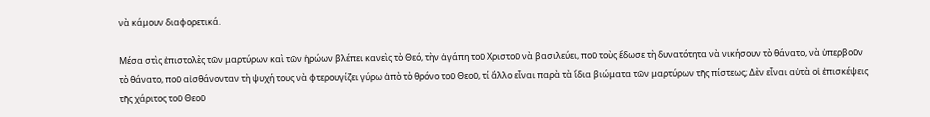νὰ κάμουν διαφορετικά.

Μέσα στὶς ἐπιστολὲς τῶν μαρτύρων καὶ τῶν ἡρώων βλέπει κανεὶς τὸ Θεό, τὴν ἀγάπη τοῦ Χριστοῦ νὰ βασιλεύει, ποῦ τοὺς ἔδωσε τὴ δυνατότητα νὰ νικήσουν τὸ θάνατο, νὰ ὑπερβοῦν τὸ θάνατο, ποῦ αἰσθάνονταν τὴ ψυχή τους νὰ φτερουγίζει γύρω ἀπὸ τὸ θρόνο τοῦ Θεοῦ, τί ἄλλο εἶναι παρὰ τὰ ἴδια βιώματα τῶν μαρτύρων τῆς πίστεως; Δὲν εἶναι αὐτὰ οἱ ἐπισκέψεις τῆς χάριτος τοῦ Θεοῦ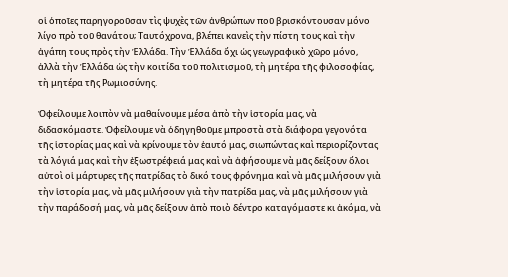οἱ ὁποῖες παρηγοροῦσαν τὶς ψυχὲς τῶν ἀνθρώπων ποῦ βρισκόντουσαν μόνο λίγο πρὸ τοῦ θανάτου; Ταυτόχρονα, βλέπει κανεὶς τὴν πίστη τους καὶ τὴν ἀγάπη τους πρὸς τὴν Ἑλλάδα. Τὴν Ἑλλάδα ὄχι ὡς γεωγραφικὸ χῶρο μόνο, ἀλλὰ τὴν Ἑλλάδα ὡς τὴν κοιτίδα τοῦ πολιτισμοῦ, τὴ μητέρα τῆς φιλοσοφίας, τὴ μητέρα τῆς Ρωμιοσύνης.

Ὀφείλουμε λοιπὸν νὰ μαθαίνουμε μέσα ἀπὸ τὴν ἱστορία μας, νὰ διδασκόμαστε. Ὀφείλουμε νὰ ὁδηγηθοῦμε μπροστὰ στὰ διάφορα γεγονότα τῆς ἱστορίας μας καὶ νὰ κρίνουμε τὸν ἑαυτό μας, σιωπώντας καὶ περιορίζοντας τὰ λόγιά μας καὶ τὴν ἐξωστρέφειά μας καὶ νὰ ἀφήσουμε νὰ μᾶς δείξουν ὅλοι αὐτοὶ οἱ μάρτυρες τῆς πατρίδας τὸ δικό τους φρόνημα καὶ νὰ μᾶς μιλήσουν γιὰ τὴν ἱστορία μας, νὰ μᾶς μιλήσουν γιὰ τὴν πατρίδα μας, νὰ μᾶς μιλήσουν γιὰ τὴν παράδοσή μας, νὰ μᾶς δείξουν ἀπὸ ποιὸ δέντρο καταγόμαστε κι ἀκόμα, νὰ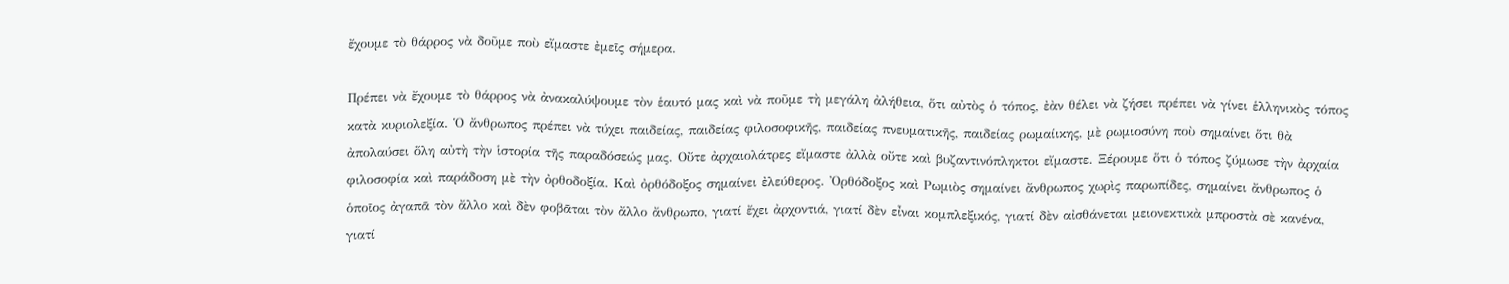ἔχουμε τὸ θάρρος νὰ δοῦμε ποὺ εἴμαστε ἐμεῖς σήμερα.

Πρέπει νὰ ἔχουμε τὸ θάρρος νὰ ἀνακαλύψουμε τὸν ἑαυτό μας καὶ νὰ ποῦμε τὴ μεγάλη ἀλήθεια, ὅτι αὐτὸς ὁ τόπος, ἐὰν θέλει νὰ ζήσει πρέπει νὰ γίνει ἑλληνικὸς τόπος κατὰ κυριολεξία. Ὁ ἄνθρωπος πρέπει νὰ τύχει παιδείας, παιδείας φιλοσοφικῆς, παιδείας πνευματικῆς, παιδείας ρωμαίικης, μὲ ρωμιοσύνη ποὺ σημαίνει ὅτι θὰ ἀπολαύσει ὅλη αὐτὴ τὴν ἱστορία τῆς παραδόσεώς μας. Οὔτε ἀρχαιολάτρες εἴμαστε ἀλλὰ οὔτε καὶ βυζαντινόπληκτοι εἴμαστε. Ξέρουμε ὅτι ὁ τόπος ζύμωσε τὴν ἀρχαία φιλοσοφία καὶ παράδοση μὲ τὴν ὀρθοδοξία. Καὶ ὀρθόδοξος σημαίνει ἐλεύθερος. Ὀρθόδοξος καὶ Ρωμιὸς σημαίνει ἄνθρωπος χωρὶς παρωπίδες, σημαίνει ἄνθρωπος ὁ ὁποῖος ἀγαπᾶ τὸν ἄλλο καὶ δὲν φοβᾶται τὸν ἄλλο ἄνθρωπο, γιατί ἔχει ἀρχοντιά, γιατί δὲν εἶναι κομπλεξικός, γιατί δὲν αἰσθάνεται μειονεκτικὰ μπροστὰ σὲ κανένα, γιατί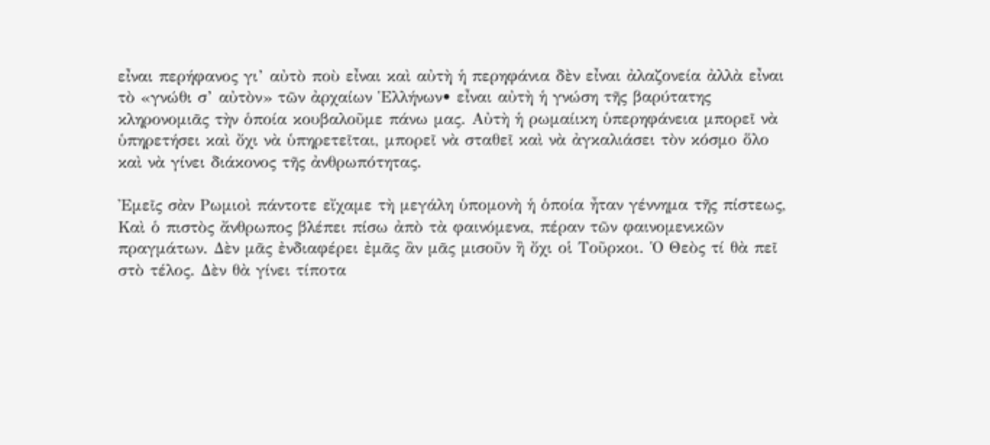εἶναι περήφανος γι’ αὐτὸ ποὺ εἶναι καὶ αὐτὴ ἡ περηφάνια δὲν εἶναι ἀλαζονεία ἀλλὰ εἶναι τὸ «γνώθι σ’ αὐτὸν» τῶν ἀρχαίων Ἑλλήνων• εἶναι αὐτὴ ἡ γνώση τῆς βαρύτατης κληρονομιᾶς τὴν ὁποία κουβαλοῦμε πάνω μας. Αὐτὴ ἡ ρωμαίικη ὑπερηφάνεια μπορεῖ νὰ ὑπηρετήσει καὶ ὄχι νὰ ὑπηρετεῖται, μπορεῖ νὰ σταθεῖ καὶ νὰ ἀγκαλιάσει τὸν κόσμο ὅλο καὶ νὰ γίνει διάκονος τῆς ἀνθρωπότητας.

Ἐμεῖς σὰν Ρωμιοὶ πάντοτε εἴχαμε τὴ μεγάλη ὑπομονὴ ἡ ὁποία ἦταν γέννημα τῆς πίστεως, Καὶ ὁ πιστὸς ἄνθρωπος βλέπει πίσω ἀπὸ τὰ φαινόμενα, πέραν τῶν φαινομενικῶν πραγμάτων. Δὲν μᾶς ἐνδιαφέρει ἐμᾶς ἂν μᾶς μισοῦν ἢ ὄχι οἱ Τοῦρκοι. Ὁ Θεὸς τί θὰ πεῖ στὸ τέλος. Δὲν θὰ γίνει τίποτα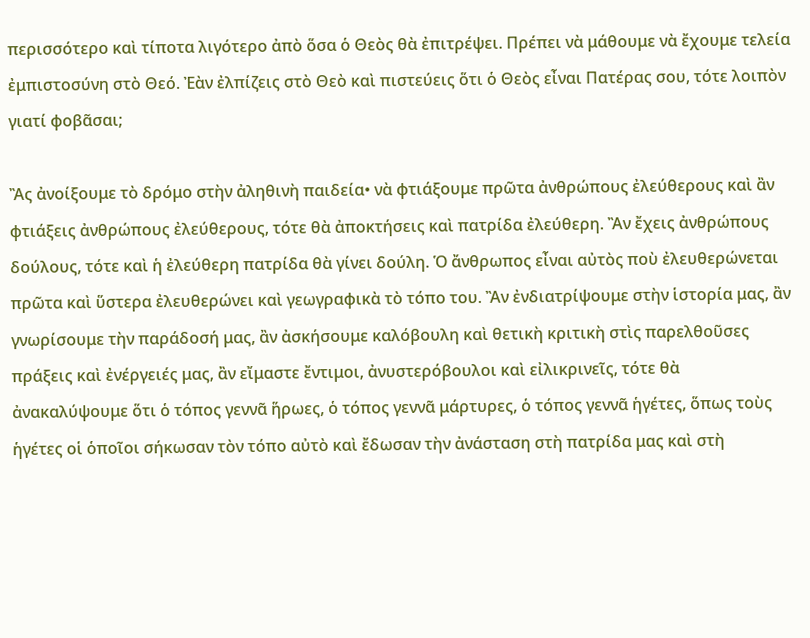περισσότερο καὶ τίποτα λιγότερο ἀπὸ ὅσα ὁ Θεὸς θὰ ἐπιτρέψει. Πρέπει νὰ μάθουμε νὰ ἔχουμε τελεία ἐμπιστοσύνη στὸ Θεό. Ἐὰν ἐλπίζεις στὸ Θεὸ καὶ πιστεύεις ὅτι ὁ Θεὸς εἶναι Πατέρας σου, τότε λοιπὸν γιατί φοβᾶσαι;

Ἂς ἀνοίξουμε τὸ δρόμο στὴν ἀληθινὴ παιδεία• νὰ φτιάξουμε πρῶτα ἀνθρώπους ἐλεύθερους καὶ ἂν φτιάξεις ἀνθρώπους ἐλεύθερους, τότε θὰ ἀποκτήσεις καὶ πατρίδα ἐλεύθερη. Ἂν ἔχεις ἀνθρώπους δούλους, τότε καὶ ἡ ἐλεύθερη πατρίδα θὰ γίνει δούλη. Ὁ ἄνθρωπος εἶναι αὐτὸς ποὺ ἐλευθερώνεται πρῶτα καὶ ὕστερα ἐλευθερώνει καὶ γεωγραφικὰ τὸ τόπο του. Ἂν ἐνδιατρίψουμε στὴν ἱστορία μας, ἂν γνωρίσουμε τὴν παράδοσή μας, ἂν ἀσκήσουμε καλόβουλη καὶ θετικὴ κριτικὴ στὶς παρελθοῦσες πράξεις καὶ ἐνέργειές μας, ἂν εἴμαστε ἔντιμοι, ἀνυστερόβουλοι καὶ εἰλικρινεῖς, τότε θὰ ἀνακαλύψουμε ὅτι ὁ τόπος γεννᾶ ἥρωες, ὁ τόπος γεννᾶ μάρτυρες, ὁ τόπος γεννᾶ ἡγέτες, ὅπως τοὺς ἡγέτες οἱ ὁποῖοι σήκωσαν τὸν τόπο αὐτὸ καὶ ἔδωσαν τὴν ἀνάσταση στὴ πατρίδα μας καὶ στὴ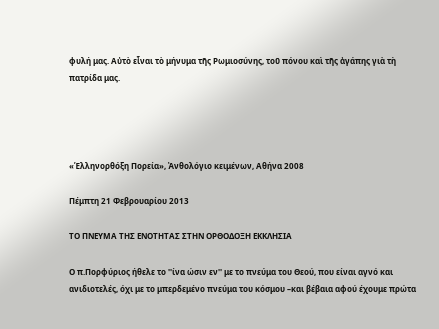φυλή μας. Αὐτὸ εἶναι τὸ μήνυμα τῆς Ρωμιοσύνης, τοῦ πόνου καὶ τῆς ἀγάπης γιὰ τὴ πατρίδα μας.




«Ἑλληνορθόξη Πορεία», Ἀνθολόγιο κειμένων, Αθήνα 2008

Πέμπτη 21 Φεβρουαρίου 2013

ΤΟ ΠΝΕΥΜΑ ΤΗΣ ΕΝΟΤΗΤΑΣ ΣΤΗΝ ΟΡΘΟΔΟΞΗ ΕΚΚΛΗΣΙΑ

Ο π.Πορφύριος ήθελε το ''ίνα ώσιν εν'' με το πνεύμα του Θεού, που είναι αγνό και ανιδιοτελές, όχι με το μπερδεμένο πνεύμα του κόσμου –και βέβαια αφού έχουμε πρώτα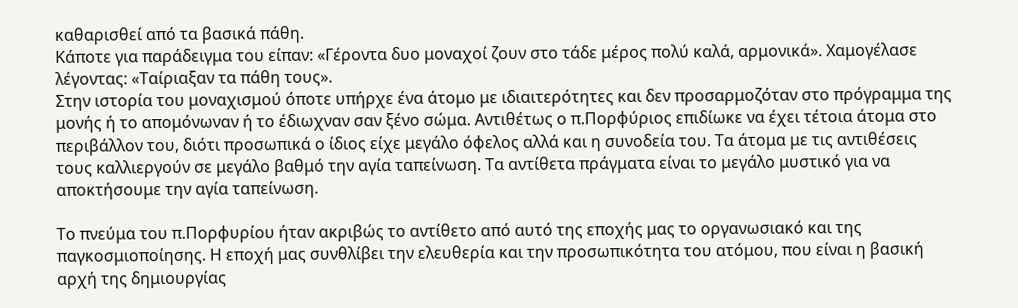καθαρισθεί από τα βασικά πάθη.
Κάποτε για παράδειγμα του είπαν: «Γέροντα δυο μοναχοί ζουν στο τάδε μέρος πολύ καλά, αρμονικά». Χαμογέλασε λέγοντας: «Ταίριαξαν τα πάθη τους».
Στην ιστορία του μοναχισμού όποτε υπήρχε ένα άτομο με ιδιαιτερότητες και δεν προσαρμοζόταν στο πρόγραμμα της μονής ή το απομόνωναν ή το έδιωχναν σαν ξένο σώμα. Αντιθέτως ο π.Πορφύριος επιδίωκε να έχει τέτοια άτομα στο περιβάλλον του, διότι προσωπικά ο ίδιος είχε μεγάλο όφελος αλλά και η συνοδεία του. Τα άτομα με τις αντιθέσεις τους καλλιεργούν σε μεγάλο βαθμό την αγία ταπείνωση. Τα αντίθετα πράγματα είναι το μεγάλο μυστικό για να αποκτήσουμε την αγία ταπείνωση.

Το πνεύμα του π.Πορφυρίου ήταν ακριβώς το αντίθετο από αυτό της εποχής μας το οργανωσιακό και της παγκοσμιοποίησης. Η εποχή μας συνθλίβει την ελευθερία και την προσωπικότητα του ατόμου, που είναι η βασική αρχή της δημιουργίας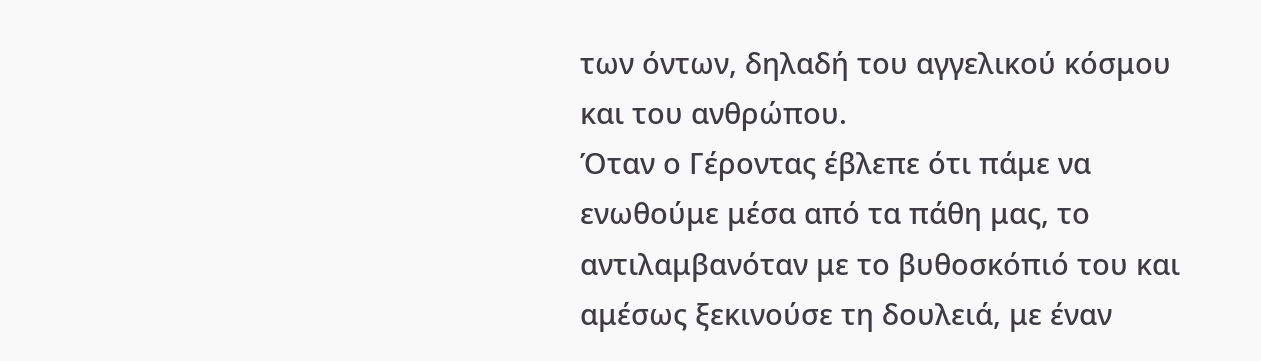των όντων, δηλαδή του αγγελικού κόσμου και του ανθρώπου.
Όταν ο Γέροντας έβλεπε ότι πάμε να ενωθούμε μέσα από τα πάθη μας, το αντιλαμβανόταν με το βυθοσκόπιό του και αμέσως ξεκινούσε τη δουλειά, με έναν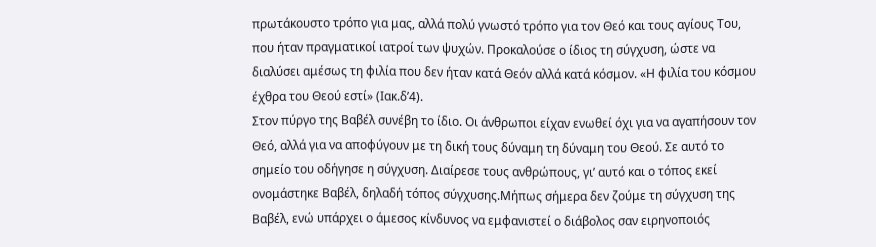πρωτάκουστο τρόπο για μας, αλλά πολύ γνωστό τρόπο για τον Θεό και τους αγίους Του, που ήταν πραγματικοί ιατροί των ψυχών. Προκαλούσε ο ίδιος τη σύγχυση, ώστε να διαλύσει αμέσως τη φιλία που δεν ήταν κατά Θεόν αλλά κατά κόσμον. «Η φιλία του κόσμου έχθρα του Θεού εστί» (Ιακ.δ’4).
Στον πύργο της Βαβέλ συνέβη το ίδιο. Οι άνθρωποι είχαν ενωθεί όχι για να αγαπήσουν τον Θεό, αλλά για να αποφύγουν με τη δική τους δύναμη τη δύναμη του Θεού. Σε αυτό το σημείο του οδήγησε η σύγχυση. Διαίρεσε τους ανθρώπους, γι’ αυτό και ο τόπος εκεί ονομάστηκε Βαβέλ, δηλαδή τόπος σύγχυσης.Μήπως σήμερα δεν ζούμε τη σύγχυση της Βαβέλ, ενώ υπάρχει ο άμεσος κίνδυνος να εμφανιστεί ο διάβολος σαν ειρηνοποιός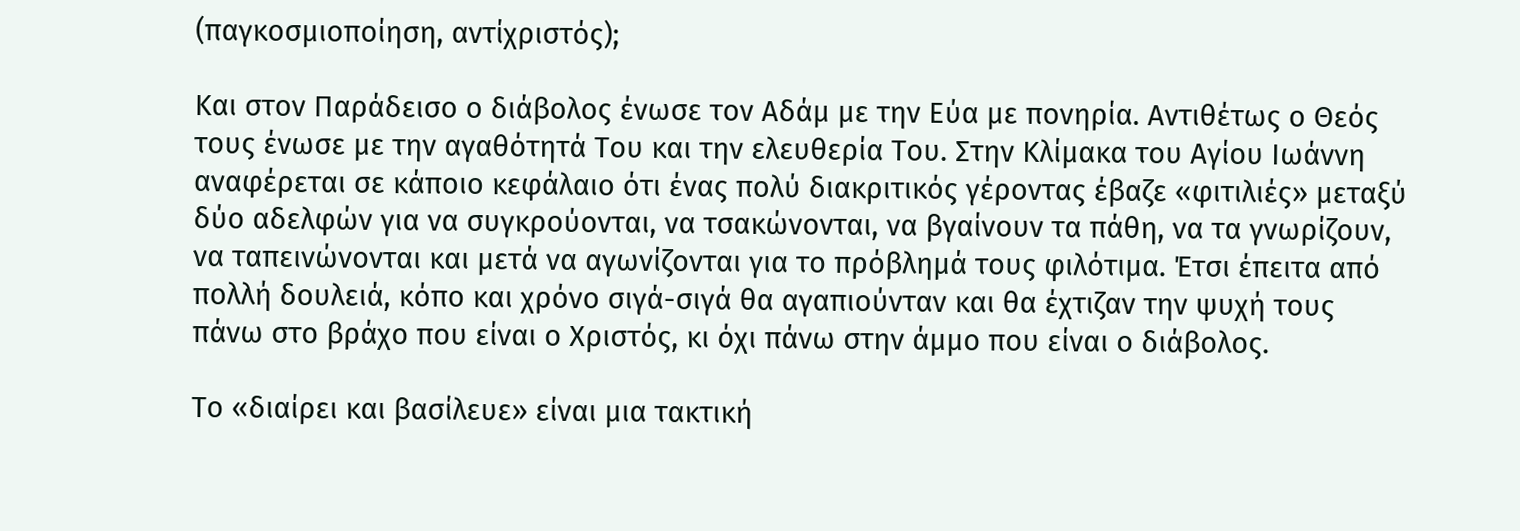(παγκοσμιοποίηση, αντίχριστός);

Και στον Παράδεισο ο διάβολος ένωσε τον Αδάμ με την Εύα με πονηρία. Αντιθέτως ο Θεός τους ένωσε με την αγαθότητά Του και την ελευθερία Του. Στην Κλίμακα του Αγίου Ιωάννη αναφέρεται σε κάποιο κεφάλαιο ότι ένας πολύ διακριτικός γέροντας έβαζε «φιτιλιές» μεταξύ δύο αδελφών για να συγκρούονται, να τσακώνονται, να βγαίνουν τα πάθη, να τα γνωρίζουν, να ταπεινώνονται και μετά να αγωνίζονται για το πρόβλημά τους φιλότιμα. Έτσι έπειτα από πολλή δουλειά, κόπο και χρόνο σιγά-σιγά θα αγαπιούνταν και θα έχτιζαν την ψυχή τους πάνω στο βράχο που είναι ο Χριστός, κι όχι πάνω στην άμμο που είναι ο διάβολος.

Το «διαίρει και βασίλευε» είναι μια τακτική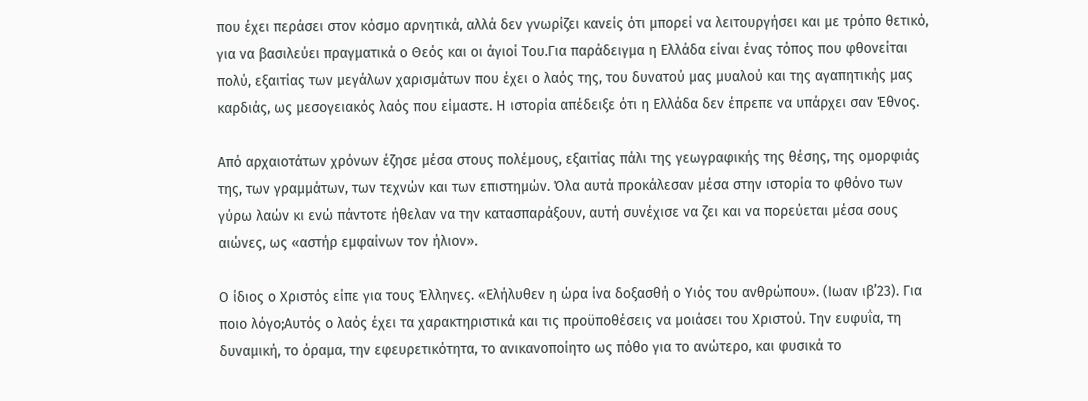που έχει περάσει στον κόσμο αρνητικά, αλλά δεν γνωρίζει κανείς ότι μπορεί να λειτουργήσει και με τρόπο θετικό, για να βασιλεύει πραγματικά ο Θεός και οι άγιοί Του.Για παράδειγμα η Ελλάδα είναι ένας τόπος που φθονείται πολύ, εξαιτίας των μεγάλων χαρισμάτων που έχει ο λαός της, του δυνατού μας μυαλού και της αγαπητικής μας καρδιάς, ως μεσογειακός λαός που είμαστε. Η ιστορία απέδειξε ότι η Ελλάδα δεν έπρεπε να υπάρχει σαν Έθνος.

Από αρχαιοτάτων χρόνων έζησε μέσα στους πολέμους, εξαιτίας πάλι της γεωγραφικής της θέσης, της ομορφιάς της, των γραμμάτων, των τεχνών και των επιστημών. Όλα αυτά προκάλεσαν μέσα στην ιστορία το φθόνο των γύρω λαών κι ενώ πάντοτε ήθελαν να την κατασπαράξουν, αυτή συνέχισε να ζει και να πορεύεται μέσα σους αιώνες, ως «αστήρ εμφαίνων τον ήλιον».

Ο ίδιος ο Χριστός είπε για τους Έλληνες. «Ελήλυθεν η ώρα ίνα δοξασθή ο Υιός του ανθρώπου». (Ιωαν ιβ’23). Για ποιο λόγο;Αυτός ο λαός έχει τα χαρακτηριστικά και τις προϋποθέσεις να μοιάσει του Χριστού. Την ευφυΐα, τη δυναμική, το όραμα, την εφευρετικότητα, το ανικανοποίητο ως πόθο για το ανώτερο, και φυσικά το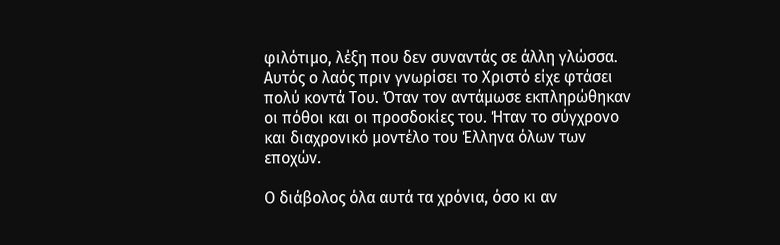φιλότιμο, λέξη που δεν συναντάς σε άλλη γλώσσα. Αυτός ο λαός πριν γνωρίσει το Χριστό είχε φτάσει πολύ κοντά Του. Όταν τον αντάμωσε εκπληρώθηκαν οι πόθοι και οι προσδοκίες του. Ήταν το σύγχρονο και διαχρονικό μοντέλο του Έλληνα όλων των εποχών.

Ο διάβολος όλα αυτά τα χρόνια, όσο κι αν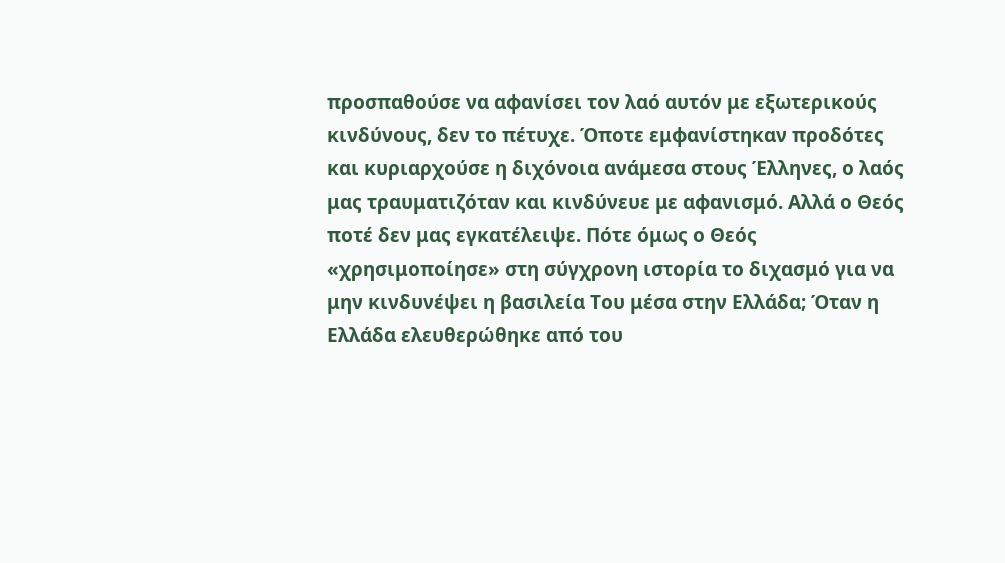προσπαθούσε να αφανίσει τον λαό αυτόν με εξωτερικούς κινδύνους, δεν το πέτυχε. Όποτε εμφανίστηκαν προδότες και κυριαρχούσε η διχόνοια ανάμεσα στους Έλληνες, ο λαός μας τραυματιζόταν και κινδύνευε με αφανισμό. Αλλά ο Θεός ποτέ δεν μας εγκατέλειψε. Πότε όμως ο Θεός «χρησιμοποίησε» στη σύγχρονη ιστορία το διχασμό για να μην κινδυνέψει η βασιλεία Του μέσα στην Ελλάδα; Όταν η Ελλάδα ελευθερώθηκε από του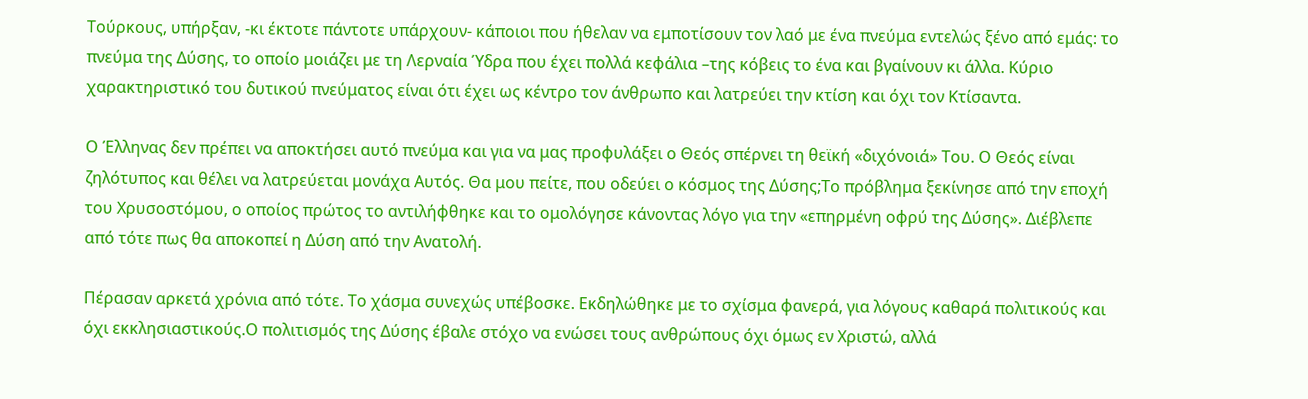Τούρκους, υπήρξαν, -κι έκτοτε πάντοτε υπάρχουν- κάποιοι που ήθελαν να εμποτίσουν τον λαό με ένα πνεύμα εντελώς ξένο από εμάς: το πνεύμα της Δύσης, το οποίο μοιάζει με τη Λερναία Ύδρα που έχει πολλά κεφάλια –της κόβεις το ένα και βγαίνουν κι άλλα. Κύριο χαρακτηριστικό του δυτικού πνεύματος είναι ότι έχει ως κέντρο τον άνθρωπο και λατρεύει την κτίση και όχι τον Κτίσαντα.

Ο Έλληνας δεν πρέπει να αποκτήσει αυτό πνεύμα και για να μας προφυλάξει ο Θεός σπέρνει τη θεϊκή «διχόνοιά» Του. Ο Θεός είναι ζηλότυπος και θέλει να λατρεύεται μονάχα Αυτός. Θα μου πείτε, που οδεύει ο κόσμος της Δύσης;Το πρόβλημα ξεκίνησε από την εποχή του Χρυσοστόμου, ο οποίος πρώτος το αντιλήφθηκε και το ομολόγησε κάνοντας λόγο για την «επηρμένη οφρύ της Δύσης». Διέβλεπε από τότε πως θα αποκοπεί η Δύση από την Ανατολή.

Πέρασαν αρκετά χρόνια από τότε. Το χάσμα συνεχώς υπέβοσκε. Εκδηλώθηκε με το σχίσμα φανερά, για λόγους καθαρά πολιτικούς και όχι εκκλησιαστικούς.Ο πολιτισμός της Δύσης έβαλε στόχο να ενώσει τους ανθρώπους όχι όμως εν Χριστώ, αλλά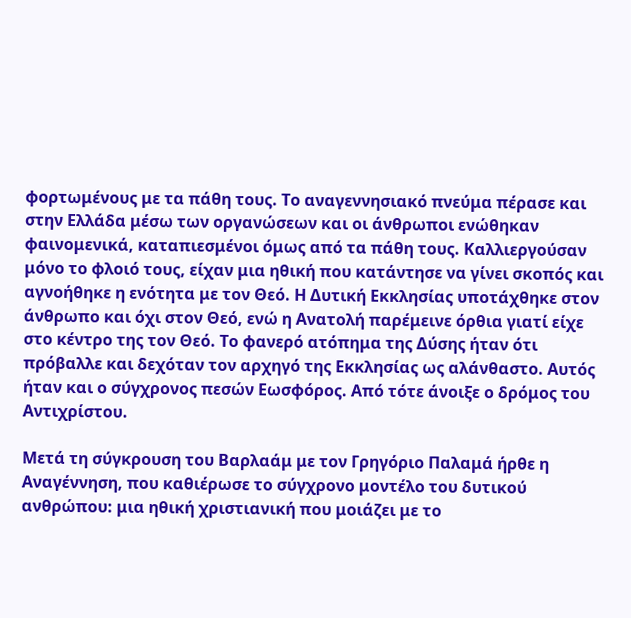φορτωμένους με τα πάθη τους. Το αναγεννησιακό πνεύμα πέρασε και στην Ελλάδα μέσω των οργανώσεων και οι άνθρωποι ενώθηκαν φαινομενικά, καταπιεσμένοι όμως από τα πάθη τους. Καλλιεργούσαν μόνο το φλοιό τους, είχαν μια ηθική που κατάντησε να γίνει σκοπός και αγνοήθηκε η ενότητα με τον Θεό. Η Δυτική Εκκλησίας υποτάχθηκε στον άνθρωπο και όχι στον Θεό, ενώ η Ανατολή παρέμεινε όρθια γιατί είχε στο κέντρο της τον Θεό. Το φανερό ατόπημα της Δύσης ήταν ότι πρόβαλλε και δεχόταν τον αρχηγό της Εκκλησίας ως αλάνθαστο. Αυτός ήταν και ο σύγχρονος πεσών Εωσφόρος. Από τότε άνοιξε ο δρόμος του Αντιχρίστου.

Μετά τη σύγκρουση του Βαρλαάμ με τον Γρηγόριο Παλαμά ήρθε η Αναγέννηση, που καθιέρωσε το σύγχρονο μοντέλο του δυτικού ανθρώπου: μια ηθική χριστιανική που μοιάζει με το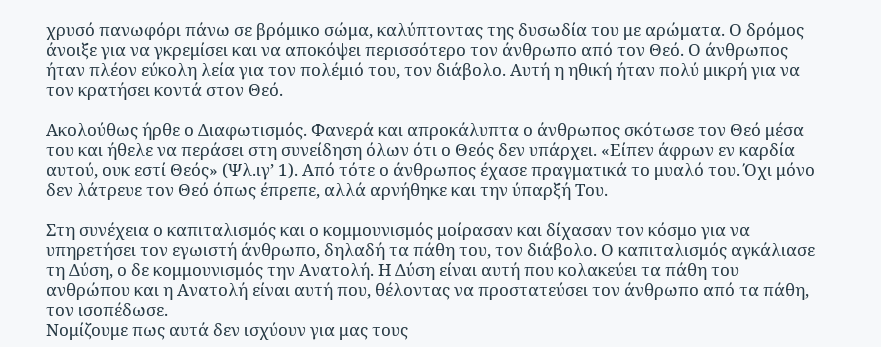χρυσό πανωφόρι πάνω σε βρόμικο σώμα, καλύπτοντας της δυσωδία του με αρώματα. Ο δρόμος άνοιξε για να γκρεμίσει και να αποκόψει περισσότερο τον άνθρωπο από τον Θεό. Ο άνθρωπος ήταν πλέον εύκολη λεία για τον πολέμιό του, τον διάβολο. Αυτή η ηθική ήταν πολύ μικρή για να τον κρατήσει κοντά στον Θεό.

Ακολούθως ήρθε ο Διαφωτισμός. Φανερά και απροκάλυπτα ο άνθρωπος σκότωσε τον Θεό μέσα του και ήθελε να περάσει στη συνείδηση όλων ότι ο Θεός δεν υπάρχει. «Είπεν άφρων εν καρδία αυτού, ουκ εστί Θεός» (Ψλ.ιγ’ 1). Από τότε ο άνθρωπος έχασε πραγματικά το μυαλό του. Όχι μόνο δεν λάτρευε τον Θεό όπως έπρεπε, αλλά αρνήθηκε και την ύπαρξή Του.

Στη συνέχεια ο καπιταλισμός και ο κομμουνισμός μοίρασαν και δίχασαν τον κόσμο για να υπηρετήσει τον εγωιστή άνθρωπο, δηλαδή τα πάθη του, τον διάβολο. Ο καπιταλισμός αγκάλιασε τη Δύση, ο δε κομμουνισμός την Ανατολή. Η Δύση είναι αυτή που κολακεύει τα πάθη του ανθρώπου και η Ανατολή είναι αυτή που, θέλοντας να προστατεύσει τον άνθρωπο από τα πάθη, τον ισοπέδωσε.
Νομίζουμε πως αυτά δεν ισχύουν για μας τους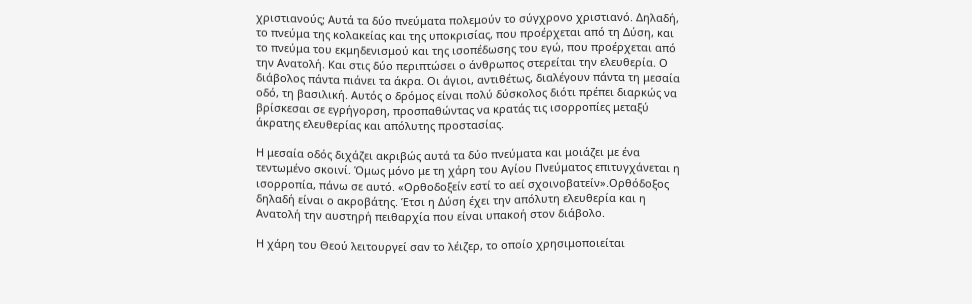χριστιανούς; Αυτά τα δύο πνεύματα πολεμούν το σύγχρονο χριστιανό. Δηλαδή, το πνεύμα της κολακείας και της υποκρισίας, που προέρχεται από τη Δύση, και το πνεύμα του εκμηδενισμού και της ισοπέδωσης του εγώ, που προέρχεται από την Ανατολή. Και στις δύο περιπτώσει ο άνθρωπος στερείται την ελευθερία. Ο διάβολος πάντα πιάνει τα άκρα. Οι άγιοι, αντιθέτως, διαλέγουν πάντα τη μεσαία οδό, τη βασιλική. Αυτός ο δρόμος είναι πολύ δύσκολος διότι πρέπει διαρκώς να βρίσκεσαι σε εγρήγορση, προσπαθώντας να κρατάς τις ισορροπίες μεταξύ άκρατης ελευθερίας και απόλυτης προστασίας.

Η μεσαία οδός διχάζει ακριβώς αυτά τα δύο πνεύματα και μοιάζει με ένα τεντωμένο σκοινί. Όμως μόνο με τη χάρη του Αγίου Πνεύματος επιτυγχάνεται η ισορροπία, πάνω σε αυτό. «Ορθοδοξείν εστί το αεί σχοινοβατείν».Ορθόδοξος δηλαδή είναι ο ακροβάτης. Έτσι η Δύση έχει την απόλυτη ελευθερία και η Ανατολή την αυστηρή πειθαρχία που είναι υπακοή στον διάβολο.

Η χάρη του Θεού λειτουργεί σαν το λέιζερ, το οποίο χρησιμοποιείται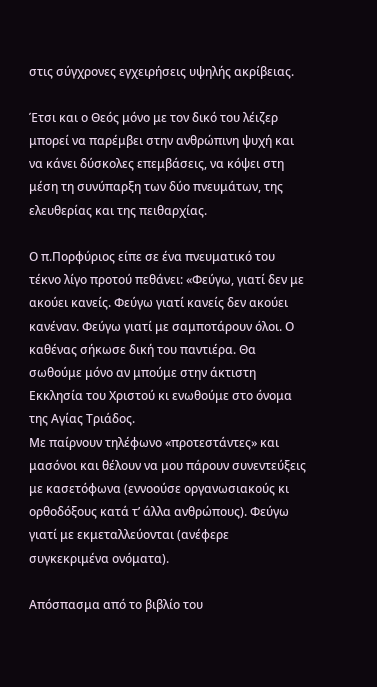στις σύγχρονες εγχειρήσεις υψηλής ακρίβειας.

Έτσι και ο Θεός μόνο με τον δικό του λέιζερ μπορεί να παρέμβει στην ανθρώπινη ψυχή και να κάνει δύσκολες επεμβάσεις, να κόψει στη μέση τη συνύπαρξη των δύο πνευμάτων, της ελευθερίας και της πειθαρχίας.

Ο π.Πορφύριος είπε σε ένα πνευματικό του τέκνο λίγο προτού πεθάνει: «Φεύγω, γιατί δεν με ακούει κανείς. Φεύγω γιατί κανείς δεν ακούει κανέναν. Φεύγω γιατί με σαμποτάρουν όλοι. Ο καθένας σήκωσε δική του παντιέρα. Θα σωθούμε μόνο αν μπούμε στην άκτιστη Εκκλησία του Χριστού κι ενωθούμε στο όνομα της Αγίας Τριάδος.
Με παίρνουν τηλέφωνο «προτεστάντες» και μασόνοι και θέλουν να μου πάρουν συνεντεύξεις με κασετόφωνα (εννοούσε οργανωσιακούς κι ορθοδόξους κατά τ’ άλλα ανθρώπους). Φεύγω γιατί με εκμεταλλεύονται (ανέφερε συγκεκριμένα ονόματα).

Απόσπασμα από το βιβλίο του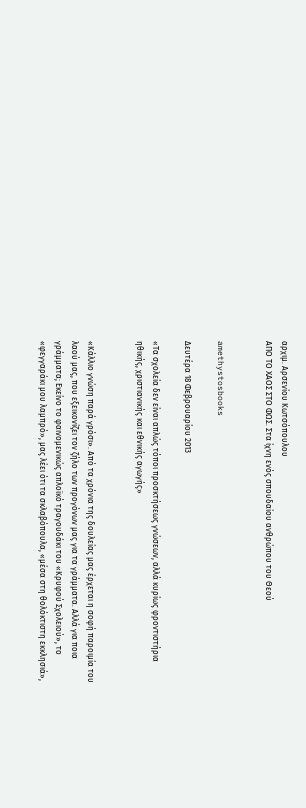αρχιμ. Αρσενίου Κωτσόπουλου
ΑΠΟ ΤΟ ΧΑΟΣ ΣΤΟ ΦΩΣ. Στα ίχνη ενός σπουδαίου ανθρώπου του Θεού


amethystosbooks

Δευτέρα 18 Φεβρουαρίου 2013

«Τα σχολεία δεν είναι απλώς τόποι προσκτήσεως γνώσεων, αλλά κυρίως φροντιστήρια ηθικής, χριστιανικής και εθνικής αγωγής»


«Κάλλιο γνώση παρά γρόσι». Από τα χρόνια της δουλείας μας έρχεται η σοφή παροιμία του λαού μας, που εξεικονίζει τον ζήλο των προγόνων μας για τα γράμματα. Αλλά για ποια γράμματα; Εκείνο το φαινομενικώς απλοϊκό τραγουδάκι του «Κρυφού Σχολειού», το «φεγγαράκι μου λαμπρό», μας λέει ότι τα σκλαβόπουλα, «μέσα στη θολόκτιστη εκκλησιά»,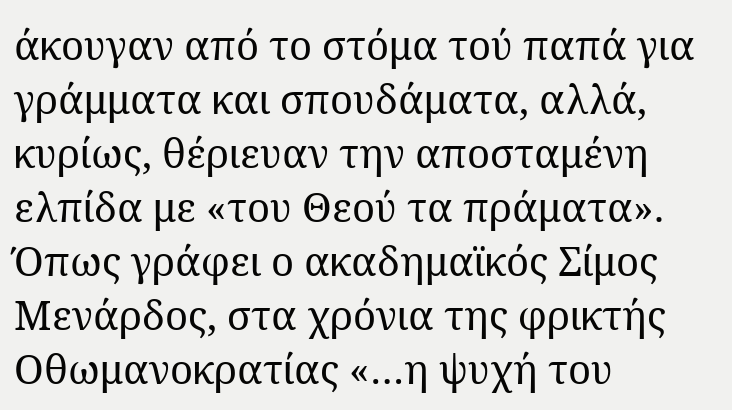άκουγαν από το στόμα τού παπά για γράμματα και σπουδάματα, αλλά, κυρίως, θέριευαν την αποσταμένη ελπίδα με «του Θεού τα πράματα».
Όπως γράφει ο ακαδημαϊκός Σίμος Μενάρδος, στα χρόνια της φρικτής Οθωμανοκρατίας «…η ψυχή του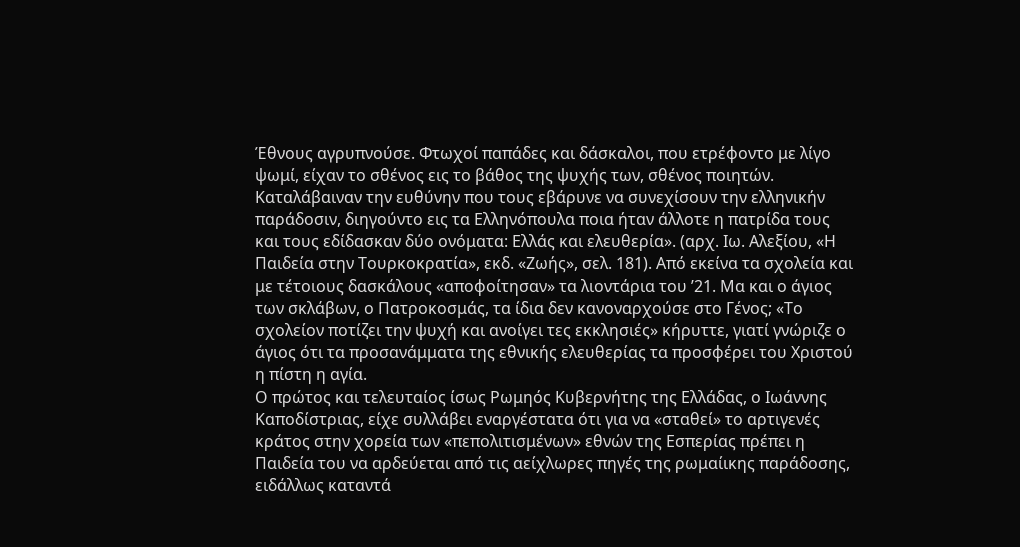Έθνους αγρυπνούσε. Φτωχοί παπάδες και δάσκαλοι, που ετρέφοντο με λίγο ψωμί, είχαν το σθένος εις το βάθος της ψυχής των, σθένος ποιητών. Καταλάβαιναν την ευθύνην που τους εβάρυνε να συνεχίσουν την ελληνικήν παράδοσιν, διηγούντο εις τα Ελληνόπουλα ποια ήταν άλλοτε η πατρίδα τους και τους εδίδασκαν δύο ονόματα: Ελλάς και ελευθερία». (αρχ. Ιω. Αλεξίου, «Η Παιδεία στην Τουρκοκρατία», εκδ. «Ζωής», σελ. 181). Από εκείνα τα σχολεία και με τέτοιους δασκάλους «αποφοίτησαν» τα λιοντάρια του ’21. Μα και ο άγιος των σκλάβων, ο Πατροκοσμάς, τα ίδια δεν κανοναρχούσε στο Γένος; «Το σχολείον ποτίζει την ψυχή και ανοίγει τες εκκλησιές» κήρυττε, γιατί γνώριζε ο άγιος ότι τα προσανάμματα της εθνικής ελευθερίας τα προσφέρει του Χριστού η πίστη η αγία.
Ο πρώτος και τελευταίος ίσως Ρωμηός Κυβερνήτης της Ελλάδας, ο Ιωάννης Καποδίστριας, είχε συλλάβει εναργέστατα ότι για να «σταθεί» το αρτιγενές κράτος στην χορεία των «πεπολιτισμένων» εθνών της Εσπερίας πρέπει η Παιδεία του να αρδεύεται από τις αείχλωρες πηγές της ρωμαίικης παράδοσης, ειδάλλως καταντά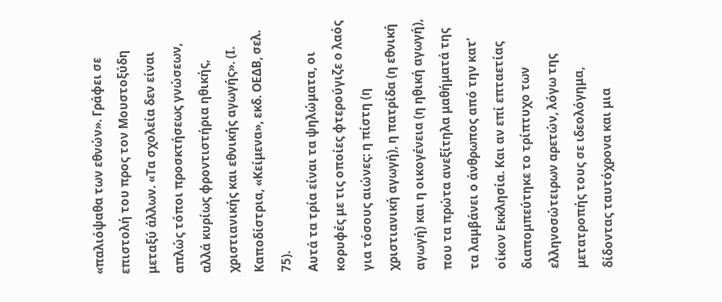«παλιόψαθα των εθνών». Γράφει σε επιστολή του προς τον Μουστοξύδη μεταξύ άλλων. «Τα σχολεία δεν είναι απλώς τόποι προσκτήσεως γνώσεων, αλλά κυρίως φροντιστήρια ηθικής, χριστιανικής και εθνικής αγωγής». (Ι. Καποδίστρια, «Κείμενα», εκδ. ΟΕΔΒ, σελ. 75).
Αυτά τα τρία είναι τα ψηλώματα, οι κορυφές με τις οποίες φτερούγιζε ο λαός για τόσους αιώνες: η πίστη (η χριστιανική αγωγή), η πατρίδα (η εθνική αγωγή) και η οικογένεια (η ηθική αγωγή), που τα πρώτα ανεξίτηλα μαθήματά της τα λαμβάνει ο άνθρωπος από την κατ’ οίκον Εκκλησία. Και αν επί επταετίας διαπομπεύτηκε το τρίπτυχο των ελληνοσώτειρων αρετών, λόγω της μετατροπής τους σε ιδεολόγημα, δίδοντας ταυτόχρονα και μια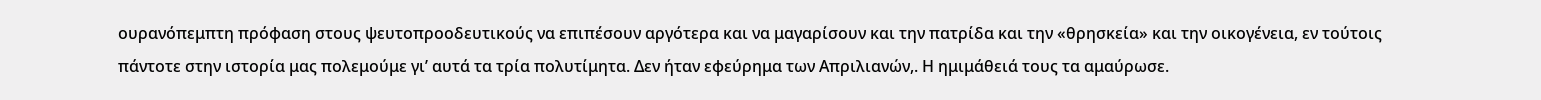ουρανόπεμπτη πρόφαση στους ψευτοπροοδευτικούς να επιπέσουν αργότερα και να μαγαρίσουν και την πατρίδα και την «θρησκεία» και την οικογένεια, εν τούτοις πάντοτε στην ιστορία μας πολεμούμε γι’ αυτά τα τρία πολυτίμητα. Δεν ήταν εφεύρημα των Απριλιανών,. Η ημιμάθειά τους τα αμαύρωσε.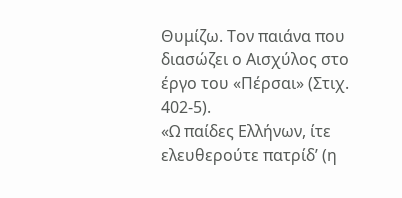Θυμίζω. Τον παιάνα που διασώζει ο Αισχύλος στο έργο του «Πέρσαι» (Στιχ. 402-5).
«Ω παίδες Ελλήνων, ίτε
ελευθερούτε πατρίδ’ (η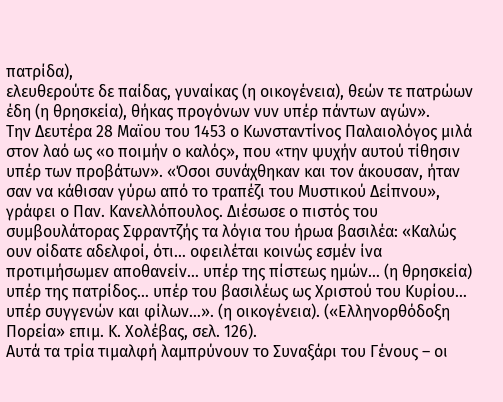πατρίδα),
ελευθερούτε δε παίδας, γυναίκας (η οικογένεια), θεών τε πατρώων έδη (η θρησκεία), θήκας προγόνων νυν υπέρ πάντων αγών».
Την Δευτέρα 28 Μαϊου του 1453 ο Κωνσταντίνος Παλαιολόγος μιλά στον λαό ως «ο ποιμήν ο καλός», που «την ψυχήν αυτού τίθησιν υπέρ των προβάτων». «Όσοι συνάχθηκαν και τον άκουσαν, ήταν σαν να κάθισαν γύρω από το τραπέζι του Μυστικού Δείπνου», γράφει ο Παν. Κανελλόπουλος. Διέσωσε ο πιστός του συμβουλάτορας Σφραντζής τα λόγια του ήρωα βασιλέα: «Καλώς ουν οίδατε αδελφοί, ότι… οφειλέται κοινώς εσμέν ίνα προτιμήσωμεν αποθανείν… υπέρ της πίστεως ημών… (η θρησκεία) υπέρ της πατρίδος… υπέρ του βασιλέως ως Χριστού του Κυρίου… υπέρ συγγενών και φίλων…». (η οικογένεια). («Ελληνορθόδοξη Πορεία» επιμ. Κ. Χολέβας, σελ. 126).
Αυτά τα τρία τιμαλφή λαμπρύνουν το Συναξάρι του Γένους – οι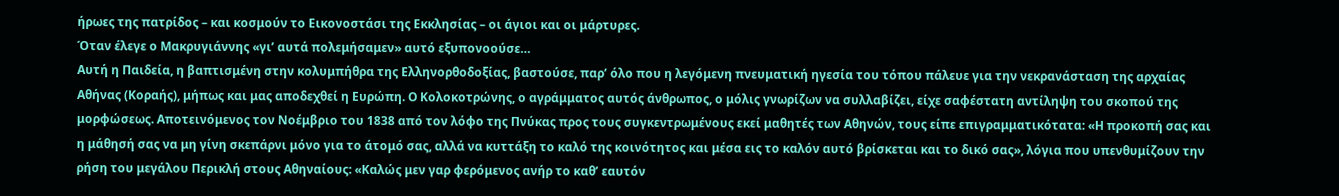ήρωες της πατρίδος – και κοσμούν το Εικονοστάσι της Εκκλησίας – οι άγιοι και οι μάρτυρες.
Όταν έλεγε ο Μακρυγιάννης «γι’ αυτά πολεμήσαμεν» αυτό εξυπονοούσε…
Αυτή η Παιδεία, η βαπτισμένη στην κολυμπήθρα της Ελληνορθοδοξίας, βαστούσε, παρ’ όλο που η λεγόμενη πνευματική ηγεσία του τόπου πάλευε για την νεκρανάσταση της αρχαίας Αθήνας (Κοραής), μήπως και μας αποδεχθεί η Ευρώπη. Ο Κολοκοτρώνης, ο αγράμματος αυτός άνθρωπος, ο μόλις γνωρίζων να συλλαβίζει, είχε σαφέστατη αντίληψη του σκοπού της μορφώσεως. Αποτεινόμενος τον Νοέμβριο του 1838 από τον λόφο της Πνύκας προς τους συγκεντρωμένους εκεί μαθητές των Αθηνών, τους είπε επιγραμματικότατα: «Η προκοπή σας και η μάθησή σας να μη γίνη σκεπάρνι μόνο για το άτομό σας, αλλά να κυττάξη το καλό της κοινότητος και μέσα εις το καλόν αυτό βρίσκεται και το δικό σας», λόγια που υπενθυμίζουν την ρήση του μεγάλου Περικλή στους Αθηναίους: «Καλώς μεν γαρ φερόμενος ανήρ το καθ’ εαυτόν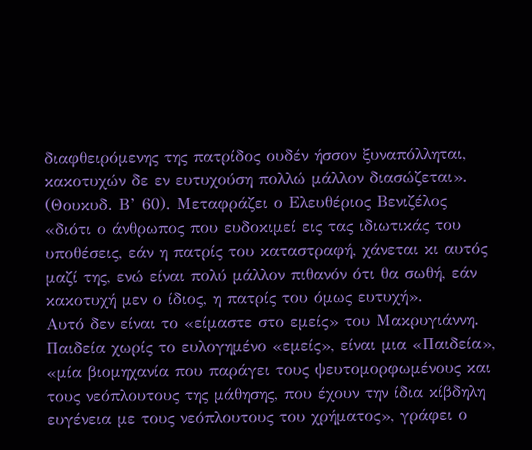διαφθειρόμενης της πατρίδος ουδέν ήσσον ξυναπόλληται, κακοτυχών δε εν ευτυχούση πολλώ μάλλον διασώζεται». (Θουκυδ. Β’ 60). Μεταφράζει ο Ελευθέριος Βενιζέλος «διότι ο άνθρωπος που ευδοκιμεί εις τας ιδιωτικάς του υποθέσεις, εάν η πατρίς του καταστραφή, χάνεται κι αυτός μαζί της, ενώ είναι πολύ μάλλον πιθανόν ότι θα σωθή, εάν κακοτυχή μεν ο ίδιος, η πατρίς του όμως ευτυχή».
Αυτό δεν είναι το «είμαστε στο εμείς» του Μακρυγιάννη. Παιδεία χωρίς το ευλογημένο «εμείς», είναι μια «Παιδεία», «μία βιομηχανία που παράγει τους ψευτομορφωμένους και τους νεόπλουτους της μάθησης, που έχουν την ίδια κίβδηλη ευγένεια με τους νεόπλουτους του χρήματος», γράφει ο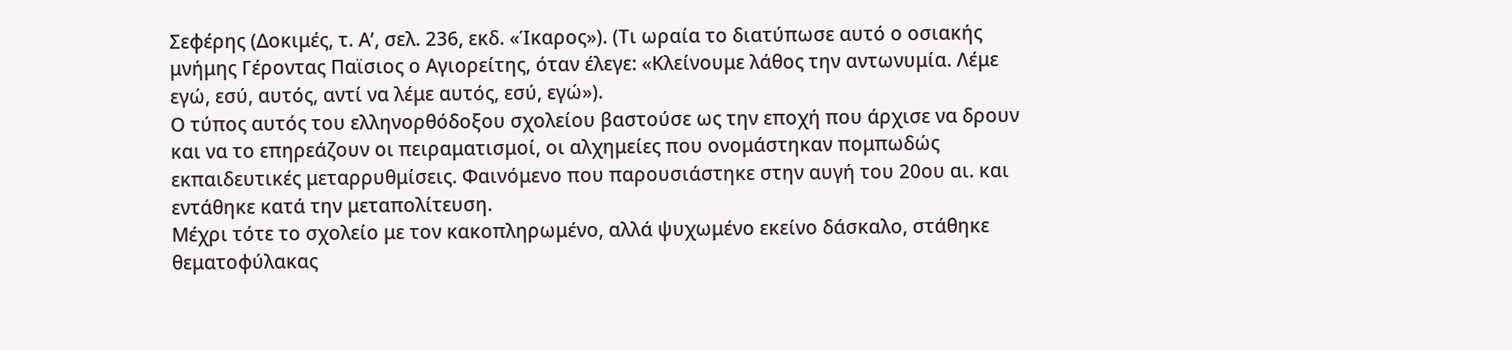Σεφέρης (Δοκιμές, τ. Α’, σελ. 236, εκδ. «Ίκαρος»). (Τι ωραία το διατύπωσε αυτό ο οσιακής μνήμης Γέροντας Παϊσιος ο Αγιορείτης, όταν έλεγε: «Κλείνουμε λάθος την αντωνυμία. Λέμε εγώ, εσύ, αυτός, αντί να λέμε αυτός, εσύ, εγώ»).
Ο τύπος αυτός του ελληνορθόδοξου σχολείου βαστούσε ως την εποχή που άρχισε να δρουν και να το επηρεάζουν οι πειραματισμοί, οι αλχημείες που ονομάστηκαν πομπωδώς εκπαιδευτικές μεταρρυθμίσεις. Φαινόμενο που παρουσιάστηκε στην αυγή του 20ου αι. και εντάθηκε κατά την μεταπολίτευση.
Μέχρι τότε το σχολείο με τον κακοπληρωμένο, αλλά ψυχωμένο εκείνο δάσκαλο, στάθηκε θεματοφύλακας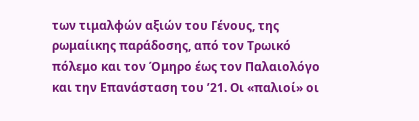των τιμαλφών αξιών του Γένους, της ρωμαίικης παράδοσης, από τον Τρωικό πόλεμο και τον Όμηρο έως τον Παλαιολόγο και την Επανάσταση του ’21. Οι «παλιοί» οι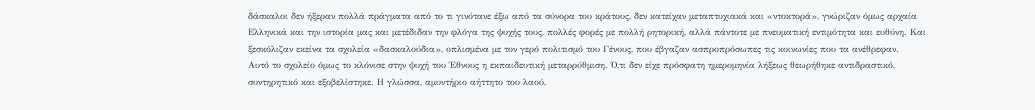δάσκαλοι δεν ήξεραν πολλά πράγματα από το τι γινότανε έξω από τα σύνορα του κράτους, δεν κατείχαν μεταπτυχιακά και «ντοκτορά», γνώριζαν όμως αρχαία Ελληνικά και την ιστορία μας και μετέδιδαν την φλόγα της ψυχής τους, πολλές φορές με πολλή ρητορική, αλλά πάντοτε με πνευματική εντιμότητα και ευθύνη. Και ξεσκόλιζαν εκείνα τα σχολεία «δασκαλούδια», οπλισμένα με τον γερό πολιτισμό του Γένους, που έβγαζαν ασπροπρόσωπες τις κοινωνίες που τα ανέθρεφαν.
Αυτό το σχολείο όμως το κλόνισε στην ψυχή του Έθνους η εκπαιδευτική μεταρρύθμιση. Ό,τι δεν είχε πρόσφατη ημερομηνία λήξεως θεωρήθηκε αντιδραστικό, συντηρητικό και εξοβελίστηκε. Η γλώσσα, αμυντήριο αήττητο του λαού,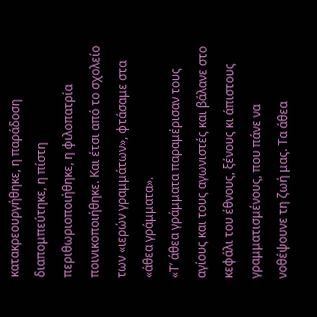κατακρεουργήθηκε, η παράδοση διαπομπεύτηκε, η πίστη περιθωριοποιήθηκε, η φιλοπατρία ποινικοποιήθηκε. Και έτσι από το σχολείο των «ιερών γραμμάτων», φτάσαμε στα «άθεα γράμματα».
«Τ’ άθεα γράμματα παραμέρισαν τους αγίους και τους αγωνιστές και βάλανε στο κεφάλι του έθνους, ξένους κι άπιστους γραμματισμένους, που πάνε να νοθέψουνε τη ζωή μας. Τα άθεα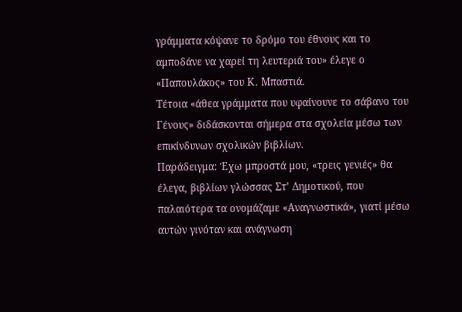γράμματα κόψανε το δρόμο του έθνους και το αμποδάνε να χαρεί τη λευτεριά του» έλεγε ο «Παπουλάκος» του Κ. Μπαστιά.
Τέτοια «άθεα γράμματα που υφαίνουνε το σάβανο του Γένους» διδάσκονται σήμερα στα σχολεία μέσω των επικίνδυνων σχολικών βιβλίων.
Παράδειγμα: Έχω μπροστά μου, «τρεις γενιές» θα έλεγα, βιβλίων γλώσσας Στ’ Δημοτικού, που παλαιότερα τα ονομάζαμε «Αναγνωστικά», γιατί μέσω αυτών γινόταν και ανάγνωση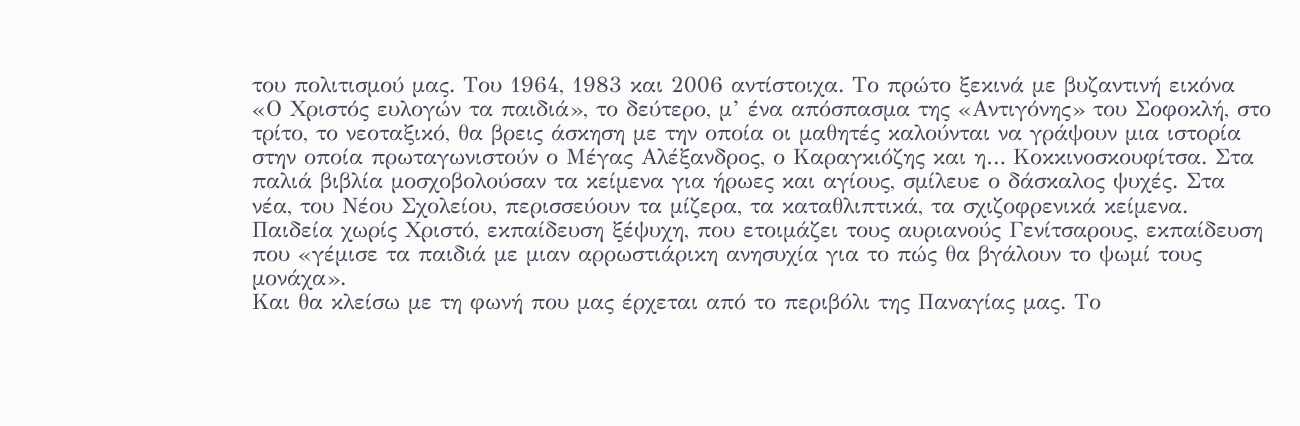του πολιτισμού μας. Του 1964, 1983 και 2006 αντίστοιχα. Το πρώτο ξεκινά με βυζαντινή εικόνα «Ο Χριστός ευλογών τα παιδιά», το δεύτερο, μ’ ένα απόσπασμα της «Αντιγόνης» του Σοφοκλή, στο τρίτο, το νεοταξικό, θα βρεις άσκηση με την οποία οι μαθητές καλούνται να γράψουν μια ιστορία στην οποία πρωταγωνιστούν ο Μέγας Αλέξανδρος, ο Καραγκιόζης και η… Κοκκινοσκουφίτσα. Στα παλιά βιβλία μοσχοβολούσαν τα κείμενα για ήρωες και αγίους, σμίλευε ο δάσκαλος ψυχές. Στα νέα, του Νέου Σχολείου, περισσεύουν τα μίζερα, τα καταθλιπτικά, τα σχιζοφρενικά κείμενα. Παιδεία χωρίς Χριστό, εκπαίδευση ξέψυχη, που ετοιμάζει τους αυριανούς Γενίτσαρους, εκπαίδευση που «γέμισε τα παιδιά με μιαν αρρωστιάρικη ανησυχία για το πώς θα βγάλουν το ψωμί τους μονάχα».
Και θα κλείσω με τη φωνή που μας έρχεται από το περιβόλι της Παναγίας μας. Το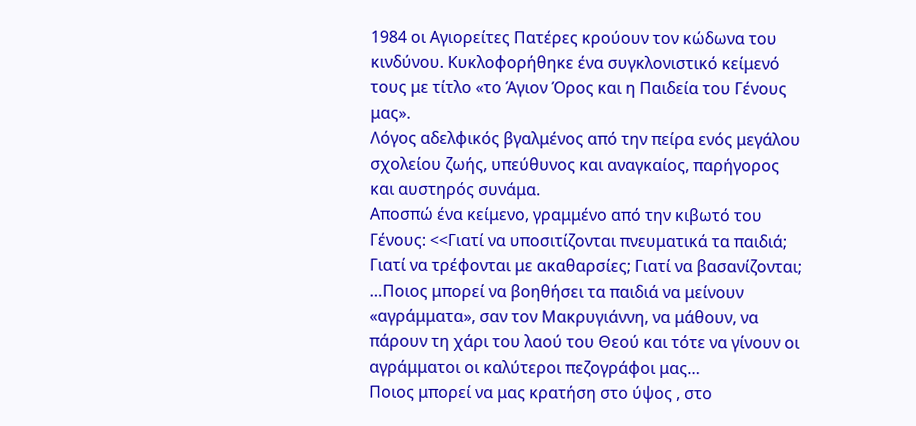1984 οι Αγιορείτες Πατέρες κρούουν τον κώδωνα του κινδύνου. Κυκλοφορήθηκε ένα συγκλονιστικό κείμενό τους με τίτλο «το Άγιον Όρος και η Παιδεία του Γένους μας».
Λόγος αδελφικός βγαλμένος από την πείρα ενός μεγάλου σχολείου ζωής, υπεύθυνος και αναγκαίος, παρήγορος και αυστηρός συνάμα.
Αποσπώ ένα κείμενο, γραμμένο από την κιβωτό του Γένους: <<Γιατί να υποσιτίζονται πνευματικά τα παιδιά; Γιατί να τρέφονται με ακαθαρσίες; Γιατί να βασανίζονται; …Ποιος μπορεί να βοηθήσει τα παιδιά να μείνουν «αγράμματα», σαν τον Μακρυγιάννη, να μάθουν, να πάρουν τη χάρι του λαού του Θεού και τότε να γίνουν οι αγράμματοι οι καλύτεροι πεζογράφοι μας…
Ποιος μπορεί να μας κρατήση στο ύψος , στο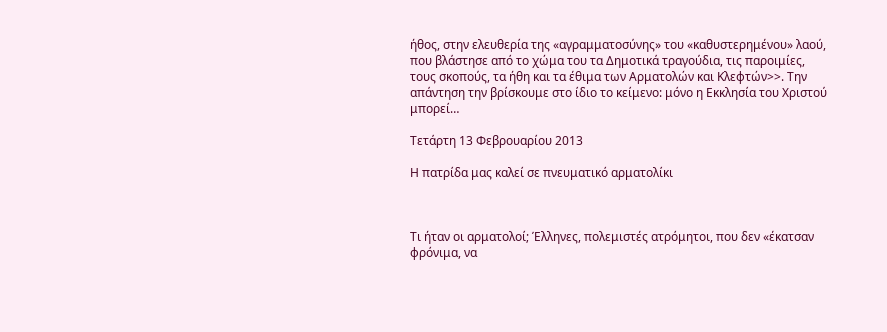ήθος, στην ελευθερία της «αγραμματοσύνης» του «καθυστερημένου» λαού, που βλάστησε από το χώμα του τα Δημοτικά τραγούδια, τις παροιμίες, τους σκοπούς, τα ήθη και τα έθιμα των Αρματολών και Κλεφτών>>. Την απάντηση την βρίσκουμε στο ίδιο το κείμενο: μόνο η Εκκλησία του Χριστού μπορεί…

Τετάρτη 13 Φεβρουαρίου 2013

Η πατρίδα μας καλεί σε πνευματικό αρματολίκι



Τι ήταν οι αρματολοί; Έλληνες, πολεμιστές ατρόμητοι, που δεν «έκατσαν φρόνιμα, να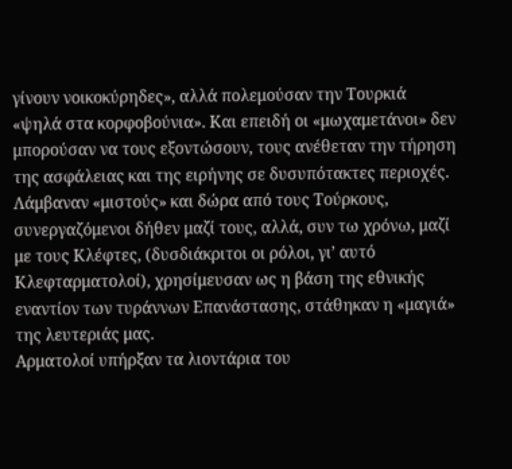γίνουν νοικοκύρηδες», αλλά πολεμούσαν την Τουρκιά «ψηλά στα κορφοβούνια». Και επειδή οι «μωχαμετάνοι» δεν μπορούσαν να τους εξοντώσουν, τους ανέθεταν την τήρηση της ασφάλειας και της ειρήνης σε δυσυπότακτες περιοχές. Λάμβαναν «μιστούς» και δώρα από τους Τούρκους, συνεργαζόμενοι δήθεν μαζί τους, αλλά, συν τω χρόνω, μαζί με τους Κλέφτες, (δυσδιάκριτοι οι ρόλοι, γι’ αυτό Κλεφταρματολοί), χρησίμευσαν ως η βάση της εθνικής εναντίον των τυράννων Επανάστασης, στάθηκαν η «μαγιά» της λευτεριάς μας.
Αρματολοί υπήρξαν τα λιοντάρια του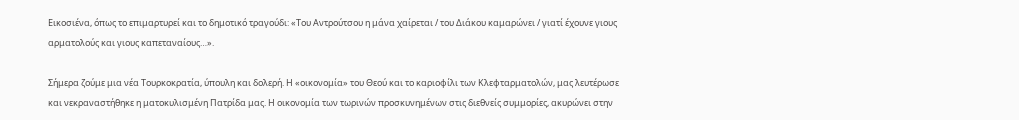Εικοσιένα, όπως το επιμαρτυρεί και το δημοτικό τραγούδι: «Του Αντρούτσου η μάνα χαίρεται / του Διάκου καμαρώνει / γιατί έχουνε γιους αρματολούς και γιους καπεταναίους…».

Σήμερα ζούμε μια νέα Τουρκοκρατία, ύπουλη και δολερή. Η «οικονομία» του Θεού και το καριοφίλι των Κλεφταρματολών, μας λευτέρωσε και νεκραναστήθηκε η ματοκυλισμένη Πατρίδα μας. Η οικονομία των τωρινών προσκυνημένων στις διεθνείς συμμορίες, ακυρώνει στην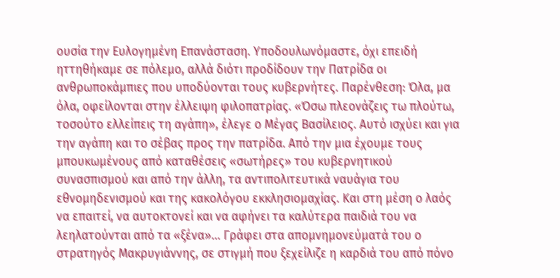ουσία την Ευλογημένη Επανάσταση. Υποδουλωνόμαστε, όχι επειδή ηττηθήκαμε σε πόλεμο, αλλά διότι προδίδουν την Πατρίδα οι ανθρωποκάμπιες που υποδύονται τους κυβερνήτες. Παρένθεση: Όλα, μα όλα, οφείλονται στην έλλειψη φιλοπατρίας. «Όσω πλεονάζεις τω πλούτω, τοσούτο ελλείπεις τη αγάπη», έλεγε ο Μέγας Βασίλειος. Αυτό ισχύει και για την αγάπη και το σέβας προς την πατρίδα. Από την μια έχουμε τους μπουκωμένους από καταθέσεις «σωτήρες» του κυβερνητικού συνασπισμού και από την άλλη, τα αντιπολιτευτικά ναυάγια του εθνομηδενισμού και της κακολόγου εκκλησιομαχίας. Και στη μέση ο λαός να επαιτεί, να αυτοκτονεί και να αφήνει τα καλύτερα παιδιά του να λεηλατούνται από τα «ξένα»... Γράφει στα απομνημονεύματά του ο στρατηγός Μακρυγιάννης, σε στιγμή που ξεχείλιζε η καρδιά του από πόνο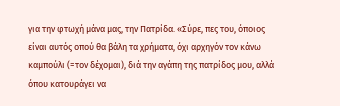για την φτωχή μάνα μας, την Πατρίδα. «Σύρε, πες του, όποιος είναι αυτός οπού θα βάλη τα χρήματα, όχι αρχηγόν τον κάνω καμπούλι (=τον δέχομαι), διά την αγάπη της πατρίδος μου, αλλά όπου κατουράγει να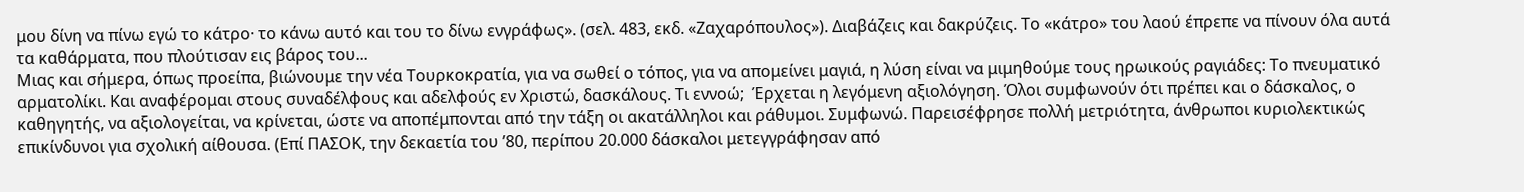μου δίνη να πίνω εγώ το κάτρο· το κάνω αυτό και του το δίνω ενγράφως». (σελ. 483, εκδ. «Ζαχαρόπουλος»). Διαβάζεις και δακρύζεις. Το «κάτρο» του λαού έπρεπε να πίνουν όλα αυτά τα καθάρματα, που πλούτισαν εις βάρος του...
Μιας και σήμερα, όπως προείπα, βιώνουμε την νέα Τουρκοκρατία, για να σωθεί ο τόπος, για να απομείνει μαγιά, η λύση είναι να μιμηθούμε τους ηρωικούς ραγιάδες: Το πνευματικό αρματολίκι. Και αναφέρομαι στους συναδέλφους και αδελφούς εν Χριστώ, δασκάλους. Τι εννοώ;  Έρχεται η λεγόμενη αξιολόγηση. Όλοι συμφωνούν ότι πρέπει και ο δάσκαλος, ο καθηγητής, να αξιολογείται, να κρίνεται, ώστε να αποπέμπονται από την τάξη οι ακατάλληλοι και ράθυμοι. Συμφωνώ. Παρεισέφρησε πολλή μετριότητα, άνθρωποι κυριολεκτικώς επικίνδυνοι για σχολική αίθουσα. (Επί ΠΑΣΟΚ, την δεκαετία του ’80, περίπου 20.000 δάσκαλοι μετεγγράφησαν από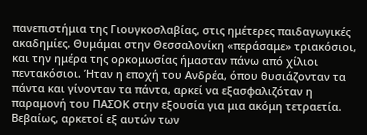πανεπιστήμια της Γιουγκοσλαβίας, στις ημέτερες παιδαγωγικές ακαδημίες. Θυμάμαι στην Θεσσαλονίκη «περάσαμε» τριακόσιοι, και την ημέρα της ορκομωσίας ήμασταν πάνω από χίλιοι πεντακόσιοι. Ήταν η εποχή του Ανδρέα, όπου θυσιάζονταν τα πάντα και γίνονταν τα πάντα, αρκεί να εξασφαλιζόταν η παραμονή του ΠΑΣΟΚ στην εξουσία για μια ακόμη τετραετία. Βεβαίως, αρκετοί εξ αυτών των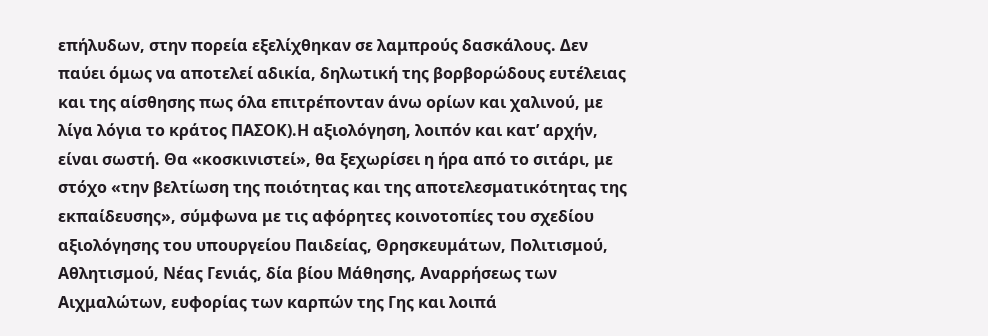επήλυδων, στην πορεία εξελίχθηκαν σε λαμπρούς δασκάλους. Δεν παύει όμως να αποτελεί αδικία, δηλωτική της βορβορώδους ευτέλειας και της αίσθησης πως όλα επιτρέπονταν άνω ορίων και χαλινού, με λίγα λόγια το κράτος ΠΑΣΟΚ).Η αξιολόγηση, λοιπόν και κατ’ αρχήν, είναι σωστή. Θα «κοσκινιστεί», θα ξεχωρίσει η ήρα από το σιτάρι, με στόχο «την βελτίωση της ποιότητας και της αποτελεσματικότητας της εκπαίδευσης», σύμφωνα με τις αφόρητες κοινοτοπίες του σχεδίου αξιολόγησης του υπουργείου Παιδείας, Θρησκευμάτων, Πολιτισμού, Αθλητισμού, Νέας Γενιάς, δία βίου Μάθησης, Αναρρήσεως των Αιχμαλώτων, ευφορίας των καρπών της Γης και λοιπά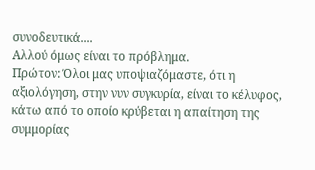συνοδευτικά....
Αλλού όμως είναι το πρόβλημα.
Πρώτον: Όλοι μας υποψιαζόμαστε, ότι η αξιολόγηση, στην νυν συγκυρία, είναι το κέλυφος, κάτω από το οποίο κρύβεται η απαίτηση της συμμορίας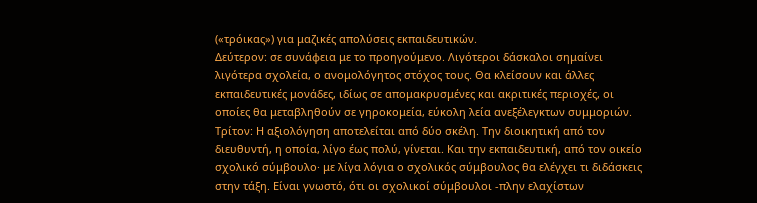(«τρόικας») για μαζικές απολύσεις εκπαιδευτικών.
Δεύτερον: σε συνάφεια με το προηγούμενο. Λιγότεροι δάσκαλοι σημαίνει λιγότερα σχολεία, ο ανομολόγητος στόχος τους. Θα κλείσουν και άλλες εκπαιδευτικές μονάδες, ιδίως σε απομακρυσμένες και ακριτικές περιοχές, οι οποίες θα μεταβληθούν σε γηροκομεία, εύκολη λεία ανεξέλεγκτων συμμοριών.
Τρίτον: Η αξιολόγηση αποτελείται από δύο σκέλη. Την διοικητική από τον διευθυντή, η οποία, λίγο έως πολύ, γίνεται. Και την εκπαιδευτική, από τον οικείο σχολικό σύμβουλο· με λίγα λόγια ο σχολικός σύμβουλος θα ελέγχει τι διδάσκεις στην τάξη. Είναι γνωστό, ότι οι σχολικοί σύμβουλοι -πλην ελαχίστων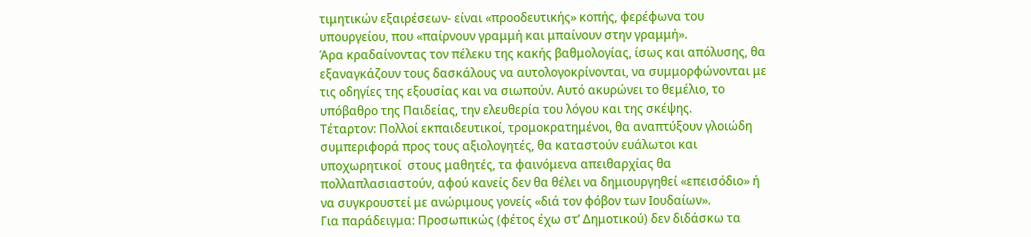τιμητικών εξαιρέσεων- είναι «προοδευτικής» κοπής, φερέφωνα του υπουργείου, που «παίρνουν γραμμή και μπαίνουν στην γραμμή».
Άρα κραδαίνοντας τον πέλεκυ της κακής βαθμολογίας, ίσως και απόλυσης, θα εξαναγκάζουν τους δασκάλους να αυτολογοκρίνονται, να συμμορφώνονται με τις οδηγίες της εξουσίας και να σιωπούν. Αυτό ακυρώνει το θεμέλιο, το υπόβαθρο της Παιδείας, την ελευθερία του λόγου και της σκέψης.
Τέταρτον: Πολλοί εκπαιδευτικοί, τρομοκρατημένοι, θα αναπτύξουν γλοιώδη συμπεριφορά προς τους αξιολογητές, θα καταστούν ευάλωτοι και υποχωρητικοί  στους μαθητές, τα φαινόμενα απειθαρχίας θα πολλαπλασιαστούν, αφού κανείς δεν θα θέλει να δημιουργηθεί «επεισόδιο» ή να συγκρουστεί με ανώριμους γονείς «διά τον φόβον των Ιουδαίων».
Για παράδειγμα: Προσωπικώς (φέτος έχω στ’ Δημοτικού) δεν διδάσκω τα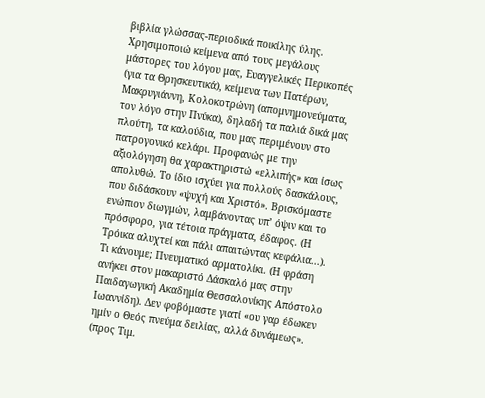βιβλία γλώσσας-περιοδικά ποικίλης ύλης. Χρησιμοποιώ κείμενα από τους μεγάλους μάστορες του λόγου μας, Ευαγγελικές Περικοπές (για τα Θρησκευτικά), κείμενα των Πατέρων, Μακρυγιάννη, Κολοκοτρώνη (απομνημονεύματα, τον λόγο στην Πνύκα), δηλαδή τα παλιά δικά μας πλούτη, τα καλούδια, που μας περιμένουν στο πατρογονικό κελάρι. Προφανώς με την αξιολόγηση θα χαρακτηριστώ «ελλιπής» και ίσως απολυθώ. Το ίδιο ισχύει για πολλούς δασκάλους, που διδάσκουν «ψυχή και Χριστό». Βρισκόμαστε ενώπιον διωγμών, λαμβάνοντας υπ’ όψιν και το πρόσφορο, για τέτοια πράγματα, έδαφος. (Η Τρόικα αλυχτεί και πάλι απαιτώντας κεφάλια...).
Τι κάνουμε; Πνευματικό αρματολίκι. (Η φράση ανήκει στον μακαριστό Δάσκαλό μας στην Παιδαγωγική Ακαδημία Θεσσαλονίκης Απόστολο Ιωαννίδη). Δεν φοβόμαστε γιατί «ου γαρ έδωκεν ημίν ο Θεός πνεύμα δειλίας, αλλά δυνάμεως». (προς Τιμ.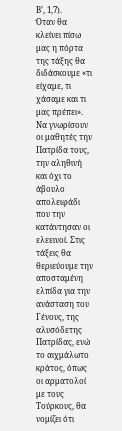Β’, 1,7).
Όταν θα κλείνει πίσω μας η πόρτα της τάξης θα διδάσκουμε «τι είχαμε, τι χάσαμε και τι μας πρέπει». Να γνωρίσουν οι μαθητές την Πατρίδα τους, την αληθινή και όχι το άβουλο απολειφάδι που την κατάντησαν οι ελεεινοί. Στις τάξεις θα θεριεύουμε την αποσταμένη ελπίδα για την ανάσταση του Γένους, της αλυσόδετης Πατρίδας, ενώ το αιχμάλωτο κράτος, όπως οι αρματολοί με τους Τούρκους, θα νομίζει ότι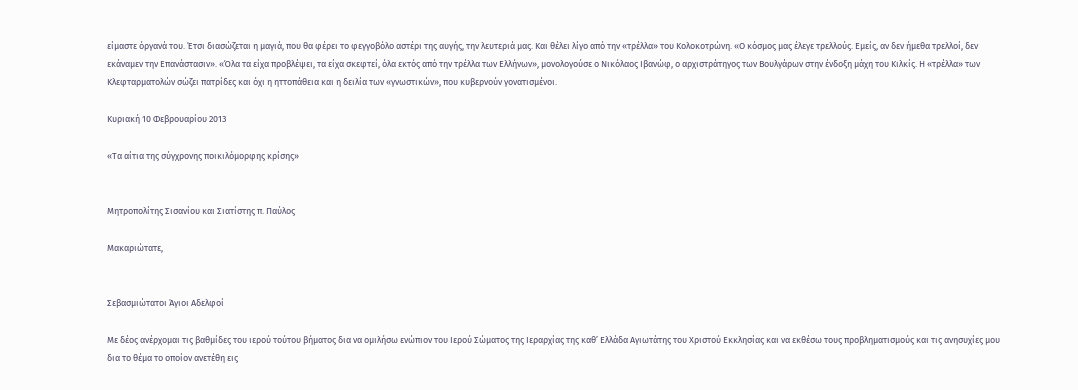είμαστε όργανά του. Έτσι διασώζεται η μαγιά, που θα φέρει το φεγγοβόλο αστέρι της αυγής, την λευτεριά μας. Και θέλει λίγο από την «τρέλλα» του Κολοκοτρώνη. «Ο κόσμος μας έλεγε τρελλούς. Εμείς, αν δεν ήμεθα τρελλοί, δεν εκάναμεν την Επανάστασιν». «Όλα τα είχα προβλέψει, τα είχα σκεφτεί, όλα εκτός από την τρέλλα των Ελλήνων», μονολογούσε ο Νικόλαος Ιβανώφ, ο αρχιστράτηγος των Βουλγάρων στην ένδοξη μάχη του Κιλκίς. Η «τρέλλα» των Κλεφταρματολών σώζει πατρίδες και όχι η ηττοπάθεια και η δειλία των «γνωστικών», που κυβερνούν γονατισμένοι.

Κυριακή 10 Φεβρουαρίου 2013

«Τα αίτια της σύγχρονης ποικιλόμορφης κρίσης»


Μητροπολίτης Σισανίου και Σιατίστης π. Παύλος

Μακαριώτατε,


Σεβασμιώτατοι Άγιοι Αδελφοί

Με δέος ανέρχομαι τις βαθμίδες του ιερού τούτου βήματος δια να ομιλήσω ενώπιον του Ιερού Σώματος της Ιεραρχίας της καθ’ Ελλάδα Αγιωτάτης του Χριστού Εκκλησίας και να εκθέσω τους προβληματισμούς και τις ανησυχίες μου δια το θέμα το οποίον ανετέθη εις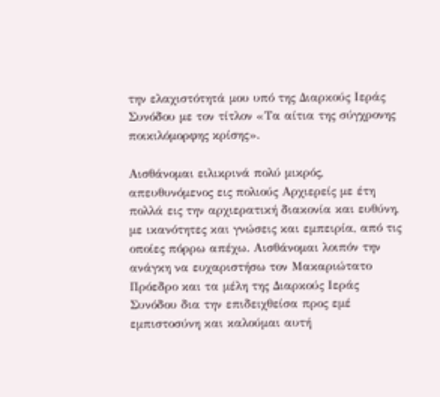την ελαχιστότητά μου υπό της Διαρκούς Ιεράς Συνόδου με τον τίτλον «Τα αίτια της σύγχρονης ποικιλόμορφης κρίσης».

Αισθάνομαι ειλικρινά πολύ μικρός, απευθυνόμενος εις πολιούς Αρχιερείς με έτη πολλά εις την αρχιερατική διακονία και ευθύνη, με ικανότητες και γνώσεις και εμπειρία, από τις οποίες πόρρω απέχω. Αισθάνομαι λοιπόν την ανάγκη να ευχαριστήσω τον Μακαριώτατο Πρόεδρο και τα μέλη της Διαρκούς Ιεράς Συνόδου δια την επιδειχθείσα προς εμέ εμπιστοσύνη και καλούμαι αυτή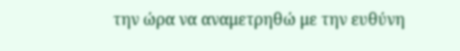την ώρα να αναμετρηθώ με την ευθύνη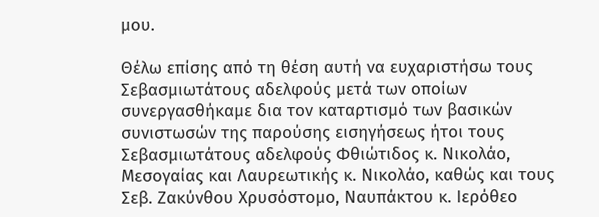μου.

Θέλω επίσης από τη θέση αυτή να ευχαριστήσω τους Σεβασμιωτάτους αδελφούς μετά των οποίων συνεργασθήκαμε δια τον καταρτισμό των βασικών συνιστωσών της παρούσης εισηγήσεως ήτοι τους Σεβασμιωτάτους αδελφούς Φθιώτιδος κ. Νικολάο, Μεσογαίας και Λαυρεωτικής κ. Νικολάο, καθώς και τους Σεβ. Ζακύνθου Χρυσόστομο, Ναυπάκτου κ. Ιερόθεο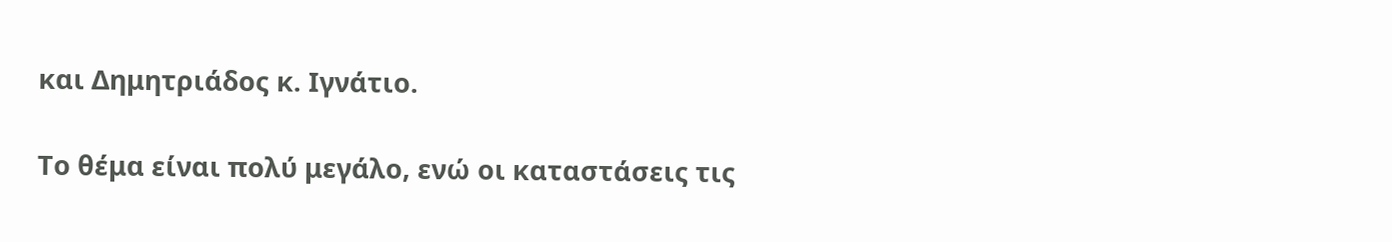και Δημητριάδος κ. Ιγνάτιο.

Το θέμα είναι πολύ μεγάλο, ενώ οι καταστάσεις τις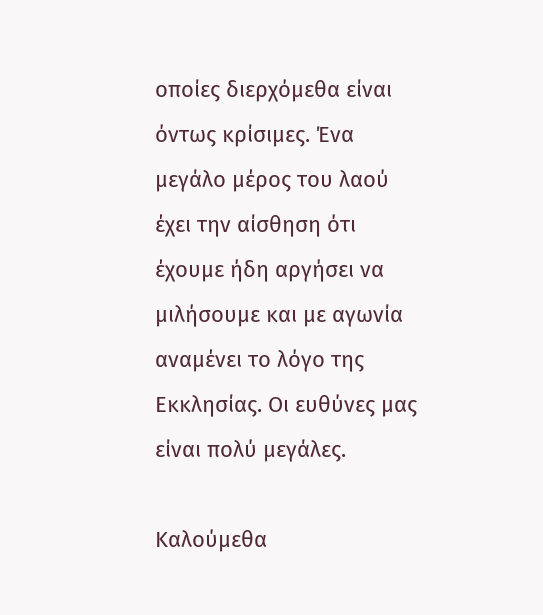οποίες διερχόμεθα είναι όντως κρίσιμες. Ένα μεγάλο μέρος του λαού έχει την αίσθηση ότι έχουμε ήδη αργήσει να μιλήσουμε και με αγωνία αναμένει το λόγο της Εκκλησίας. Οι ευθύνες μας είναι πολύ μεγάλες.

Καλούμεθα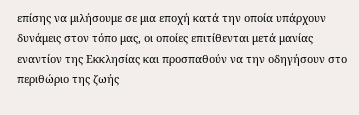επίσης να μιλήσουμε σε μια εποχή κατά την οποία υπάρχουν δυνάμεις στον τόπο μας, οι οποίες επιτίθενται μετά μανίας εναντίον της Εκκλησίας και προσπαθούν να την οδηγήσουν στο περιθώριο της ζωής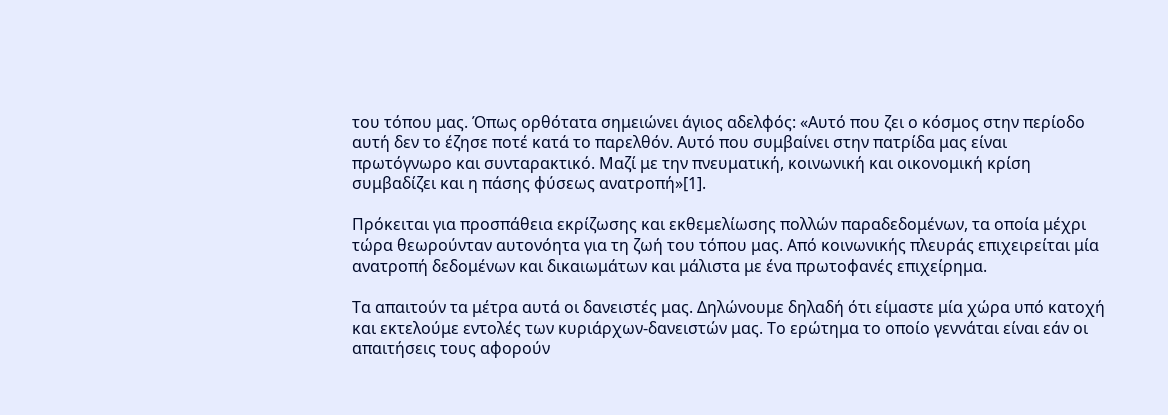του τόπου μας. Όπως ορθότατα σημειώνει άγιος αδελφός: «Αυτό που ζει ο κόσμος στην περίοδο αυτή δεν το έζησε ποτέ κατά το παρελθόν. Αυτό που συμβαίνει στην πατρίδα μας είναι πρωτόγνωρο και συνταρακτικό. Μαζί με την πνευματική, κοινωνική και οικονομική κρίση συμβαδίζει και η πάσης φύσεως ανατροπή»[1].

Πρόκειται για προσπάθεια εκρίζωσης και εκθεμελίωσης πολλών παραδεδομένων, τα οποία μέχρι τώρα θεωρούνταν αυτονόητα για τη ζωή του τόπου μας. Από κοινωνικής πλευράς επιχειρείται μία ανατροπή δεδομένων και δικαιωμάτων και μάλιστα με ένα πρωτοφανές επιχείρημα.

Τα απαιτούν τα μέτρα αυτά οι δανειστές μας. Δηλώνουμε δηλαδή ότι είμαστε μία χώρα υπό κατοχή και εκτελούμε εντολές των κυριάρχων-δανειστών μας. Το ερώτημα το οποίο γεννάται είναι εάν οι απαιτήσεις τους αφορούν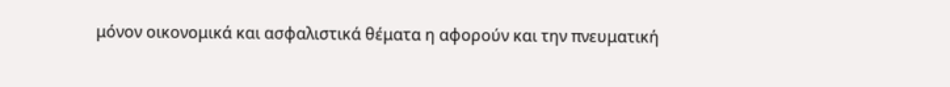μόνον οικονομικά και ασφαλιστικά θέματα η αφορούν και την πνευματική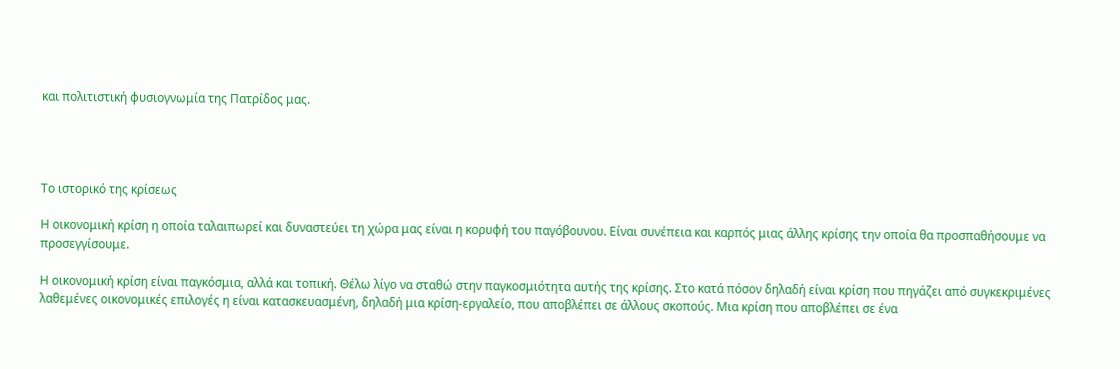και πολιτιστική φυσιογνωμία της Πατρίδος μας.




Το ιστορικό της κρίσεως

Η οικονομική κρίση η οποία ταλαιπωρεί και δυναστεύει τη χώρα μας είναι η κορυφή του παγόβουνου. Είναι συνέπεια και καρπός μιας άλλης κρίσης την οποία θα προσπαθήσουμε να προσεγγίσουμε.

Η οικονομική κρίση είναι παγκόσμια, αλλά και τοπική. Θέλω λίγο να σταθώ στην παγκοσμιότητα αυτής της κρίσης. Στο κατά πόσον δηλαδή είναι κρίση που πηγάζει από συγκεκριμένες λαθεμένες οικονομικές επιλογές η είναι κατασκευασμένη, δηλαδή μια κρίση-εργαλείο, που αποβλέπει σε άλλους σκοπούς. Μια κρίση που αποβλέπει σε ένα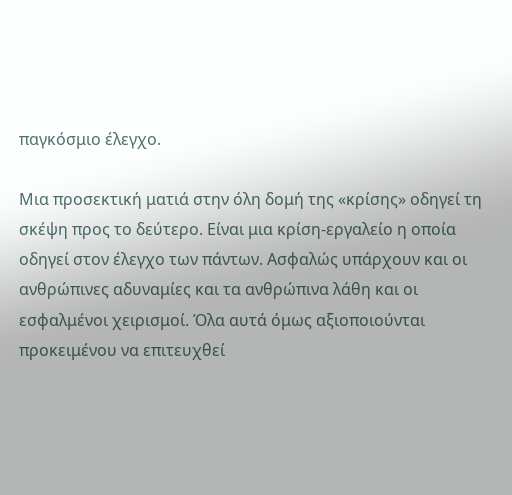παγκόσμιο έλεγχο.

Μια προσεκτική ματιά στην όλη δομή της «κρίσης» οδηγεί τη σκέψη προς το δεύτερο. Είναι μια κρίση-εργαλείο η οποία οδηγεί στον έλεγχο των πάντων. Ασφαλώς υπάρχουν και οι ανθρώπινες αδυναμίες και τα ανθρώπινα λάθη και οι εσφαλμένοι χειρισμοί. Όλα αυτά όμως αξιοποιούνται προκειμένου να επιτευχθεί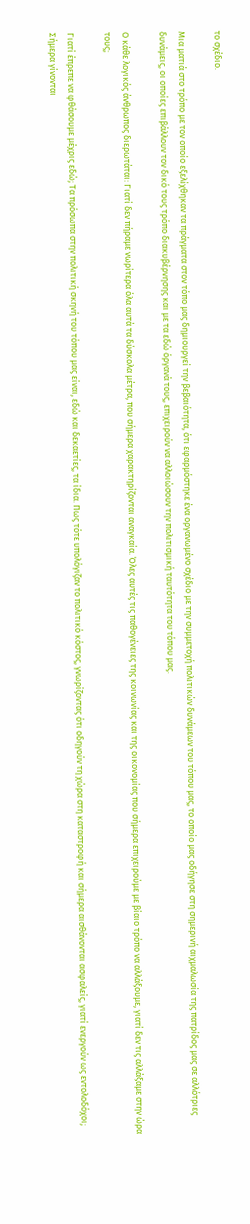το σχέδιο.

Μια ματιά στο τρόπο με τον οποίο εξελίχθηκαν τα πράγματα στον τόπο μας δημιουργεί την βεβαιότητα, ότι εφαρμόστηκε ένα οργανωμένο σχέδιο με την συμμετοχή πολιτικών δυνάμεων του τόπου μας, το οποίο μας οδήγησε στη σημερινή αιχμαλωσία της πατρίδος μας σε αλλότριες δυνάμεις, οι οποίες επιβάλλουν τον δικό τους τρόπο διακυβέρνησης και με τα εδώ όργανά τους, επιχειρούν να αλλοιώσουν την πολιτισμική ταυτότητα του τόπου μας.

Ο κάθε λογικός άνθρωπος διερωτάται: Γιατί δεν πήραμε νωρίτερα όλα αυτά τα δύσκολα μέτρα, που σήμερα χαρακτηρίζονται αναγκαία. Όλες αυτές τις παθογένειες της κοινωνίας και της οικονομίας που σήμερα επιχειρούμε με βίαιο τρόπο να αλλάξουμε, γιατί δεν τις αλλάξαμε στην ώρα τους;

Γιατί έπρεπε να φθάσουμε μέχρις εδώ; Τα πρόσωπα στην πολιτική σκηνή του τόπου μας είναι, εδώ και δεκαετίες, τα ίδια. Πως τότε υπολόγιζαν το πολιτικό κόστος, γνωρίζοντας ότι οδηγούν τη χώρα στη καταστροφή και σήμερα αισθάνονται ασφαλείς, γιατί ενεργούν ως εντολοδόχοι; Σήμερα γίνονται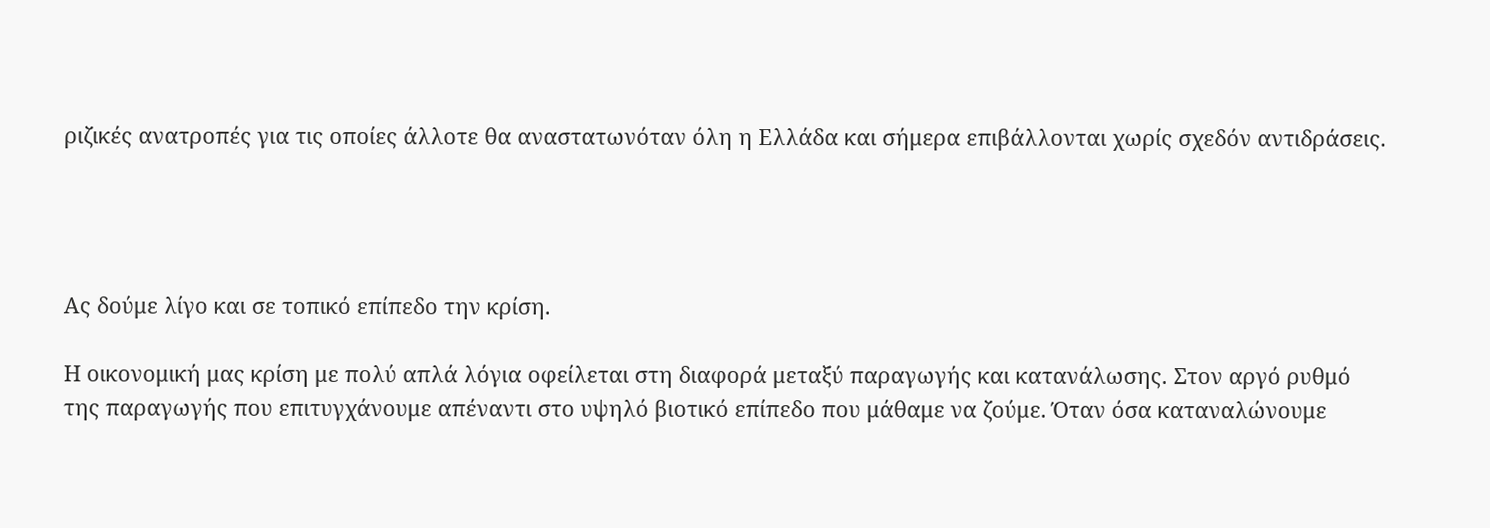ριζικές ανατροπές για τις οποίες άλλοτε θα αναστατωνόταν όλη η Ελλάδα και σήμερα επιβάλλονται χωρίς σχεδόν αντιδράσεις.




Ας δούμε λίγο και σε τοπικό επίπεδο την κρίση.

Η οικονομική μας κρίση με πολύ απλά λόγια οφείλεται στη διαφορά μεταξύ παραγωγής και κατανάλωσης. Στον αργό ρυθμό της παραγωγής που επιτυγχάνουμε απέναντι στο υψηλό βιοτικό επίπεδο που μάθαμε να ζούμε. Όταν όσα καταναλώνουμε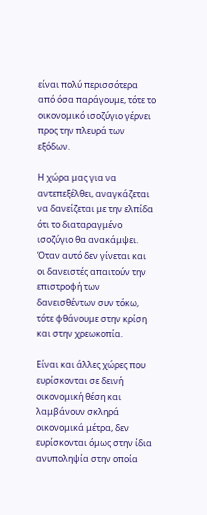είναι πολύ περισσότερα από όσα παράγουμε, τότε το οικονομικό ισοζύγιο γέρνει προς την πλευρά των εξόδων.

Η χώρα μας για να αντεπεξέλθει, αναγκάζεται να δανείζεται με την ελπίδα ότι το διαταραγμένο ισοζύγιο θα ανακάμψει. Όταν αυτό δεν γίνεται και οι δανειστές απαιτούν την επιστροφή των δανεισθέντων συν τόκω, τότε φθάνουμε στην κρίση και στην χρεωκοπία.

Είναι και άλλες χώρες που ευρίσκονται σε δεινή οικονομική θέση και λαμβάνουν σκληρά οικονομικά μέτρα, δεν ευρίσκονται όμως στην ίδια ανυποληψία στην οποία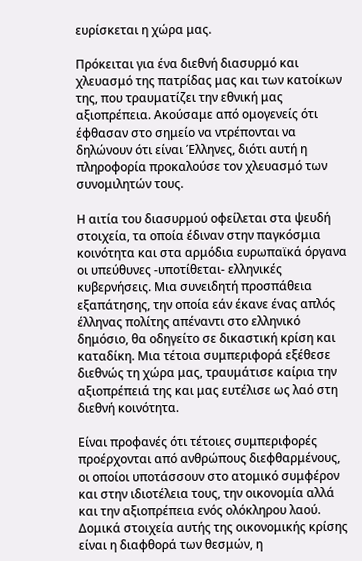ευρίσκεται η χώρα μας.

Πρόκειται για ένα διεθνή διασυρμό και χλευασμό της πατρίδας μας και των κατοίκων της, που τραυματίζει την εθνική μας αξιοπρέπεια. Ακούσαμε από ομογενείς ότι έφθασαν στο σημείο να ντρέπονται να δηλώνουν ότι είναι Έλληνες, διότι αυτή η πληροφορία προκαλούσε τον χλευασμό των συνομιλητών τους.

Η αιτία του διασυρμού οφείλεται στα ψευδή στοιχεία, τα οποία έδιναν στην παγκόσμια κοινότητα και στα αρμόδια ευρωπαϊκά όργανα οι υπεύθυνες -υποτίθεται- ελληνικές κυβερνήσεις. Μια συνειδητή προσπάθεια εξαπάτησης, την οποία εάν έκανε ένας απλός έλληνας πολίτης απέναντι στο ελληνικό δημόσιο, θα οδηγείτο σε δικαστική κρίση και καταδίκη. Μια τέτοια συμπεριφορά εξέθεσε διεθνώς τη χώρα μας, τραυμάτισε καίρια την αξιοπρέπειά της και μας ευτέλισε ως λαό στη διεθνή κοινότητα.

Είναι προφανές ότι τέτοιες συμπεριφορές προέρχονται από ανθρώπους διεφθαρμένους, οι οποίοι υποτάσσουν στο ατομικό συμφέρον και στην ιδιοτέλεια τους, την οικονομία αλλά και την αξιοπρέπεια ενός ολόκληρου λαού. Δομικά στοιχεία αυτής της οικονομικής κρίσης είναι η διαφθορά των θεσμών, η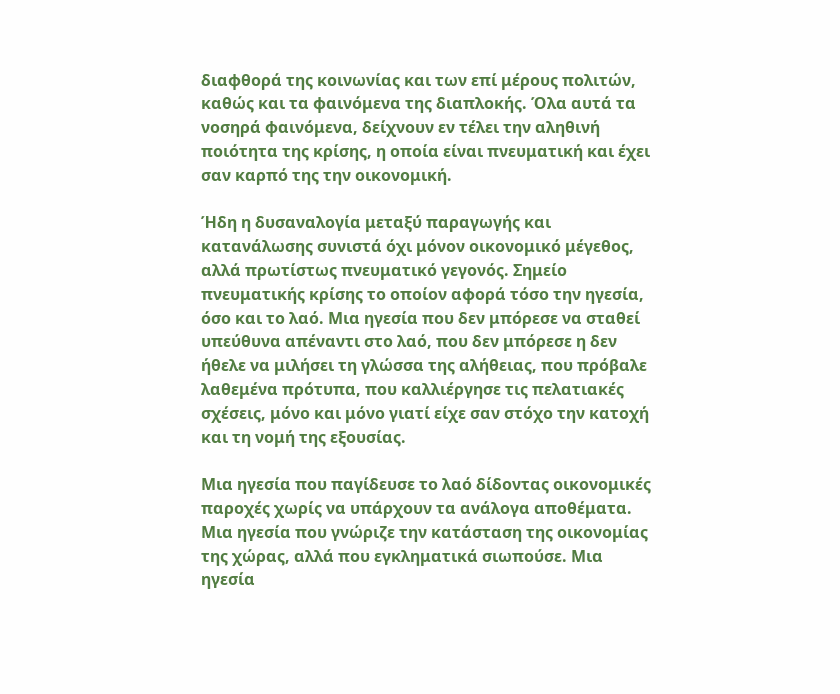διαφθορά της κοινωνίας και των επί μέρους πολιτών, καθώς και τα φαινόμενα της διαπλοκής. Όλα αυτά τα νοσηρά φαινόμενα, δείχνουν εν τέλει την αληθινή ποιότητα της κρίσης, η οποία είναι πνευματική και έχει σαν καρπό της την οικονομική.

Ήδη η δυσαναλογία μεταξύ παραγωγής και κατανάλωσης συνιστά όχι μόνον οικονομικό μέγεθος, αλλά πρωτίστως πνευματικό γεγονός. Σημείο πνευματικής κρίσης το οποίον αφορά τόσο την ηγεσία, όσο και το λαό. Μια ηγεσία που δεν μπόρεσε να σταθεί υπεύθυνα απέναντι στο λαό, που δεν μπόρεσε η δεν ήθελε να μιλήσει τη γλώσσα της αλήθειας, που πρόβαλε λαθεμένα πρότυπα, που καλλιέργησε τις πελατιακές σχέσεις, μόνο και μόνο γιατί είχε σαν στόχο την κατοχή και τη νομή της εξουσίας.

Μια ηγεσία που παγίδευσε το λαό δίδοντας οικονομικές παροχές χωρίς να υπάρχουν τα ανάλογα αποθέματα. Μια ηγεσία που γνώριζε την κατάσταση της οικονομίας της χώρας, αλλά που εγκληματικά σιωπούσε. Μια ηγεσία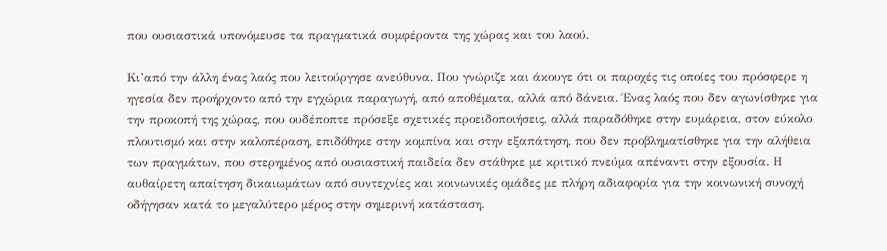που ουσιαστικά υπονόμευσε τα πραγματικά συμφέροντα της χώρας και του λαού.

Κι’από την άλλη ένας λαός που λειτούργησε ανεύθυνα. Που γνώριζε και άκουγε ότι οι παροχές τις οποίες του πρόσφερε η ηγεσία δεν προήρχοντο από την εγχώρια παραγωγή, από αποθέματα, αλλά από δάνεια. Ένας λαός που δεν αγωνίσθηκε για την προκοπή της χώρας, που ουδέποπτε πρόσεξε σχετικές προειδοποιήσεις, αλλά παραδόθηκε στην ευμάρεια, στον εύκολο πλουτισμό και στην καλοπέραση, επιδόθηκε στην κομπίνα και στην εξαπάτηση, που δεν προβληματίσθηκε για την αλήθεια των πραγμάτων, που στερημένος από ουσιαστική παιδεία δεν στάθηκε με κριτικό πνεύμα απέναντι στην εξουσία. Η αυθαίρετη απαίτηση δικαιωμάτων από συντεχνίες και κοινωνικές ομάδες με πλήρη αδιαφορία για την κοινωνική συνοχή οδήγησαν κατά το μεγαλύτερο μέρος στην σημερινή κατάσταση.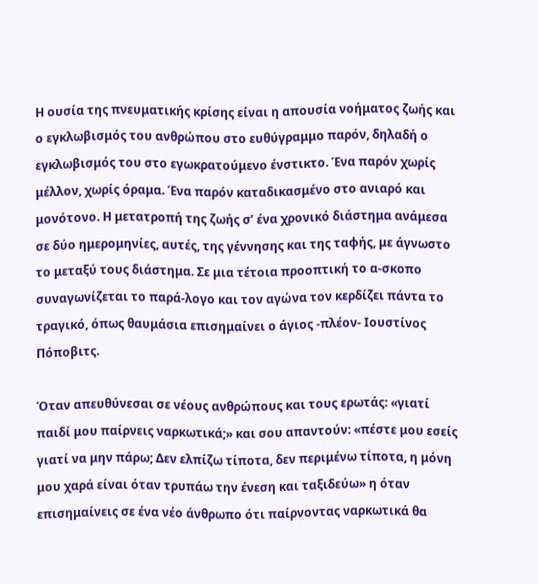Η ουσία της πνευματικής κρίσης είναι η απουσία νοήματος ζωής και ο εγκλωβισμός του ανθρώπου στο ευθύγραμμο παρόν, δηλαδή ο εγκλωβισμός του στο εγωκρατούμενο ένστικτο. Ένα παρόν χωρίς μέλλον, χωρίς όραμα. Ένα παρόν καταδικασμένο στο ανιαρό και μονότονο. Η μετατροπή της ζωής σ’ ένα χρονικό διάστημα ανάμεσα σε δύο ημερομηνίες, αυτές, της γέννησης και της ταφής, με άγνωστο το μεταξύ τους διάστημα. Σε μια τέτοια προοπτική το α-σκοπο συναγωνίζεται το παρά-λογο και τον αγώνα τον κερδίζει πάντα το τραγικό, όπως θαυμάσια επισημαίνει ο άγιος -πλέον- Ιουστίνος Πόποβιτς.

Όταν απευθύνεσαι σε νέους ανθρώπους και τους ερωτάς: «γιατί παιδί μου παίρνεις ναρκωτικά;» και σου απαντούν: «πέστε μου εσείς γιατί να μην πάρω; Δεν ελπίζω τίποτα, δεν περιμένω τίποτα, η μόνη μου χαρά είναι όταν τρυπάω την ένεση και ταξιδεύω» η όταν επισημαίνεις σε ένα νέο άνθρωπο ότι παίρνοντας ναρκωτικά θα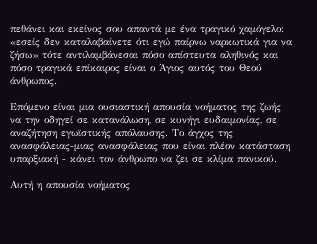πεθάνει και εκείνος σου απαντά με ένα τραγικό χαμόγελο: «εσείς δεν καταλαβαίνετε ότι εγώ παίρνω ναρκωτικά για να ζήσω» τότε αντιλαμβάνεσαι πόσο απίστευτα αληθινός και πόσο τραγικά επίκαιρος είναι ο Άγιος αυτός του Θεού άνθρωπος.

Επόμενο είναι μια ουσιαστική απουσία νοήματος της ζωής να την οδηγεί σε κατανάλωση, σε κυνήγι ευδαιμονίας, σε αναζήτηση εγωϊστικής απόλαυσης. Το άγχος της ανασφάλειας-μιας ανασφάλειας που είναι πλέον κατάσταση υπαρξιακή - κάνει τον άνθρωπο να ζει σε κλίμα πανικού.

Αυτή η απουσία νοήματος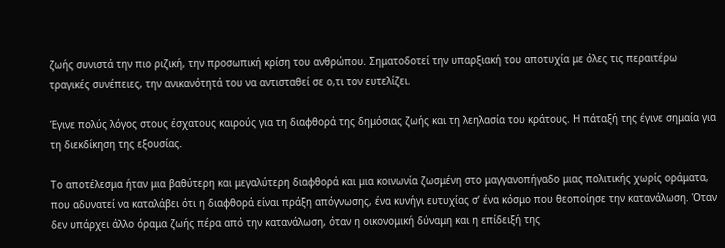ζωής συνιστά την πιο ριζική, την προσωπική κρίση του ανθρώπου. Σηματοδοτεί την υπαρξιακή του αποτυχία με όλες τις περαιτέρω τραγικές συνέπειες, την ανικανότητά του να αντισταθεί σε ο,τι τον ευτελίζει.

Έγινε πολύς λόγος στους έσχατους καιρούς για τη διαφθορά της δημόσιας ζωής και τη λεηλασία του κράτους. Η πάταξή της έγινε σημαία για τη διεκδίκηση της εξουσίας.

Το αποτέλεσμα ήταν μια βαθύτερη και μεγαλύτερη διαφθορά και μια κοινωνία ζωσμένη στο μαγγανοπήγαδο μιας πολιτικής χωρίς οράματα, που αδυνατεί να καταλάβει ότι η διαφθορά είναι πράξη απόγνωσης, ένα κυνήγι ευτυχίας σ’ ένα κόσμο που θεοποίησε την κατανάλωση. Όταν δεν υπάρχει άλλο όραμα ζωής πέρα από την κατανάλωση, όταν η οικονομική δύναμη και η επίδειξή της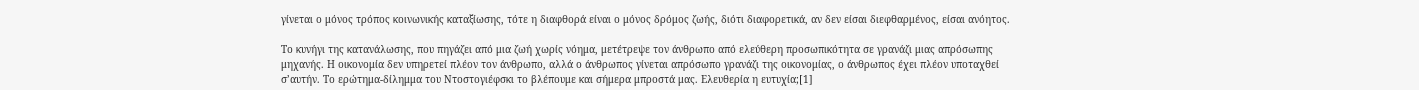γίνεται ο μόνος τρόπος κοινωνικής καταξίωσης, τότε η διαφθορά είναι ο μόνος δρόμος ζωής, διότι διαφορετικά, αν δεν είσαι διεφθαρμένος, είσαι ανόητος.

Το κυνήγι της κατανάλωσης, που πηγάζει από μια ζωή χωρίς νόημα, μετέτρεψε τον άνθρωπο από ελεύθερη προσωπικότητα σε γρανάζι μιας απρόσωπης μηχανής. Η οικονομία δεν υπηρετεί πλέον τον άνθρωπο, αλλά ο άνθρωπος γίνεται απρόσωπο γρανάζι της οικονομίας, ο άνθρωπος έχει πλέον υποταχθεί σ’αυτήν. Το ερώτημα-δίλημμα του Ντοστογιέφσκι το βλέπουμε και σήμερα μπροστά μας. Ελευθερία η ευτυχία;[1]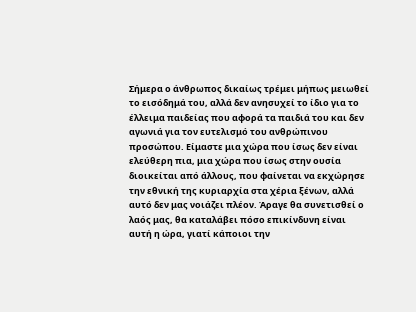Σήμερα ο άνθρωπος δικαίως τρέμει μήπως μειωθεί το εισόδημά του, αλλά δεν ανησυχεί το ίδιο για το έλλειμα παιδείας που αφορά τα παιδιά του και δεν αγωνιά για τον ευτελισμό του ανθρώπινου προσώπου. Είμαστε μια χώρα που ίσως δεν είναι ελεύθερη πια, μια χώρα που ίσως στην ουσία διοικείται από άλλους, που φαίνεται να εκχώρησε την εθνική της κυριαρχία στα χέρια ξένων, αλλά αυτό δεν μας νοιάζει πλέον. Άραγε θα συνετισθεί ο λαός μας, θα καταλάβει πόσο επικίνδυνη είναι αυτή η ώρα, γιατί κάποιοι την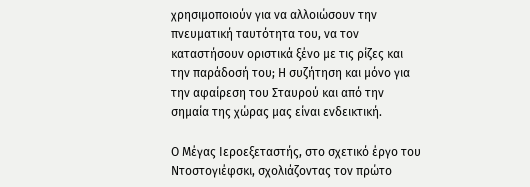χρησιμοποιούν για να αλλοιώσουν την πνευματική ταυτότητα του, να τον καταστήσουν οριστικά ξένο με τις ρίζες και την παράδοσή του; Η συζήτηση και μόνο για την αφαίρεση του Σταυρού και από την σημαία της χώρας μας είναι ενδεικτική.

Ο Μέγας Ιεροεξεταστής, στο σχετικό έργο του Ντοστογιέφσκι, σχολιάζοντας τον πρώτο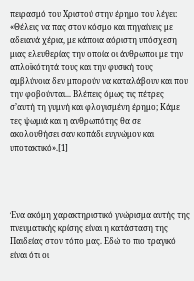πειρασμό του Χριστού στην έρημο του λέγει: «Θέλεις να πας στον κόσμο και πηγαίνεις με αδειανά χέρια, με κάποια αόριστη υπόσχεση μιας ελευθερίας την οποία οι άνθρωποι με την απλοϊκότητά τους και την φυσική τους αμβλύνοια δεν μπορούν να καταλάβουν και που την φοβούνται... Βλέπεις όμως τις πέτρες σ’αυτή τη γυμνή και φλογισμένη έρημο; Κάμε τες ψωμιά και η ανθρωπότης θα σε ακολουθήσει σαν κοπάδι ευγνώμον και υποτακτικό».[1]




Ένα ακόμη χαρακτηριστικό γνώρισμα αυτής της πνευματικής κρίσης είναι η κατάσταση της Παιδείας στον τόπο μας. Εδώ το πιο τραγικό είναι ότι οι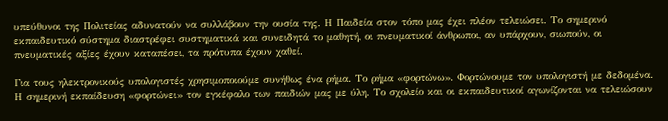υπεύθυνοι της Πολιτείας αδυνατούν να συλλάβουν την ουσία της. Η Παιδεία στον τόπο μας έχει πλέον τελειώσει. Το σημερινό εκπαιδευτικό σύστημα διαστρέφει συστηματικά και συνειδητά το μαθητή, οι πνευματικοί άνθρωποι, αν υπάρχουν, σιωπούν, οι πνευματικές αξίες έχουν καταπέσει, τα πρότυπα έχουν χαθεί.

Για τους ηλεκτρονικούς υπολογιστές χρησιμοποιούμε συνήθως ένα ρήμα. Το ρήμα «φορτώνω». Φορτώνουμε τον υπολογιστή με δεδομένα. Η σημερινή εκπαίδευση «φορτώνει» τον εγκέφαλο των παιδιών μας με ύλη. Το σχολείο και οι εκπαιδευτικοί αγωνίζονται να τελειώσουν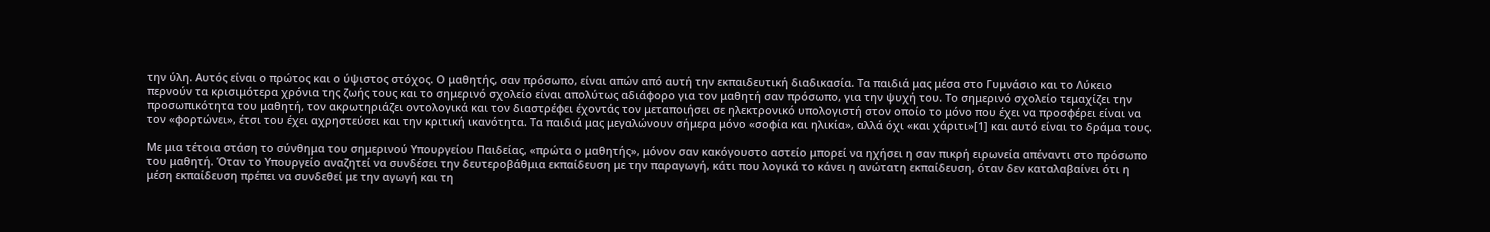την ύλη. Αυτός είναι ο πρώτος και ο ύψιστος στόχος. Ο μαθητής, σαν πρόσωπο, είναι απών από αυτή την εκπαιδευτική διαδικασία. Τα παιδιά μας μέσα στο Γυμνάσιο και το Λύκειο περνούν τα κρισιμότερα χρόνια της ζωής τους και το σημερινό σχολείο είναι απολύτως αδιάφορο για τον μαθητή σαν πρόσωπο, για την ψυχή του. Το σημερινό σχολείο τεμαχίζει την προσωπικότητα του μαθητή, τον ακρωτηριάζει οντολογικά και τον διαστρέφει έχοντάς τον μεταποιήσει σε ηλεκτρονικό υπολογιστή στον οποίο το μόνο που έχει να προσφέρει είναι να τον «φορτώνει», έτσι του έχει αχρηστεύσει και την κριτική ικανότητα. Τα παιδιά μας μεγαλώνουν σήμερα μόνο «σοφία και ηλικία», αλλά όχι «και χάριτι»[1] και αυτό είναι το δράμα τους.

Με μια τέτοια στάση το σύνθημα του σημερινού Υπουργείου Παιδείας, «πρώτα ο μαθητής», μόνον σαν κακόγουστο αστείο μπορεί να ηχήσει η σαν πικρή ειρωνεία απέναντι στο πρόσωπο του μαθητή. Όταν το Υπουργείο αναζητεί να συνδέσει την δευτεροβάθμια εκπαίδευση με την παραγωγή, κάτι που λογικά το κάνει η ανώτατη εκπαίδευση, όταν δεν καταλαβαίνει ότι η μέση εκπαίδευση πρέπει να συνδεθεί με την αγωγή και τη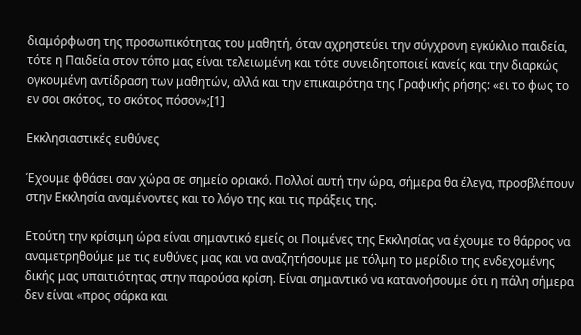διαμόρφωση της προσωπικότητας του μαθητή, όταν αχρηστεύει την σύγχρονη εγκύκλιο παιδεία, τότε η Παιδεία στον τόπο μας είναι τελειωμένη και τότε συνειδητοποιεί κανείς και την διαρκώς ογκουμένη αντίδραση των μαθητών, αλλά και την επικαιρότηα της Γραφικής ρήσης: «ει το φως το εν σοι σκότος, το σκότος πόσον»;[1]

Εκκλησιαστικές ευθύνες

Έχουμε φθάσει σαν χώρα σε σημείο οριακό. Πολλοί αυτή την ώρα, σήμερα θα έλεγα, προσβλέπουν στην Εκκλησία αναμένοντες και το λόγο της και τις πράξεις της.

Ετούτη την κρίσιμη ώρα είναι σημαντικό εμείς οι Ποιμένες της Εκκλησίας να έχουμε το θάρρος να αναμετρηθούμε με τις ευθύνες μας και να αναζητήσουμε με τόλμη το μερίδιο της ενδεχομένης δικής μας υπαιτιότητας στην παρούσα κρίση. Είναι σημαντικό να κατανοήσουμε ότι η πάλη σήμερα δεν είναι «προς σάρκα και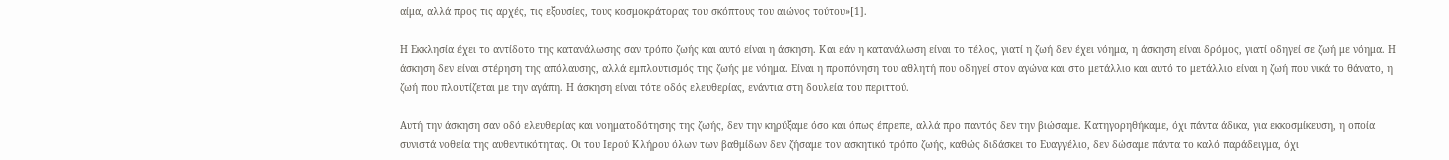αίμα, αλλά προς τις αρχές, τις εξουσίες, τους κοσμοκράτορας του σκόπτους του αιώνος τούτου»[1].

Η Εκκλησία έχει το αντίδοτο της κατανάλωσης σαν τρόπο ζωής και αυτό είναι η άσκηση. Και εάν η κατανάλωση είναι το τέλος, γιατί η ζωή δεν έχει νόημα, η άσκηση είναι δρόμος, γιατί οδηγεί σε ζωή με νόημα. Η άσκηση δεν είναι στέρηση της απόλαυσης, αλλά εμπλουτισμός της ζωής με νόημα. Είναι η προπόνηση του αθλητή που οδηγεί στον αγώνα και στο μετάλλιο και αυτό το μετάλλιο είναι η ζωή που νικά το θάνατο, η ζωή που πλουτίζεται με την αγάπη. Η άσκηση είναι τότε οδός ελευθερίας, ενάντια στη δουλεία του περιττού.

Αυτή την άσκηση σαν οδό ελευθερίας και νοηματοδότησης της ζωής, δεν την κηρύξαμε όσο και όπως έπρεπε, αλλά προ παντός δεν την βιώσαμε. Κατηγορηθήκαμε, όχι πάντα άδικα, για εκκοσμίκευση, η οποία συνιστά νοθεία της αυθεντικότητας. Οι του Ιερού Κλήρου όλων των βαθμίδων δεν ζήσαμε τον ασκητικό τρόπο ζωής, καθώς διδάσκει το Ευαγγέλιο, δεν δώσαμε πάντα το καλό παράδειγμα, όχι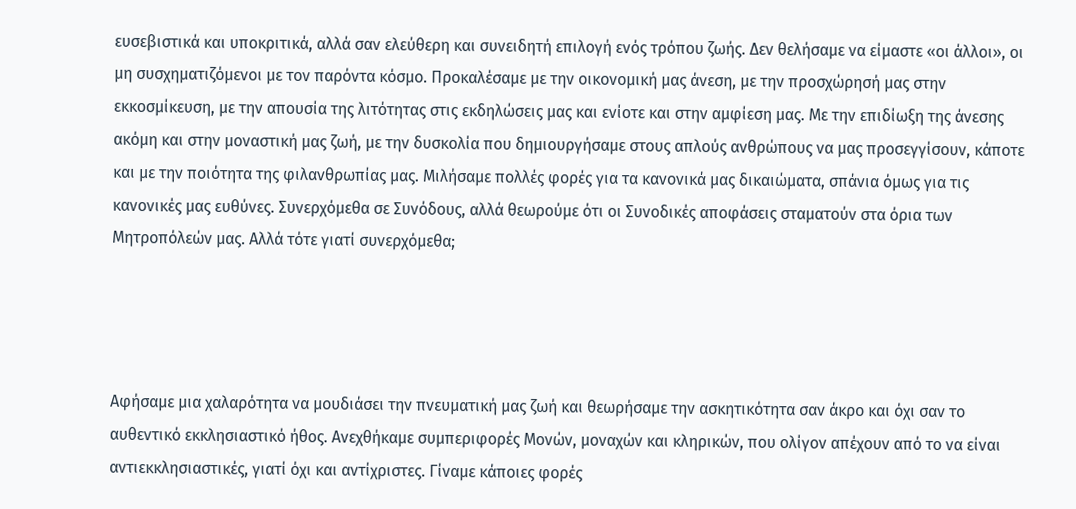ευσεβιστικά και υποκριτικά, αλλά σαν ελεύθερη και συνειδητή επιλογή ενός τρόπου ζωής. Δεν θελήσαμε να είμαστε «οι άλλοι», οι μη συσχηματιζόμενοι με τον παρόντα κόσμο. Προκαλέσαμε με την οικονομική μας άνεση, με την προσχώρησή μας στην εκκοσμίκευση, με την απουσία της λιτότητας στις εκδηλώσεις μας και ενίοτε και στην αμφίεση μας. Με την επιδίωξη της άνεσης ακόμη και στην μοναστική μας ζωή, με την δυσκολία που δημιουργήσαμε στους απλούς ανθρώπους να μας προσεγγίσουν, κάποτε και με την ποιότητα της φιλανθρωπίας μας. Μιλήσαμε πολλές φορές για τα κανονικά μας δικαιώματα, σπάνια όμως για τις κανονικές μας ευθύνες. Συνερχόμεθα σε Συνόδους, αλλά θεωρούμε ότι οι Συνοδικές αποφάσεις σταματούν στα όρια των Μητροπόλεών μας. Αλλά τότε γιατί συνερχόμεθα;




Αφήσαμε μια χαλαρότητα να μουδιάσει την πνευματική μας ζωή και θεωρήσαμε την ασκητικότητα σαν άκρο και όχι σαν το αυθεντικό εκκλησιαστικό ήθος. Ανεχθήκαμε συμπεριφορές Μονών, μοναχών και κληρικών, που ολίγον απέχουν από το να είναι αντιεκκλησιαστικές, γιατί όχι και αντίχριστες. Γίναμε κάποιες φορές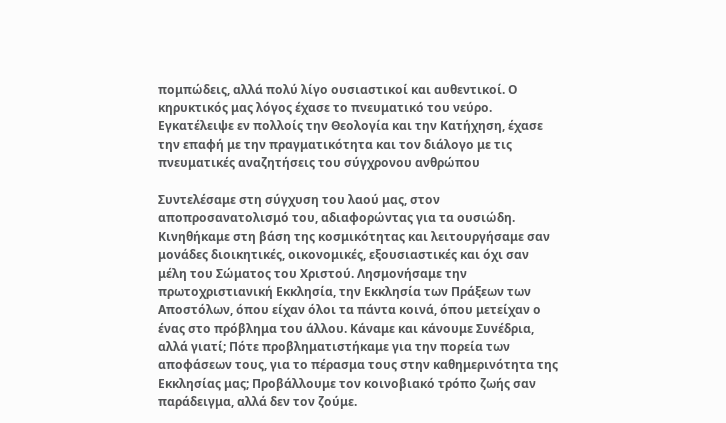πομπώδεις, αλλά πολύ λίγο ουσιαστικοί και αυθεντικοί. Ο κηρυκτικός μας λόγος έχασε το πνευματικό του νεύρο. Εγκατέλειψε εν πολλοίς την Θεολογία και την Κατήχηση, έχασε την επαφή με την πραγματικότητα και τον διάλογο με τις πνευματικές αναζητήσεις του σύγχρονου ανθρώπου

Συντελέσαμε στη σύγχυση του λαού μας, στον αποπροσανατολισμό του, αδιαφορώντας για τα ουσιώδη. Κινηθήκαμε στη βάση της κοσμικότητας και λειτουργήσαμε σαν μονάδες διοικητικές, οικονομικές, εξουσιαστικές και όχι σαν μέλη του Σώματος του Χριστού. Λησμονήσαμε την πρωτοχριστιανική Εκκλησία, την Εκκλησία των Πράξεων των Αποστόλων, όπου είχαν όλοι τα πάντα κοινά, όπου μετείχαν ο ένας στο πρόβλημα του άλλου. Κάναμε και κάνουμε Συνέδρια, αλλά γιατί; Πότε προβληματιστήκαμε για την πορεία των αποφάσεων τους, για το πέρασμα τους στην καθημερινότητα της Εκκλησίας μας; Προβάλλουμε τον κοινοβιακό τρόπο ζωής σαν παράδειγμα, αλλά δεν τον ζούμε.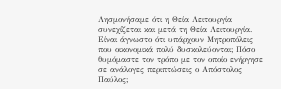Λησμονήσαμε ότι η Θεία Λειτουργία συνεχίζεται και μετά τη Θεία Λειτουργία. Είναι άγνωστο ότι υπάρχουν Μητροπόλεις που οικονομικά πολύ δυσκολεύονται; Πόσο θυμόμαστε τον τρόπο με τον οποίο ενήργησε σε ανάλογες περιπτώσεις ο Απόστολος Παύλος;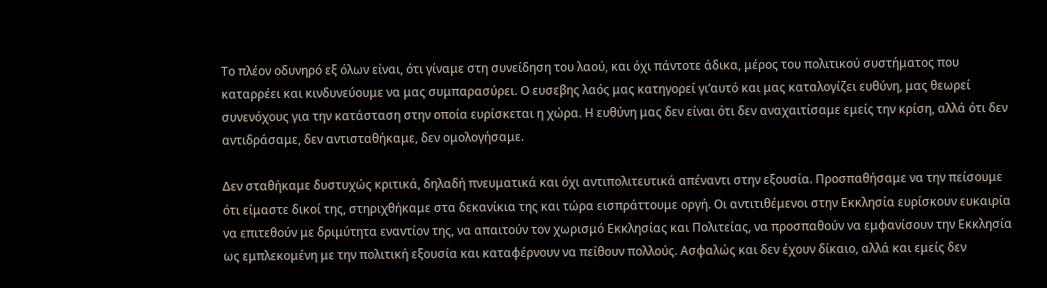Το πλέον οδυνηρό εξ όλων είναι, ότι γίναμε στη συνείδηση του λαού, και όχι πάντοτε άδικα, μέρος του πολιτικού συστήματος που καταρρέει και κινδυνεύουμε να μας συμπαρασύρει. Ο ευσεβης λαός μας κατηγορεί γι’αυτό και μας καταλογίζει ευθύνη, μας θεωρεί συνενόχους για την κατάσταση στην οποία ευρίσκεται η χώρα. Η ευθύνη μας δεν είναι ότι δεν αναχαιτίσαμε εμείς την κρίση, αλλά ότι δεν αντιδράσαμε, δεν αντισταθήκαμε, δεν ομολογήσαμε.

Δεν σταθήκαμε δυστυχώς κριτικά, δηλαδή πνευματικά και όχι αντιπολιτευτικά απέναντι στην εξουσία. Προσπαθήσαμε να την πείσουμε ότι είμαστε δικοί της, στηριχθήκαμε στα δεκανίκια της και τώρα εισπράττουμε οργή. Οι αντιτιθέμενοι στην Εκκλησία ευρίσκουν ευκαιρία να επιτεθούν με δριμύτητα εναντίον της, να απαιτούν τον χωρισμό Εκκλησίας και Πολιτείας, να προσπαθούν να εμφανίσουν την Εκκλησία ως εμπλεκομένη με την πολιτική εξουσία και καταφέρνουν να πείθουν πολλούς. Ασφαλώς και δεν έχουν δίκαιο, αλλά και εμείς δεν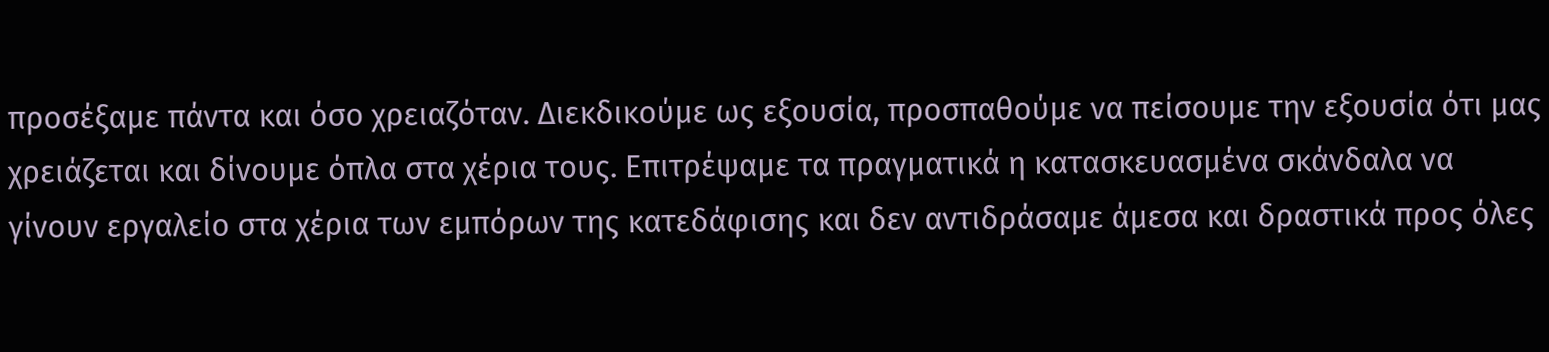προσέξαμε πάντα και όσο χρειαζόταν. Διεκδικούμε ως εξουσία, προσπαθούμε να πείσουμε την εξουσία ότι μας χρειάζεται και δίνουμε όπλα στα χέρια τους. Επιτρέψαμε τα πραγματικά η κατασκευασμένα σκάνδαλα να γίνουν εργαλείο στα χέρια των εμπόρων της κατεδάφισης και δεν αντιδράσαμε άμεσα και δραστικά προς όλες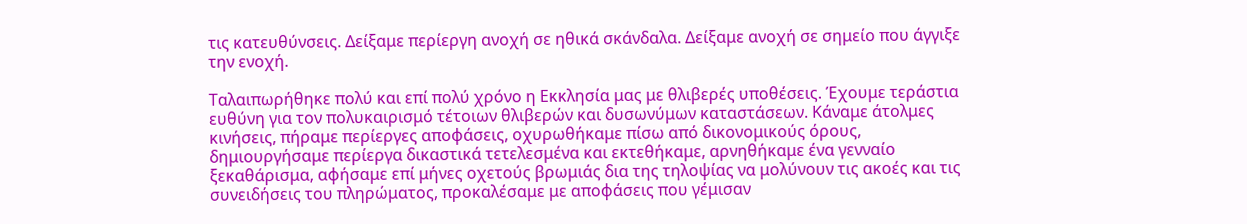τις κατευθύνσεις. Δείξαμε περίεργη ανοχή σε ηθικά σκάνδαλα. Δείξαμε ανοχή σε σημείο που άγγιξε την ενοχή.

Ταλαιπωρήθηκε πολύ και επί πολύ χρόνο η Εκκλησία μας με θλιβερές υποθέσεις. Έχουμε τεράστια ευθύνη για τον πολυκαιρισμό τέτοιων θλιβερών και δυσωνύμων καταστάσεων. Κάναμε άτολμες κινήσεις, πήραμε περίεργες αποφάσεις, οχυρωθήκαμε πίσω από δικονομικούς όρους, δημιουργήσαμε περίεργα δικαστικά τετελεσμένα και εκτεθήκαμε, αρνηθήκαμε ένα γενναίο ξεκαθάρισμα, αφήσαμε επί μήνες οχετούς βρωμιάς δια της τηλοψίας να μολύνουν τις ακοές και τις συνειδήσεις του πληρώματος, προκαλέσαμε με αποφάσεις που γέμισαν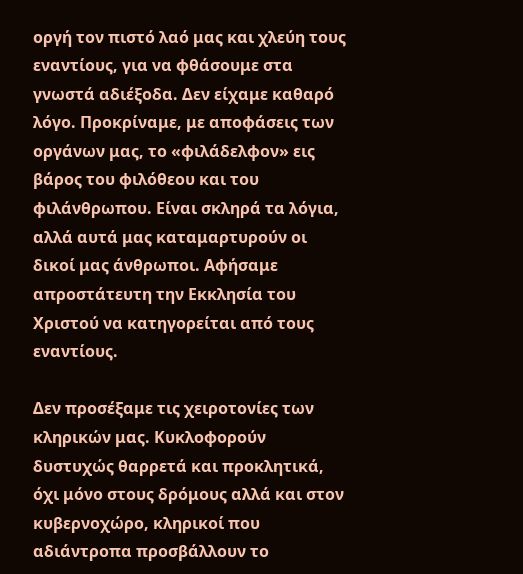οργή τον πιστό λαό μας και χλεύη τους εναντίους, για να φθάσουμε στα γνωστά αδιέξοδα. Δεν είχαμε καθαρό λόγο. Προκρίναμε, με αποφάσεις των οργάνων μας, το «φιλάδελφον» εις βάρος του φιλόθεου και του φιλάνθρωπου. Είναι σκληρά τα λόγια, αλλά αυτά μας καταμαρτυρούν οι δικοί μας άνθρωποι. Αφήσαμε απροστάτευτη την Εκκλησία του Χριστού να κατηγορείται από τους εναντίους.

Δεν προσέξαμε τις χειροτονίες των κληρικών μας. Κυκλοφορούν δυστυχώς θαρρετά και προκλητικά, όχι μόνο στους δρόμους αλλά και στον κυβερνοχώρο, κληρικοί που αδιάντροπα προσβάλλουν το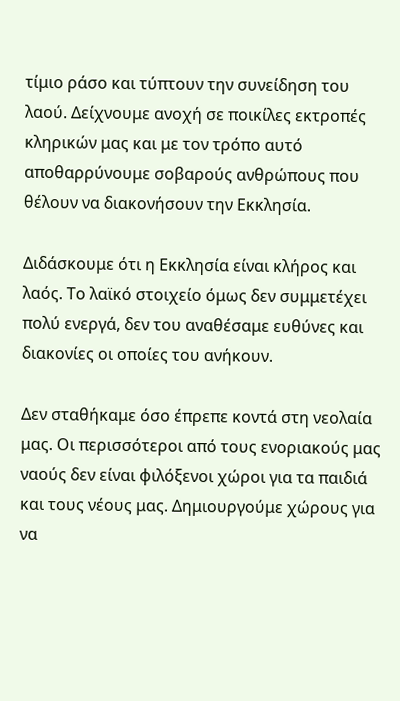τίμιο ράσο και τύπτουν την συνείδηση του λαού. Δείχνουμε ανοχή σε ποικίλες εκτροπές κληρικών μας και με τον τρόπο αυτό αποθαρρύνουμε σοβαρούς ανθρώπους που θέλουν να διακονήσουν την Εκκλησία.

Διδάσκουμε ότι η Εκκλησία είναι κλήρος και λαός. Το λαϊκό στοιχείο όμως δεν συμμετέχει πολύ ενεργά, δεν του αναθέσαμε ευθύνες και διακονίες οι οποίες του ανήκουν.

Δεν σταθήκαμε όσο έπρεπε κοντά στη νεολαία μας. Οι περισσότεροι από τους ενοριακούς μας ναούς δεν είναι φιλόξενοι χώροι για τα παιδιά και τους νέους μας. Δημιουργούμε χώρους για να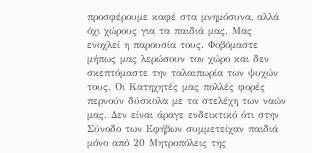προσφέρουμε καφέ στα μνημόσυνα, αλλά όχι χώρους για τα παιδιά μας. Μας ενοχλεί η παρουσία τους. Φοβόμαστε μήπως μας λερώσουν τον χώρο και δεν σκεπτόμαστε την ταλαιπωρία των ψυχών τους. Οι Κατηχητές μας πολλές φορές περνούν δύσκολα με τα στελέχη των ναών μας. Δεν είναι άραγε ενδεικτικό ότι στην Σύνοδο των Εφήβων συμμετείχαν παιδιά μόνο από 20 Μητροπόλεις της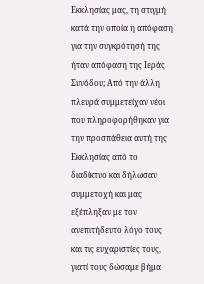Εκκλησίας μας, τη στιγμή κατά την οποία η απόφαση για την συγκρότησή της ήταν απόφαση της Ιεράς Συνόδου; Από την άλλη πλευρά συμμετείχαν νέοι που πληροφορήθηκαν για την προσπάθεια αυτή της Εκκλησίας από το διαδίκτυο και δήλωσαν συμμετοχή και μας εξέπληξαν με τον ανεπιτήδευτο λόγο τους και τις ευχαριστίες τους, γιατί τους δώσαμε βήμα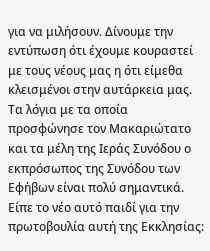για να μιλήσουν. Δίνουμε την εντύπωση ότι έχουμε κουραστεί με τους νέους μας η ότι είμεθα κλεισμένοι στην αυτάρκεια μας. Τα λόγια με τα οποία προσφώνησε τον Μακαριώτατο και τα μέλη της Ιεράς Συνόδου ο εκπρόσωπος της Συνόδου των Εφήβων είναι πολύ σημαντικά. Είπε το νέο αυτό παιδί για την πρωτοβουλία αυτή της Εκκλησίας: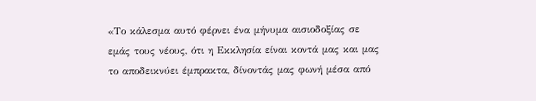«Το κάλεσμα αυτό φέρνει ένα μήνυμα αισιοδοξίας σε εμάς τους νέους, ότι η Εκκλησία είναι κοντά μας και μας το αποδεικνύει έμπρακτα, δίνοντάς μας φωνή μέσα από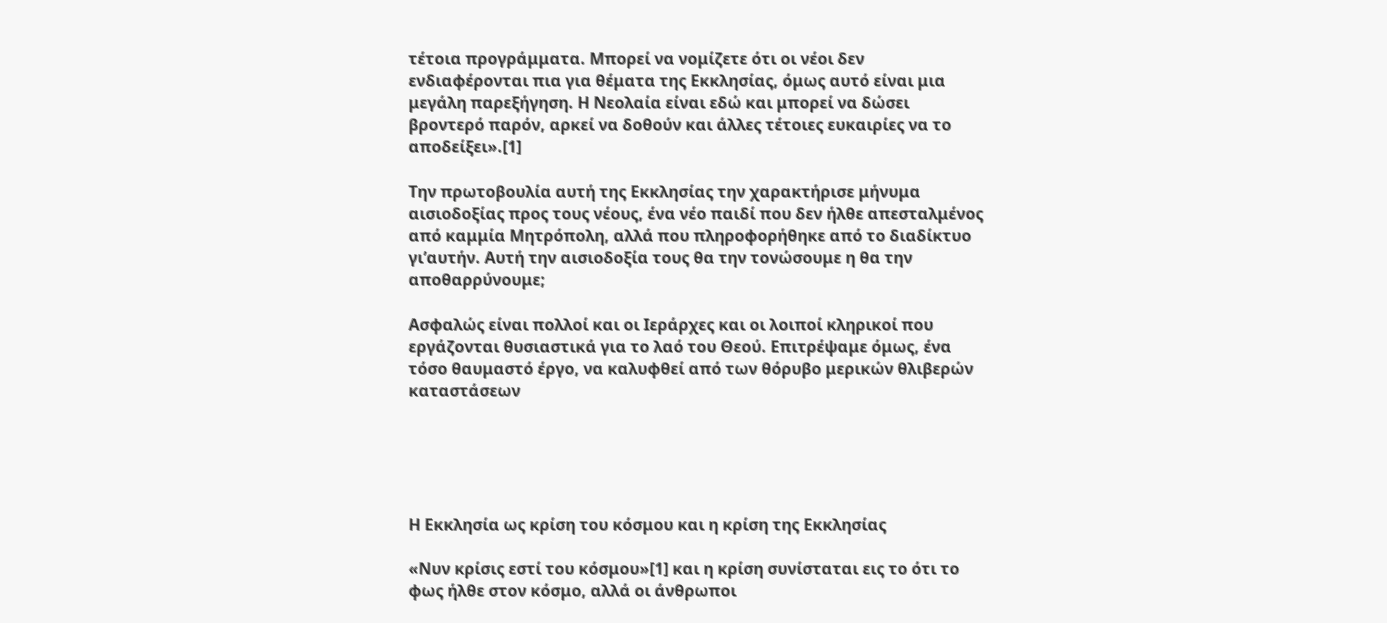τέτοια προγράμματα. Μπορεί να νομίζετε ότι οι νέοι δεν ενδιαφέρονται πια για θέματα της Εκκλησίας, όμως αυτό είναι μια μεγάλη παρεξήγηση. Η Νεολαία είναι εδώ και μπορεί να δώσει βροντερό παρόν, αρκεί να δοθούν και άλλες τέτοιες ευκαιρίες να το αποδείξει».[1]

Την πρωτοβουλία αυτή της Εκκλησίας την χαρακτήρισε μήνυμα αισιοδοξίας προς τους νέους, ένα νέο παιδί που δεν ήλθε απεσταλμένος από καμμία Μητρόπολη, αλλά που πληροφορήθηκε από το διαδίκτυο γι’αυτήν. Αυτή την αισιοδοξία τους θα την τονώσουμε η θα την αποθαρρύνουμε;

Ασφαλώς είναι πολλοί και οι Ιεράρχες και οι λοιποί κληρικοί που εργάζονται θυσιαστικά για το λαό του Θεού. Επιτρέψαμε όμως, ένα τόσο θαυμαστό έργο, να καλυφθεί από των θόρυβο μερικών θλιβερών καταστάσεων





Η Εκκλησία ως κρίση του κόσμου και η κρίση της Εκκλησίας

«Νυν κρίσις εστί του κόσμου»[1] και η κρίση συνίσταται εις το ότι το φως ήλθε στον κόσμο, αλλά οι άνθρωποι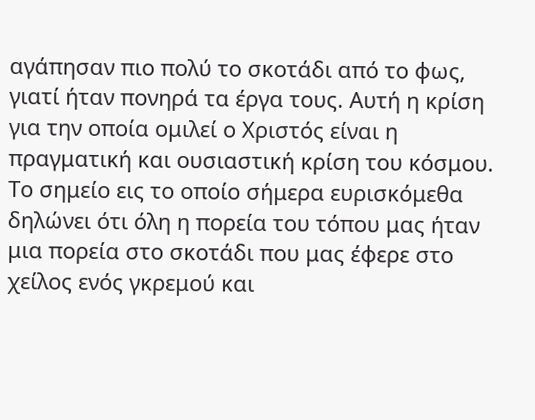αγάπησαν πιο πολύ το σκοτάδι από το φως, γιατί ήταν πονηρά τα έργα τους. Αυτή η κρίση για την οποία ομιλεί ο Χριστός είναι η πραγματική και ουσιαστική κρίση του κόσμου. Το σημείο εις το οποίο σήμερα ευρισκόμεθα δηλώνει ότι όλη η πορεία του τόπου μας ήταν μια πορεία στο σκοτάδι που μας έφερε στο χείλος ενός γκρεμού και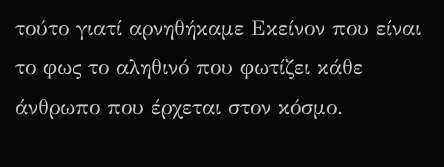τούτο γιατί αρνηθήκαμε Εκείνον που είναι το φως το αληθινό που φωτίζει κάθε άνθρωπο που έρχεται στον κόσμο.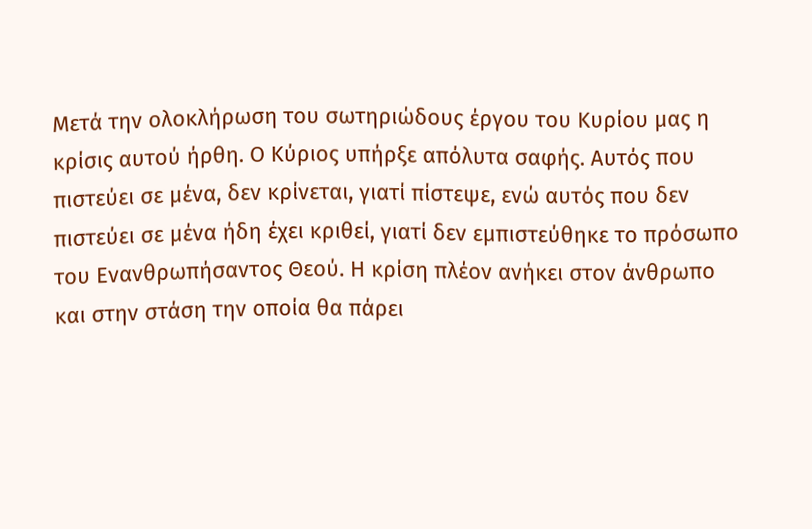Μετά την ολοκλήρωση του σωτηριώδους έργου του Κυρίου μας η κρίσις αυτού ήρθη. Ο Κύριος υπήρξε απόλυτα σαφής. Αυτός που πιστεύει σε μένα, δεν κρίνεται, γιατί πίστεψε, ενώ αυτός που δεν πιστεύει σε μένα ήδη έχει κριθεί, γιατί δεν εμπιστεύθηκε το πρόσωπο του Ενανθρωπήσαντος Θεού. Η κρίση πλέον ανήκει στον άνθρωπο και στην στάση την οποία θα πάρει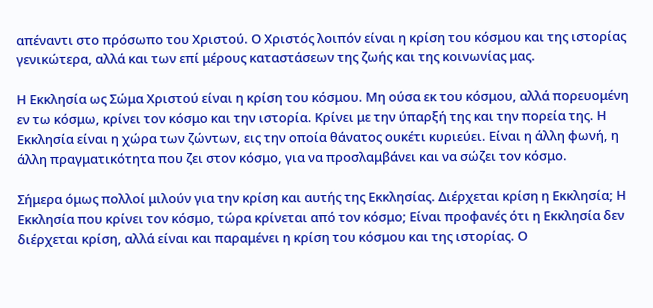απέναντι στο πρόσωπο του Χριστού. Ο Χριστός λοιπόν είναι η κρίση του κόσμου και της ιστορίας γενικώτερα, αλλά και των επί μέρους καταστάσεων της ζωής και της κοινωνίας μας.

Η Εκκλησία ως Σώμα Χριστού είναι η κρίση του κόσμου. Μη ούσα εκ του κόσμου, αλλά πορευομένη εν τω κόσμω, κρίνει τον κόσμο και την ιστορία. Κρίνει με την ύπαρξή της και την πορεία της. Η Εκκλησία είναι η χώρα των ζώντων, εις την οποία θάνατος ουκέτι κυριεύει. Είναι η άλλη φωνή, η άλλη πραγματικότητα που ζει στον κόσμο, για να προσλαμβάνει και να σώζει τον κόσμο.

Σήμερα όμως πολλοί μιλούν για την κρίση και αυτής της Εκκλησίας. Διέρχεται κρίση η Εκκλησία; Η Εκκλησία που κρίνει τον κόσμο, τώρα κρίνεται από τον κόσμο; Είναι προφανές ότι η Εκκλησία δεν διέρχεται κρίση, αλλά είναι και παραμένει η κρίση του κόσμου και της ιστορίας. Ο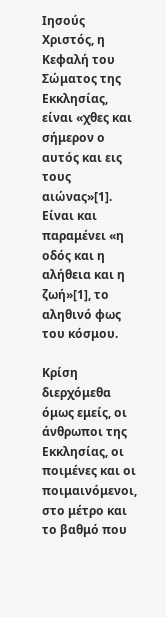Ιησούς Χριστός, η Κεφαλή του Σώματος της Εκκλησίας, είναι «χθες και σήμερον ο αυτός και εις τους αιώνας»[1]. Είναι και παραμένει «η οδός και η αλήθεια και η ζωή»[1], το αληθινό φως του κόσμου.

Κρίση διερχόμεθα όμως εμείς, οι άνθρωποι της Εκκλησίας, οι ποιμένες και οι ποιμαινόμενοι, στο μέτρο και το βαθμό που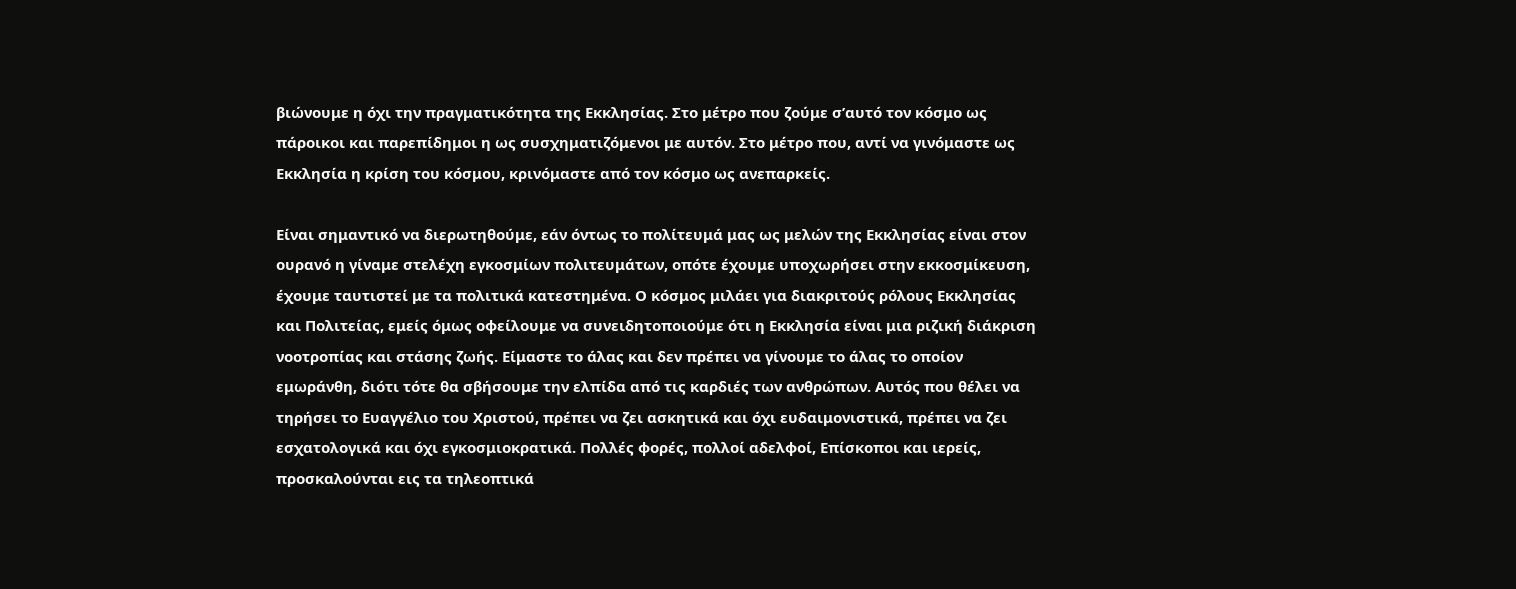βιώνουμε η όχι την πραγματικότητα της Εκκλησίας. Στο μέτρο που ζούμε σ’αυτό τον κόσμο ως πάροικοι και παρεπίδημοι η ως συσχηματιζόμενοι με αυτόν. Στο μέτρο που, αντί να γινόμαστε ως Εκκλησία η κρίση του κόσμου, κρινόμαστε από τον κόσμο ως ανεπαρκείς.

Είναι σημαντικό να διερωτηθούμε, εάν όντως το πολίτευμά μας ως μελών της Εκκλησίας είναι στον ουρανό η γίναμε στελέχη εγκοσμίων πολιτευμάτων, οπότε έχουμε υποχωρήσει στην εκκοσμίκευση, έχουμε ταυτιστεί με τα πολιτικά κατεστημένα. Ο κόσμος μιλάει για διακριτούς ρόλους Εκκλησίας και Πολιτείας, εμείς όμως οφείλουμε να συνειδητοποιούμε ότι η Εκκλησία είναι μια ριζική διάκριση νοοτροπίας και στάσης ζωής. Είμαστε το άλας και δεν πρέπει να γίνουμε το άλας το οποίον εμωράνθη, διότι τότε θα σβήσουμε την ελπίδα από τις καρδιές των ανθρώπων. Αυτός που θέλει να τηρήσει το Ευαγγέλιο του Χριστού, πρέπει να ζει ασκητικά και όχι ευδαιμονιστικά, πρέπει να ζει εσχατολογικά και όχι εγκοσμιοκρατικά. Πολλές φορές, πολλοί αδελφοί, Επίσκοποι και ιερείς, προσκαλούνται εις τα τηλεοπτικά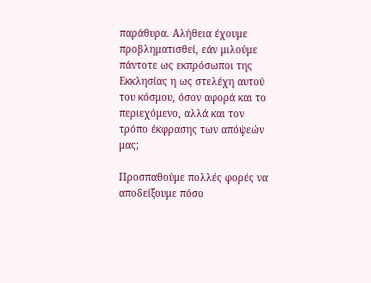παράθυρα. Αλήθεια έχουμε προβληματισθεί, εάν μιλούμε πάντοτε ως εκπρόσωποι της Εκκλησίας η ως στελέχη αυτού του κόσμου, όσον αφορά και το περιεχόμενο, αλλά και τον τρόπο έκφρασης των απόψεών μας;

Προσπαθούμε πολλές φορές να αποδείξουμε πόσο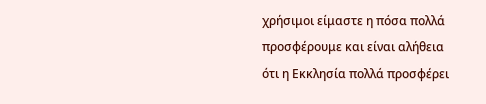χρήσιμοι είμαστε η πόσα πολλά προσφέρουμε και είναι αλήθεια ότι η Εκκλησία πολλά προσφέρει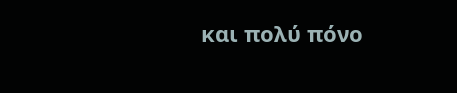και πολύ πόνο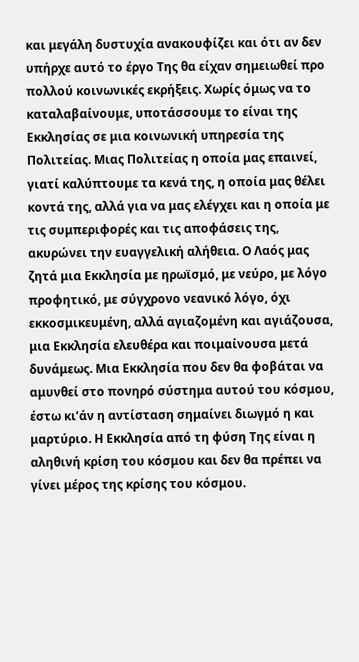και μεγάλη δυστυχία ανακουφίζει και ότι αν δεν υπήρχε αυτό το έργο Της θα είχαν σημειωθεί προ πολλού κοινωνικές εκρήξεις. Χωρίς όμως να το καταλαβαίνουμε, υποτάσσουμε το είναι της Εκκλησίας σε μια κοινωνική υπηρεσία της Πολιτείας. Μιας Πολιτείας η οποία μας επαινεί, γιατί καλύπτουμε τα κενά της, η οποία μας θέλει κοντά της, αλλά για να μας ελέγχει και η οποία με τις συμπεριφορές και τις αποφάσεις της, ακυρώνει την ευαγγελική αλήθεια. Ο Λαός μας ζητά μια Εκκλησία με ηρωϊσμό, με νεύρο, με λόγο προφητικό, με σύγχρονο νεανικό λόγο, όχι εκκοσμικευμένη, αλλά αγιαζομένη και αγιάζουσα, μια Εκκλησία ελευθέρα και ποιμαίνουσα μετά δυνάμεως. Μια Εκκλησία που δεν θα φοβάται να αμυνθεί στο πονηρό σύστημα αυτού του κόσμου, έστω κι’άν η αντίσταση σημαίνει διωγμό η και μαρτύριο. Η Εκκλησία από τη φύση Της είναι η αληθινή κρίση του κόσμου και δεν θα πρέπει να γίνει μέρος της κρίσης του κόσμου.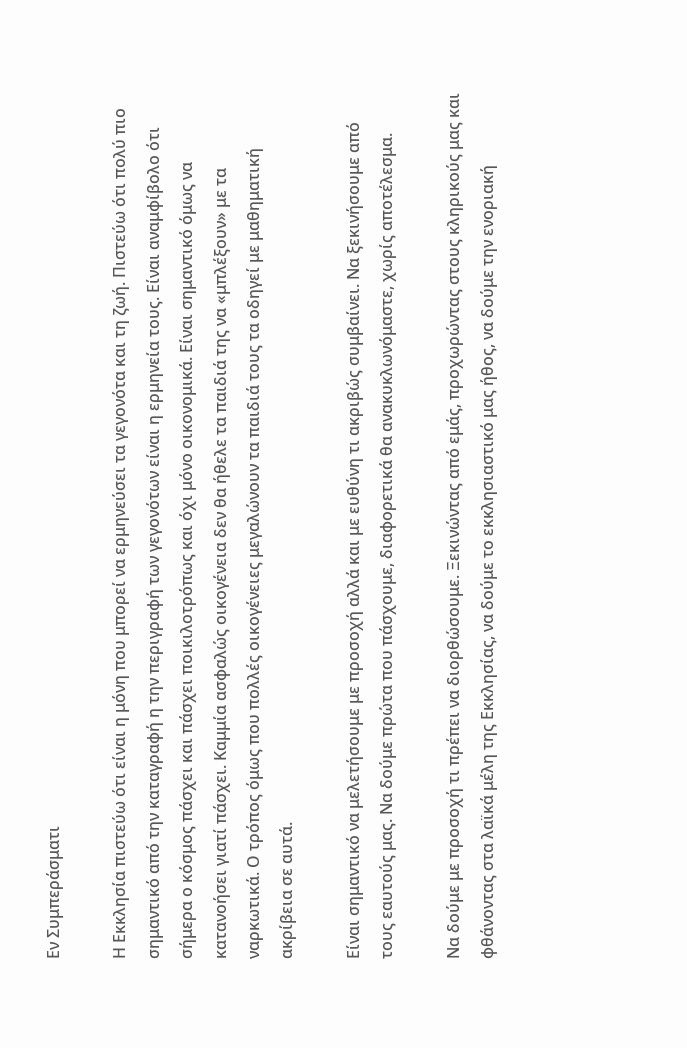Εν Συμπεράσματι

Η Εκκλησία πιστεύω ότι είναι η μόνη που μπορεί να ερμηνεύσει τα γεγονότα και τη ζωή. Πιστεύω ότι πολύ πιο σημαντικό από την καταγραφή η την περιγραφή των γεγονότων είναι η ερμηνεία τους. Είναι αναμφίβολο ότι σήμερα ο κόσμος πάσχει και πάσχει ποικιλοτρόπως και όχι μόνο οικονομικά. Είναι σημαντικό όμως να κατανοήσει γιατί πάσχει. Καμμία ασφαλώς οικογένεια δεν θα ήθελε τα παιδιά της να «μπλέξουν» με τα ναρκωτικά. Ο τρόπος όμως που πολλές οικογένειες μεγαλώνουν τα παιδιά τους τα οδηγεί με μαθηματική ακρίβεια σε αυτά.

Είναι σημαντικό να μελετήσουμε με προσοχή αλλά και με ευθύνη τι ακριβώς συμβαίνει. Να ξεκινήσουμε από τους εαυτούς μας. Να δούμε πρώτα που πάσχουμε, διαφορετικά θα ανακυκλωνόμαστε, χωρίς αποτέλεσμα.

Να δούμε με προσοχή τι πρέπει να διορθώσουμε. Ξεκινώντας από εμάς, προχωρώντας στους κληρικούς μας και φθάνοντας στα λαϊκά μέλη της Εκκλησίας, να δούμε το εκκλησιαστικό μας ήθος, να δούμε την ενοριακή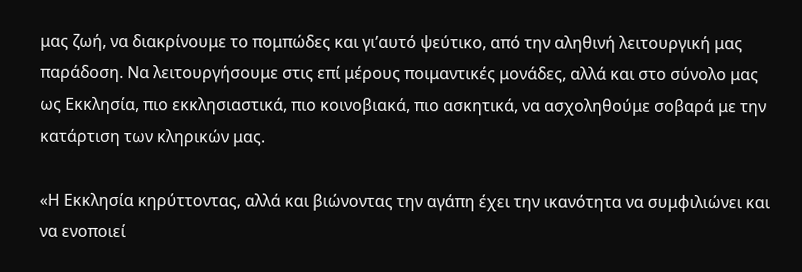μας ζωή, να διακρίνουμε το πομπώδες και γι’αυτό ψεύτικο, από την αληθινή λειτουργική μας παράδοση. Να λειτουργήσουμε στις επί μέρους ποιμαντικές μονάδες, αλλά και στο σύνολο μας ως Εκκλησία, πιο εκκλησιαστικά, πιο κοινοβιακά, πιο ασκητικά, να ασχοληθούμε σοβαρά με την κατάρτιση των κληρικών μας.

«Η Εκκλησία κηρύττοντας, αλλά και βιώνοντας την αγάπη έχει την ικανότητα να συμφιλιώνει και να ενοποιεί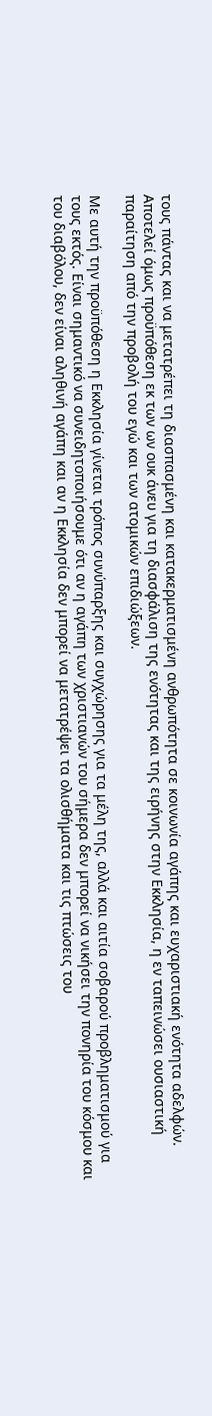τους πάντας και να μετατρέπει τη διασπασμένη και κατακερματισμένη ανθρωπότητα σε κοινωνία αγάπης και ευχαριστιακή ενότητα αδελφών. Αποτελεί όμως προϋπόθεση εκ των ων ουκ άνευ για τη διασφάλιση της ενότητας και της ειρήνης στην Εκκλησία, η εν ταπεινώσει ουσιαστική παραίτηση από την προβολή του εγώ και των ατομικών επιδιώξεων.

Με αυτή την προϋπόθεση η Εκκλησία γίνεται τρόπος συνύπαρξης και συγχώρησης για τα μέλη της, αλλά και αιτία σοβαρού προβληματισμού για τους εκτός. Είναι σημαντικό να συνειδητοποιήσουμε ότι αν η αγάπη των χριστιανών του σήμερα δεν μπορεί να νικήσει την πονηρία του κόσμου και του διαβόλου, δεν είναι αληθινή αγάπη και αν η Εκκλησία δεν μπορεί να μετατρέψει τα ολισθήματα και τις πτώσεις του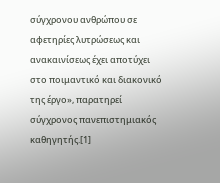σύγχρονου ανθρώπου σε αφετηρίες λυτρώσεως και ανακαινίσεως έχει αποτύχει στο ποιμαντικό και διακονικό της έργο», παρατηρεί σύγχρονος πανεπιστημιακός καθηγητής.[1]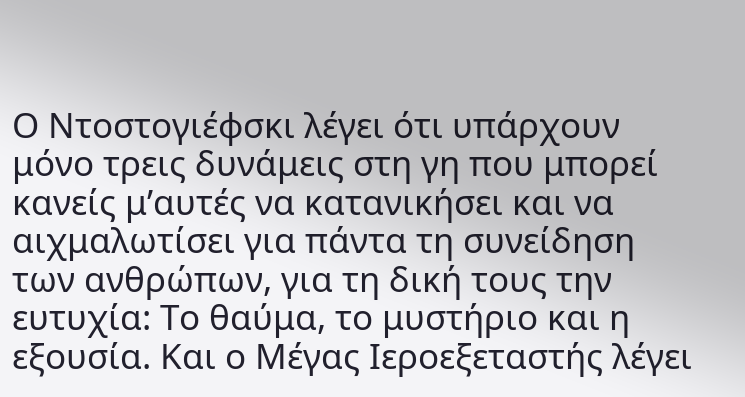Ο Ντοστογιέφσκι λέγει ότι υπάρχουν μόνο τρεις δυνάμεις στη γη που μπορεί κανείς μ’αυτές να κατανικήσει και να αιχμαλωτίσει για πάντα τη συνείδηση των ανθρώπων, για τη δική τους την ευτυχία: Το θαύμα, το μυστήριο και η εξουσία. Και ο Μέγας Ιεροεξεταστής λέγει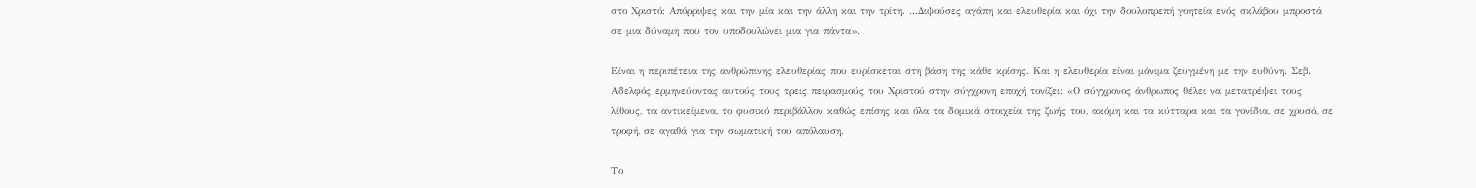στο Χριστό: Απόρριψες και την μία και την άλλη και την τρίτη. ...Διψούσες αγάπη και ελευθερία και όχι την δουλοπρεπή γοητεία ενός σκλάβου μπροστά σε μια δύναμη που τον υποδουλώνει μια για πάντα».

Είναι η περιπέτεια της ανθρώπινης ελευθερίας που ευρίσκεται στη βάση της κάθε κρίσης. Και η ελευθερία είναι μόνιμα ζευγμένη με την ευθύνη. Σεβ. Αδελφός ερμηνεύοντας αυτούς τους τρεις πειρασμούς του Χριστού στην σύγχρονη εποχή τονίζει: «Ο σύγχρονος άνθρωπος θέλει να μετατρέψει τους λίθους, τα αντικείμενα, το φυσικό περιβάλλον καθώς επίσης και όλα τα δομικά στοιχεία της ζωής του, ακόμη και τα κύτταρα και τα γονίδια, σε χρυσό, σε τροφή, σε αγαθά για την σωματική του απόλαυση.

Το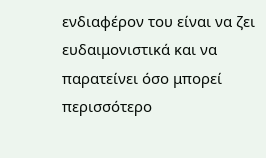ενδιαφέρον του είναι να ζει ευδαιμονιστικά και να παρατείνει όσο μπορεί περισσότερο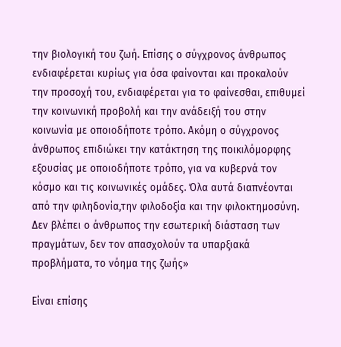την βιολογική του ζωή. Επίσης ο σύγχρονος άνθρωπος ενδιαφέρεται κυρίως για όσα φαίνονται και προκαλούν την προσοχή του, ενδιαφέρεται για το φαίνεσθαι, επιθυμεί την κοινωνική προβολή και την ανάδειξή του στην κοινωνία με οποιοδήποτε τρόπο. Ακόμη ο σύγχρονος άνθρωπος επιδιώκει την κατάκτηση της ποικιλόμορφης εξουσίας με οποιοδήποτε τρόπο, για να κυβερνά τον κόσμο και τις κοινωνικές ομάδες. Όλα αυτά διαπνέονται από την φιληδονία,την φιλοδοξία και την φιλοκτημοσύνη. Δεν βλέπει ο άνθρωπος την εσωτερική διάσταση των πραγμάτων, δεν τον απασχολούν τα υπαρξιακά προβλήματα, το νόημα της ζωής»

Είναι επίσης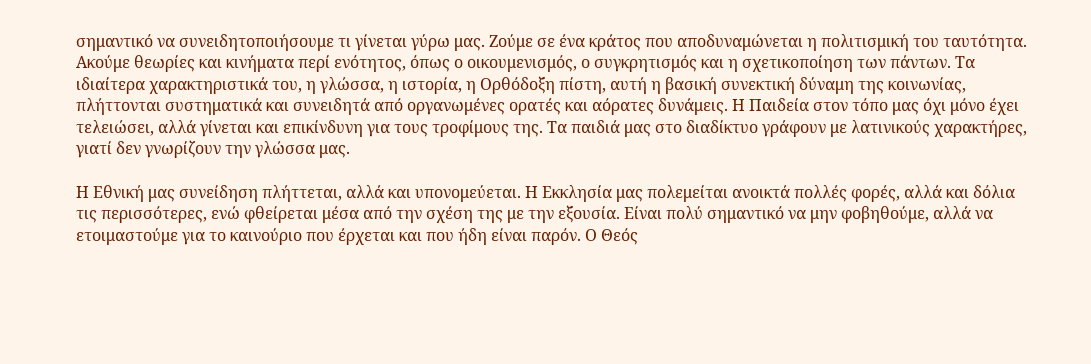σημαντικό να συνειδητοποιήσουμε τι γίνεται γύρω μας. Ζούμε σε ένα κράτος που αποδυναμώνεται η πολιτισμική του ταυτότητα. Ακούμε θεωρίες και κινήματα περί ενότητος, όπως ο οικουμενισμός, ο συγκρητισμός και η σχετικοποίηση των πάντων. Τα ιδιαίτερα χαρακτηριστικά του, η γλώσσα, η ιστορία, η Ορθόδοξη πίστη, αυτή η βασική συνεκτική δύναμη της κοινωνίας, πλήττονται συστηματικά και συνειδητά από οργανωμένες ορατές και αόρατες δυνάμεις. Η Παιδεία στον τόπο μας όχι μόνο έχει τελειώσει, αλλά γίνεται και επικίνδυνη για τους τροφίμους της. Τα παιδιά μας στο διαδίκτυο γράφουν με λατινικούς χαρακτήρες, γιατί δεν γνωρίζουν την γλώσσα μας.

Η Εθνική μας συνείδηση πλήττεται, αλλά και υπονομεύεται. Η Εκκλησία μας πολεμείται ανοικτά πολλές φορές, αλλά και δόλια τις περισσότερες, ενώ φθείρεται μέσα από την σχέση της με την εξουσία. Είναι πολύ σημαντικό να μην φοβηθούμε, αλλά να ετοιμαστούμε για το καινούριο που έρχεται και που ήδη είναι παρόν. Ο Θεός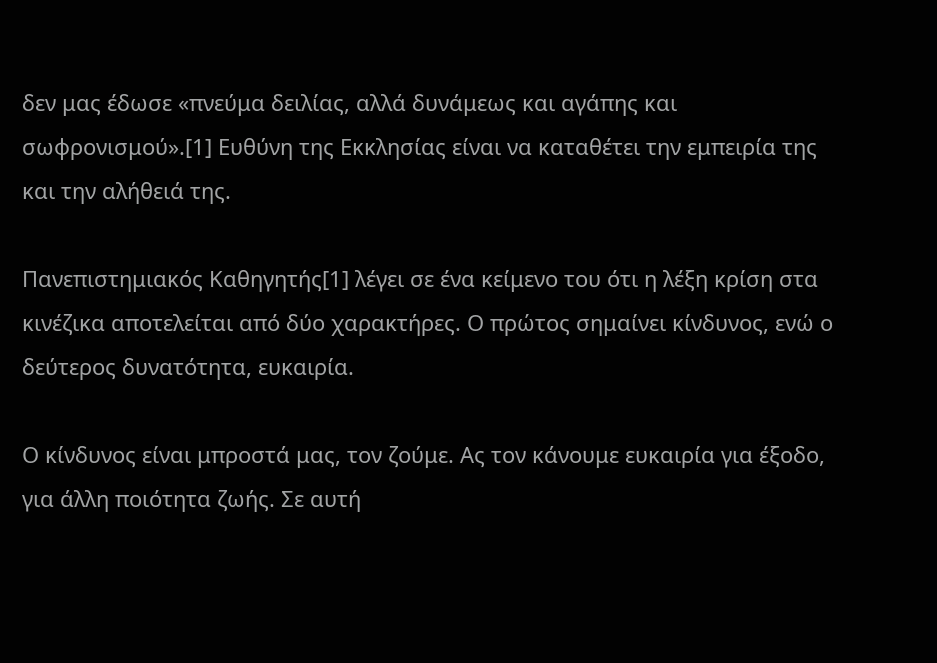δεν μας έδωσε «πνεύμα δειλίας, αλλά δυνάμεως και αγάπης και σωφρονισμού».[1] Ευθύνη της Εκκλησίας είναι να καταθέτει την εμπειρία της και την αλήθειά της.

Πανεπιστημιακός Καθηγητής[1] λέγει σε ένα κείμενο του ότι η λέξη κρίση στα κινέζικα αποτελείται από δύο χαρακτήρες. Ο πρώτος σημαίνει κίνδυνος, ενώ ο δεύτερος δυνατότητα, ευκαιρία.

Ο κίνδυνος είναι μπροστά μας, τον ζούμε. Ας τον κάνουμε ευκαιρία για έξοδο, για άλλη ποιότητα ζωής. Σε αυτή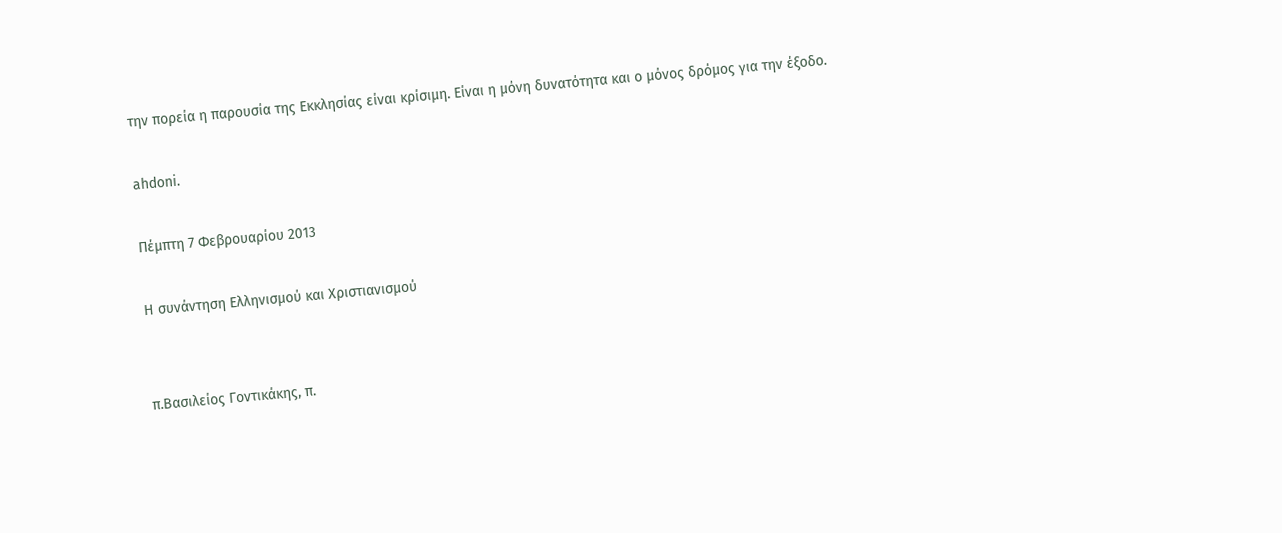την πορεία η παρουσία της Εκκλησίας είναι κρίσιμη. Είναι η μόνη δυνατότητα και ο μόνος δρόμος για την έξοδο.

ahdoni.

Πέμπτη 7 Φεβρουαρίου 2013

H συνάντηση Ελληνισμού και Χριστιανισμού


π.Βασιλείος Γοντικάκης, π.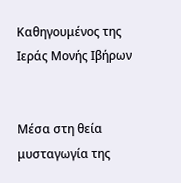Καθηγουμένος της Ιεράς Μονής Ιβήρων


Μέσα στη θεία μυσταγωγία της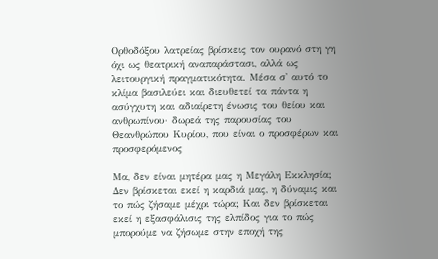Ορθοδόξου λατρείας βρίσκεις τον ουρανό στη γη όχι ως θεατρική αναπαράστασι, αλλά ως λειτουργική πραγματικότητα. Μέσα σ' αυτό το κλίμα βασιλεύει και διευθετεί τα πάντα η ασύγχυτη και αδιαίρετη ένωσις του θείου και ανθρωπίνου· δωρεά της παρουσίας του Θεανθρώπου Κυρίου, που είναι ο προσφέρων και προσφερόμενος

Μα, δεν είναι μητέρα μας η Μεγάλη Εκκλησία; Δεν βρίσκεται εκεί η καρδιά μας, η δύναμις και το πώς ζήσαμε μέχρι τώρα; Και δεν βρίσκεται εκεί η εξασφάλισις της ελπίδος για το πώς μπορούμε να ζήσωμε στην εποχή της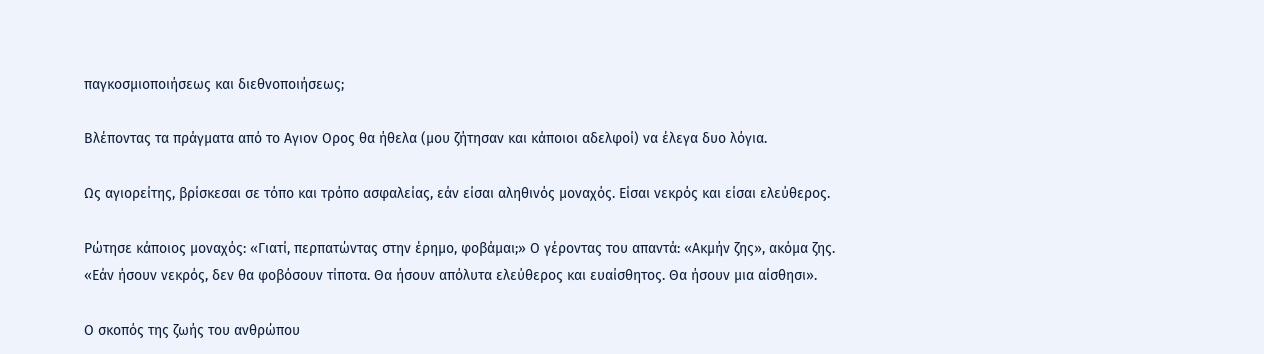παγκοσμιοποιήσεως και διεθνοποιήσεως;

Βλέποντας τα πράγματα από το Αγιον Ορος θα ήθελα (μου ζήτησαν και κάποιοι αδελφοί) να έλεγα δυο λόγια.

Ως αγιορείτης, βρίσκεσαι σε τόπο και τρόπο ασφαλείας, εάν είσαι αληθινός μοναχός. Είσαι νεκρός και είσαι ελεύθερος.

Ρώτησε κάποιος μοναχός: «Γιατί, περπατώντας στην έρημο, φοβάμαι;» Ο γέροντας του απαντά: «Ακμήν ζης», ακόμα ζης. «Εάν ήσουν νεκρός, δεν θα φοβόσουν τίποτα. Θα ήσουν απόλυτα ελεύθερος και ευαίσθητος. Θα ήσουν μια αίσθησι».

Ο σκοπός της ζωής του ανθρώπου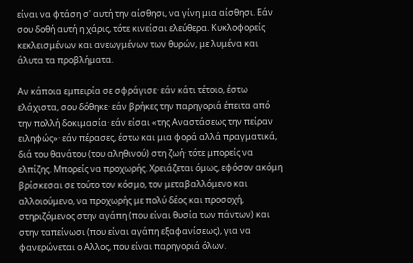είναι να φτάση σ' αυτή την αίσθησι, να γίνη μια αίσθησι. Εάν σου δοθή αυτή η χάρις, τότε κινείσαι ελεύθερα. Κυκλοφορείς κεκλεισμένων και ανεωγμένων των θυρών, με λυμένα και άλυτα τα προβλήματα.

Αν κάποια εμπειρία σε σφράγισε· εάν κάτι τέτοιο, έστω ελάχιστα, σου δόθηκε· εάν βρήκες την παρηγοριά έπειτα από την πολλή δοκιμασία· εάν είσαι «της Αναστάσεως την πείραν ειληφώς»· εάν πέρασες, έστω και μια φορά αλλά πραγματικά, διά του θανάτου (του αληθινού) στη ζωή· τότε μπορείς να ελπίζης. Μπορείς να προχωρής. Χρειάζεται όμως, εφόσον ακόμη βρίσκεσαι σε τούτο τον κόσμο, τον μεταβαλλόμενο και αλλοιούμενο, να προχωρής με πολύ δέος και προσοχή, στηριζόμενος στην αγάπη (που είναι θυσία των πάντων) και στην ταπείνωσι (που είναι αγάπη εξαφανίσεως), για να φανερώνεται ο Αλλος, που είναι παρηγοριά όλων.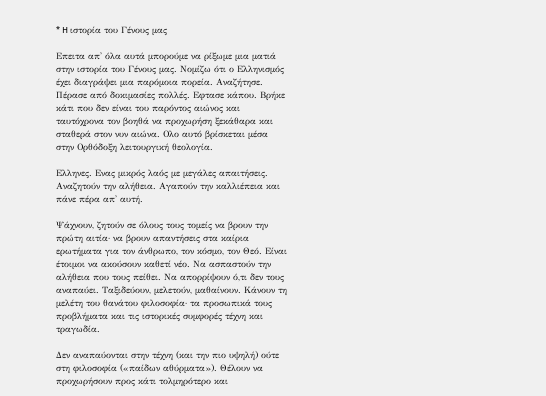* H ιστορία του Γένους μας

Επειτα απ' όλα αυτά μπορούμε να ρίξωμε μια ματιά στην ιστορία του Γένους μας. Νομίζω ότι ο Ελληνισμός έχει διαγράψει μια παρόμοια πορεία. Αναζήτησε. Πέρασε από δοκιμασίες πολλές. Εφτασε κάπου. Βρήκε κάτι που δεν είναι του παρόντος αιώνος και ταυτόχρονα τον βοηθά να προχωρήση ξεκάθαρα και σταθερά στον νυν αιώνα. Ολο αυτό βρίσκεται μέσα στην Ορθόδοξη λειτουργική θεολογία.

Ελληνες. Ενας μικρός λαός με μεγάλες απαιτήσεις. Αναζητούν την αλήθεια. Αγαπούν την καλλιέπεια και πάνε πέρα απ' αυτή.

Ψάχνουν, ζητούν σε όλους τους τομείς να βρουν την πρώτη αιτία· να βρουν απαντήσεις στα καίρια ερωτήματα για τον άνθρωπο, τον κόσμο, τον Θεό. Είναι έτοιμοι να ακούσουν καθετί νέο. Να ασπαστούν την αλήθεια που τους πείθει. Να απορρίψουν ό,τι δεν τους αναπαύει. Ταξιδεύουν, μελετούν, μαθαίνουν. Κάνουν τη μελέτη του θανάτου φιλοσοφία· τα προσωπικά τους προβλήματα και τις ιστορικές συμφορές τέχνη και τραγωδία.

Δεν αναπαύονται στην τέχνη (και την πιο υψηλή) ούτε στη φιλοσοφία («παίδων αθύρματα»). Θέλουν να προχωρήσουν προς κάτι τολμηρότερο και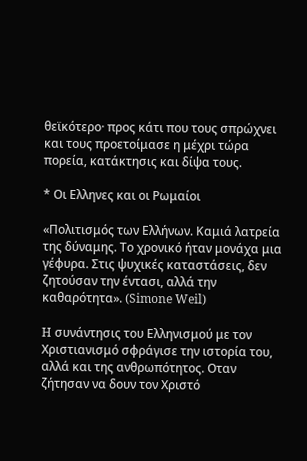θεϊκότερο· προς κάτι που τους σπρώχνει και τους προετοίμασε η μέχρι τώρα πορεία, κατάκτησις και δίψα τους.

* Οι Ελληνες και οι Ρωμαίοι

«Πολιτισμός των Ελλήνων. Καμιά λατρεία της δύναμης. Το χρονικό ήταν μονάχα μια γέφυρα. Στις ψυχικές καταστάσεις, δεν ζητούσαν την έντασι, αλλά την καθαρότητα». (Simone Weil)

H συνάντησις του Ελληνισμού με τον Χριστιανισμό σφράγισε την ιστορία του, αλλά και της ανθρωπότητος. Οταν ζήτησαν να δουν τον Χριστό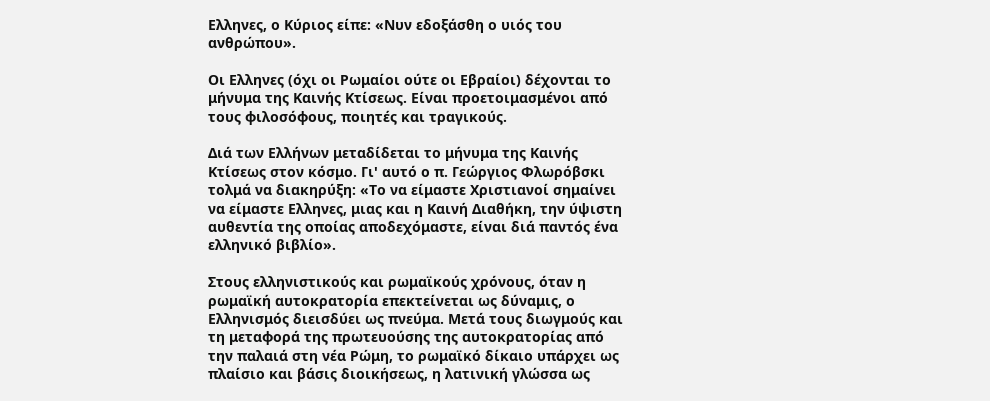Ελληνες, ο Κύριος είπε: «Νυν εδοξάσθη ο υιός του ανθρώπου».

Οι Ελληνες (όχι οι Ρωμαίοι ούτε οι Εβραίοι) δέχονται το μήνυμα της Καινής Κτίσεως. Είναι προετοιμασμένοι από τους φιλοσόφους, ποιητές και τραγικούς.

Διά των Ελλήνων μεταδίδεται το μήνυμα της Καινής Κτίσεως στον κόσμο. Γι' αυτό ο π. Γεώργιος Φλωρόβσκι τολμά να διακηρύξη: «Το να είμαστε Χριστιανοί σημαίνει να είμαστε Ελληνες, μιας και η Καινή Διαθήκη, την ύψιστη αυθεντία της οποίας αποδεχόμαστε, είναι διά παντός ένα ελληνικό βιβλίο».

Στους ελληνιστικούς και ρωμαϊκούς χρόνους, όταν η ρωμαϊκή αυτοκρατορία επεκτείνεται ως δύναμις, ο Ελληνισμός διεισδύει ως πνεύμα. Μετά τους διωγμούς και τη μεταφορά της πρωτευούσης της αυτοκρατορίας από την παλαιά στη νέα Ρώμη, το ρωμαϊκό δίκαιο υπάρχει ως πλαίσιο και βάσις διοικήσεως, η λατινική γλώσσα ως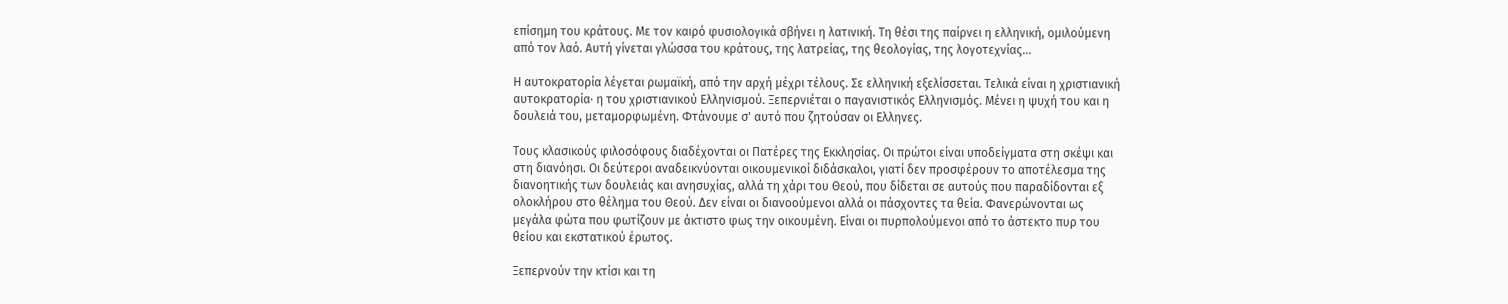επίσημη του κράτους. Με τον καιρό φυσιολογικά σβήνει η λατινική. Τη θέσι της παίρνει η ελληνική, ομιλούμενη από τον λαό. Αυτή γίνεται γλώσσα του κράτους, της λατρείας, της θεολογίας, της λογοτεχνίας...

H αυτοκρατορία λέγεται ρωμαϊκή, από την αρχή μέχρι τέλους. Σε ελληνική εξελίσσεται. Τελικά είναι η χριστιανική αυτοκρατορία· η του χριστιανικού Ελληνισμού. Ξεπερνιέται ο παγανιστικός Ελληνισμός. Μένει η ψυχή του και η δουλειά του, μεταμορφωμένη. Φτάνουμε σ' αυτό που ζητούσαν οι Ελληνες.

Τους κλασικούς φιλοσόφους διαδέχονται οι Πατέρες της Εκκλησίας. Οι πρώτοι είναι υποδείγματα στη σκέψι και στη διανόησι. Οι δεύτεροι αναδεικνύονται οικουμενικοί διδάσκαλοι, γιατί δεν προσφέρουν το αποτέλεσμα της διανοητικής των δουλειάς και ανησυχίας, αλλά τη χάρι του Θεού, που δίδεται σε αυτούς που παραδίδονται εξ ολοκλήρου στο θέλημα του Θεού. Δεν είναι οι διανοούμενοι αλλά οι πάσχοντες τα θεία. Φανερώνονται ως μεγάλα φώτα που φωτίζουν με άκτιστο φως την οικουμένη. Είναι οι πυρπολούμενοι από το άστεκτο πυρ του θείου και εκστατικού έρωτος.

Ξεπερνούν την κτίσι και τη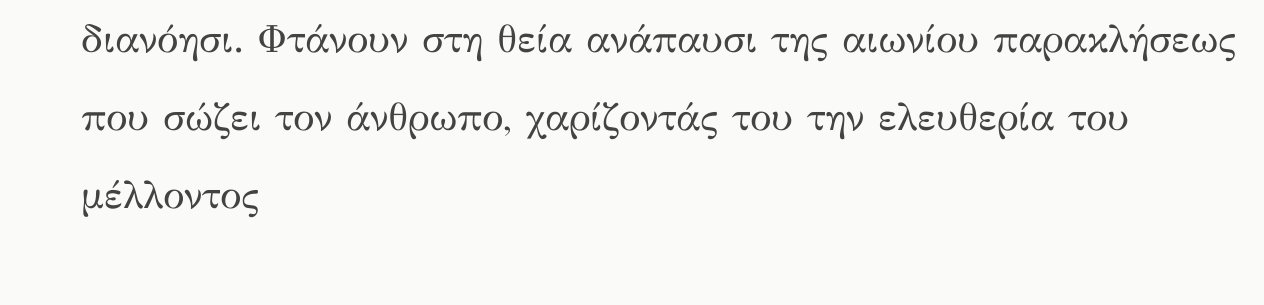διανόησι. Φτάνουν στη θεία ανάπαυσι της αιωνίου παρακλήσεως που σώζει τον άνθρωπο, χαρίζοντάς του την ελευθερία του μέλλοντος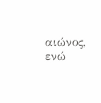αιώνος, ενώ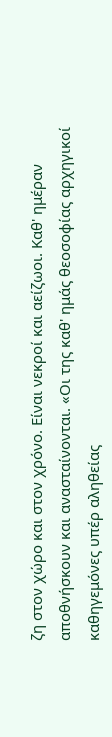ζη στον χώρο και στον χρόνο. Είναι νεκροί και αείζωοι. Καθ' ημέραν αποθνήσκουν και ανασταίνονται. «Οι της καθ' ημάς θεοσοφίας αρχηγικοί καθηγεμόνες υπέρ αληθείας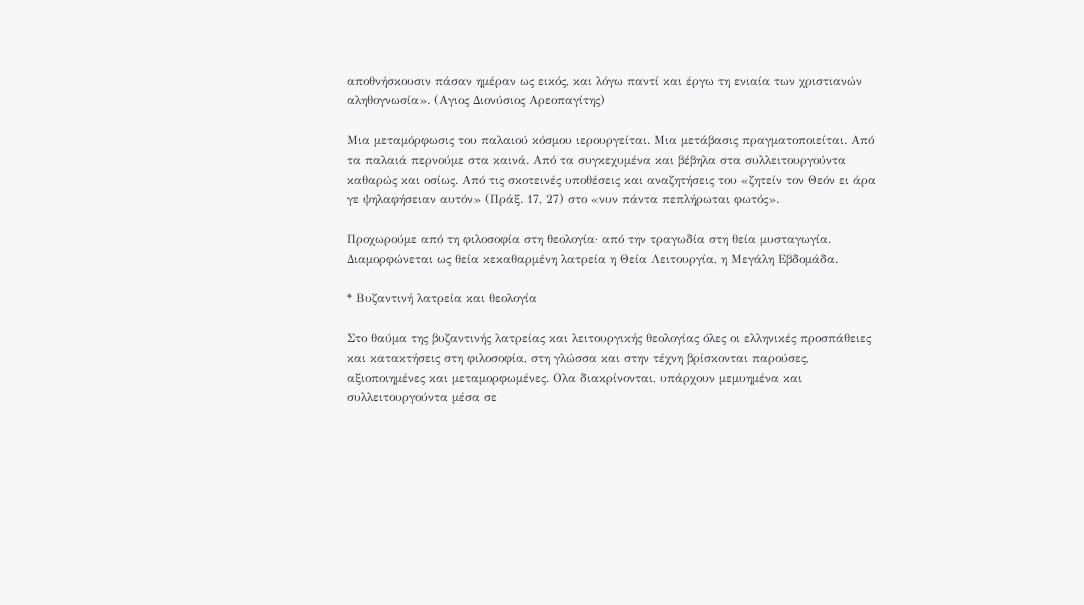αποθνήσκουσιν πάσαν ημέραν ως εικός, και λόγω παντί και έργω τη ενιαία των χριστιανών αληθογνωσία». (Αγιος Διονύσιος Αρεοπαγίτης)

Μια μεταμόρφωσις του παλαιού κόσμου ιερουργείται. Μια μετάβασις πραγματοποιείται. Από τα παλαιά περνούμε στα καινά. Από τα συγκεχυμένα και βέβηλα στα συλλειτουργούντα καθαρώς και οσίως. Από τις σκοτεινές υποθέσεις και αναζητήσεις του «ζητείν τον Θεόν ει άρα γε ψηλαφήσειαν αυτόν» (Πράξ. 17, 27) στο «νυν πάντα πεπλήρωται φωτός».

Προχωρούμε από τη φιλοσοφία στη θεολογία· από την τραγωδία στη θεία μυσταγωγία. Διαμορφώνεται ως θεία κεκαθαρμένη λατρεία η Θεία Λειτουργία, η Μεγάλη Εβδομάδα.

* Βυζαντινή λατρεία και θεολογία

Στο θαύμα της βυζαντινής λατρείας και λειτουργικής θεολογίας όλες οι ελληνικές προσπάθειες και κατακτήσεις στη φιλοσοφία, στη γλώσσα και στην τέχνη βρίσκονται παρούσες, αξιοποιημένες και μεταμορφωμένες. Ολα διακρίνονται, υπάρχουν μεμυημένα και συλλειτουργούντα μέσα σε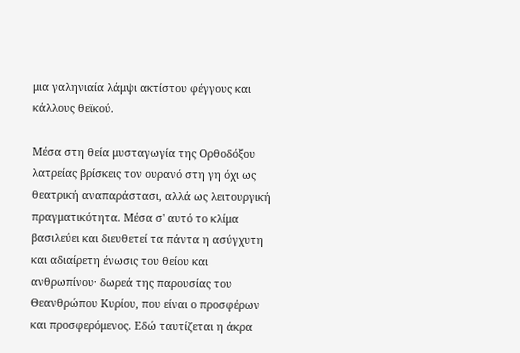μια γαληνιαία λάμψι ακτίστου φέγγους και κάλλους θεϊκού.

Μέσα στη θεία μυσταγωγία της Ορθοδόξου λατρείας βρίσκεις τον ουρανό στη γη όχι ως θεατρική αναπαράστασι, αλλά ως λειτουργική πραγματικότητα. Μέσα σ' αυτό το κλίμα βασιλεύει και διευθετεί τα πάντα η ασύγχυτη και αδιαίρετη ένωσις του θείου και ανθρωπίνου· δωρεά της παρουσίας του Θεανθρώπου Κυρίου, που είναι ο προσφέρων και προσφερόμενος. Εδώ ταυτίζεται η άκρα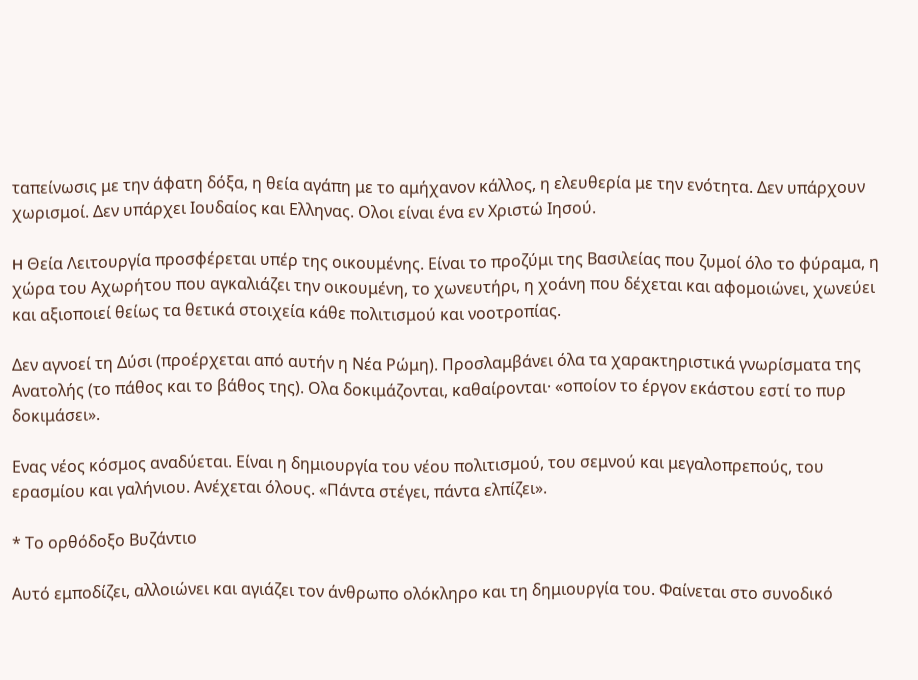ταπείνωσις με την άφατη δόξα, η θεία αγάπη με το αμήχανον κάλλος, η ελευθερία με την ενότητα. Δεν υπάρχουν χωρισμοί. Δεν υπάρχει Ιουδαίος και Ελληνας. Ολοι είναι ένα εν Χριστώ Ιησού.

H Θεία Λειτουργία προσφέρεται υπέρ της οικουμένης. Είναι το προζύμι της Βασιλείας που ζυμοί όλο το φύραμα, η χώρα του Αχωρήτου που αγκαλιάζει την οικουμένη, το χωνευτήρι, η χοάνη που δέχεται και αφομοιώνει, χωνεύει και αξιοποιεί θείως τα θετικά στοιχεία κάθε πολιτισμού και νοοτροπίας.

Δεν αγνοεί τη Δύσι (προέρχεται από αυτήν η Νέα Ρώμη). Προσλαμβάνει όλα τα χαρακτηριστικά γνωρίσματα της Ανατολής (το πάθος και το βάθος της). Ολα δοκιμάζονται, καθαίρονται· «οποίον το έργον εκάστου εστί το πυρ δοκιμάσει».

Ενας νέος κόσμος αναδύεται. Είναι η δημιουργία του νέου πολιτισμού, του σεμνού και μεγαλοπρεπούς, του ερασμίου και γαλήνιου. Ανέχεται όλους. «Πάντα στέγει, πάντα ελπίζει».

* Το ορθόδοξο Βυζάντιο

Αυτό εμποδίζει, αλλοιώνει και αγιάζει τον άνθρωπο ολόκληρο και τη δημιουργία του. Φαίνεται στο συνοδικό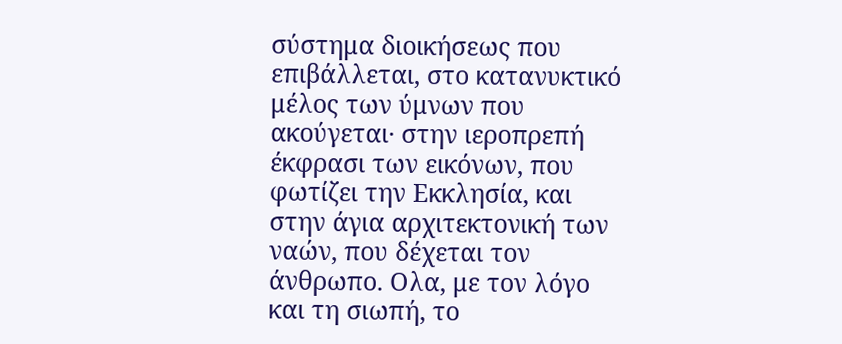σύστημα διοικήσεως που επιβάλλεται, στο κατανυκτικό μέλος των ύμνων που ακούγεται· στην ιεροπρεπή έκφρασι των εικόνων, που φωτίζει την Εκκλησία, και στην άγια αρχιτεκτονική των ναών, που δέχεται τον άνθρωπο. Ολα, με τον λόγο και τη σιωπή, το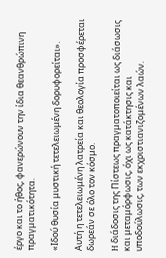έργο και το ήθος, φανερώνουν την ίδια θεανθρώπινη πραγματικότητα.

«Ιδού θυσία μυστική τετελειωμένη δορυφορείται».

Αυτή η τετελειωμένη λατρεία και θεολογία προσφέρεται δωρεάν σε όλο τον κόσμο.

H διάδοσις της Πίστεως πραγματοποιείται ως διάσωσις και μεταμόρφωσις, όχι ως κατάκτησις και υποδούλωσις, των εκχριστιανιζομένων λαών.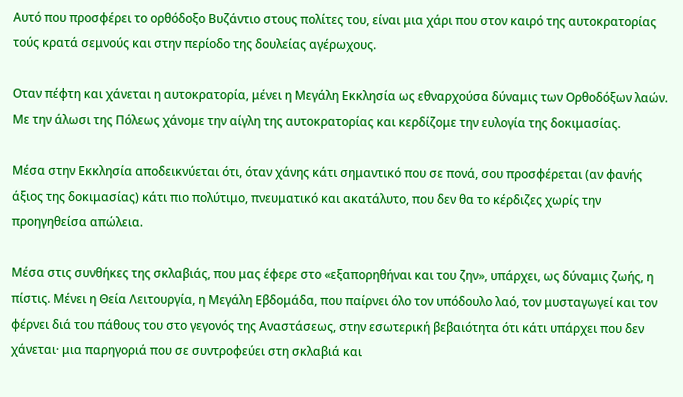Αυτό που προσφέρει το ορθόδοξο Βυζάντιο στους πολίτες του, είναι μια χάρι που στον καιρό της αυτοκρατορίας τούς κρατά σεμνούς και στην περίοδο της δουλείας αγέρωχους.

Οταν πέφτη και χάνεται η αυτοκρατορία, μένει η Μεγάλη Εκκλησία ως εθναρχούσα δύναμις των Ορθοδόξων λαών. Με την άλωσι της Πόλεως χάνομε την αίγλη της αυτοκρατορίας και κερδίζομε την ευλογία της δοκιμασίας.

Μέσα στην Εκκλησία αποδεικνύεται ότι, όταν χάνης κάτι σημαντικό που σε πονά, σου προσφέρεται (αν φανής άξιος της δοκιμασίας) κάτι πιο πολύτιμο, πνευματικό και ακατάλυτο, που δεν θα το κέρδιζες χωρίς την προηγηθείσα απώλεια.

Μέσα στις συνθήκες της σκλαβιάς, που μας έφερε στο «εξαπορηθήναι και του ζην», υπάρχει, ως δύναμις ζωής, η πίστις. Μένει η Θεία Λειτουργία, η Μεγάλη Εβδομάδα, που παίρνει όλο τον υπόδουλο λαό, τον μυσταγωγεί και τον φέρνει διά του πάθους του στο γεγονός της Αναστάσεως, στην εσωτερική βεβαιότητα ότι κάτι υπάρχει που δεν χάνεται· μια παρηγοριά που σε συντροφεύει στη σκλαβιά και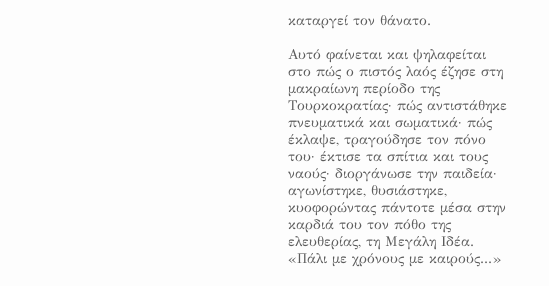καταργεί τον θάνατο.

Αυτό φαίνεται και ψηλαφείται στο πώς ο πιστός λαός έζησε στη μακραίωνη περίοδο της Τουρκοκρατίας· πώς αντιστάθηκε πνευματικά και σωματικά· πώς έκλαψε, τραγούδησε τον πόνο του· έκτισε τα σπίτια και τους ναούς· διοργάνωσε την παιδεία· αγωνίστηκε, θυσιάστηκε, κυοφορώντας πάντοτε μέσα στην καρδιά του τον πόθο της ελευθερίας, τη Μεγάλη Ιδέα. «Πάλι με χρόνους με καιρούς...»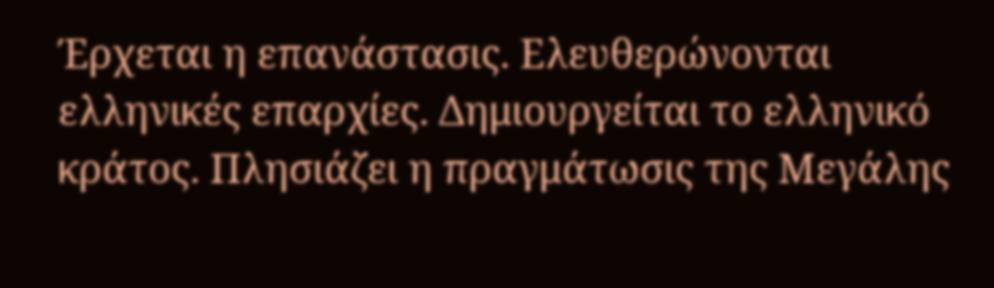Έρχεται η επανάστασις. Ελευθερώνονται ελληνικές επαρχίες. Δημιουργείται το ελληνικό κράτος. Πλησιάζει η πραγμάτωσις της Μεγάλης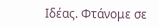Ιδέας. Φτάνομε σε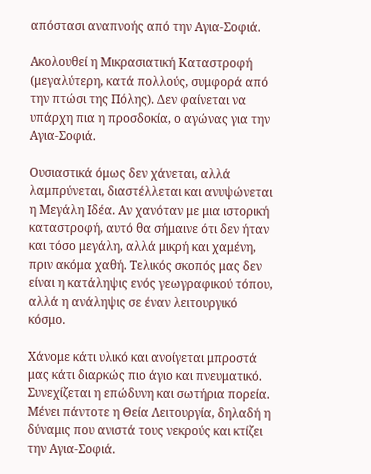απόστασι αναπνοής από την Αγια-Σοφιά.

Ακολουθεί η Μικρασιατική Καταστροφή (μεγαλύτερη, κατά πολλούς, συμφορά από την πτώσι της Πόλης). Δεν φαίνεται να υπάρχη πια η προσδοκία, ο αγώνας για την Αγια-Σοφιά.

Ουσιαστικά όμως δεν χάνεται, αλλά λαμπρύνεται, διαστέλλεται και ανυψώνεται η Μεγάλη Ιδέα. Αν χανόταν με μια ιστορική καταστροφή, αυτό θα σήμαινε ότι δεν ήταν και τόσο μεγάλη, αλλά μικρή και χαμένη, πριν ακόμα χαθή. Τελικός σκοπός μας δεν είναι η κατάληψις ενός γεωγραφικού τόπου, αλλά η ανάληψις σε έναν λειτουργικό κόσμο.

Χάνομε κάτι υλικό και ανοίγεται μπροστά μας κάτι διαρκώς πιο άγιο και πνευματικό. Συνεχίζεται η επώδυνη και σωτήρια πορεία. Μένει πάντοτε η Θεία Λειτουργία, δηλαδή η δύναμις που ανιστά τους νεκρούς και κτίζει την Αγια-Σοφιά.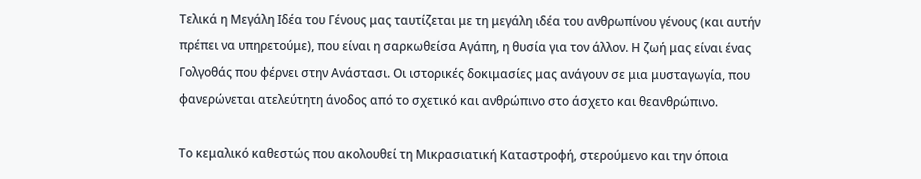Τελικά η Μεγάλη Ιδέα του Γένους μας ταυτίζεται με τη μεγάλη ιδέα του ανθρωπίνου γένους (και αυτήν πρέπει να υπηρετούμε), που είναι η σαρκωθείσα Αγάπη, η θυσία για τον άλλον. Η ζωή μας είναι ένας Γολγοθάς που φέρνει στην Ανάστασι. Οι ιστορικές δοκιμασίες μας ανάγουν σε μια μυσταγωγία, που φανερώνεται ατελεύτητη άνοδος από το σχετικό και ανθρώπινο στο άσχετο και θεανθρώπινο.

Το κεμαλικό καθεστώς που ακολουθεί τη Μικρασιατική Καταστροφή, στερούμενο και την όποια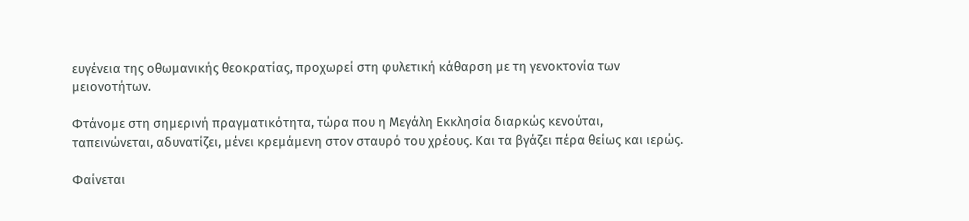ευγένεια της οθωμανικής θεοκρατίας, προχωρεί στη φυλετική κάθαρση με τη γενοκτονία των μειονοτήτων.

Φτάνομε στη σημερινή πραγματικότητα, τώρα που η Μεγάλη Εκκλησία διαρκώς κενούται, ταπεινώνεται, αδυνατίζει, μένει κρεμάμενη στον σταυρό του χρέους. Και τα βγάζει πέρα θείως και ιερώς.

Φαίνεται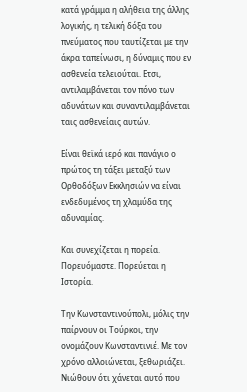κατά γράμμα η αλήθεια της άλλης λογικής, η τελική δόξα του πνεύματος που ταυτίζεται με την άκρα ταπείνωσι, η δύναμις που εν ασθενεία τελειούται. Ετσι, αντιλαμβάνεται τον πόνο των αδυνάτων και συναντιλαμβάνεται ταις ασθενείαις αυτών.

Είναι θεϊκά ιερό και πανάγιο ο πρώτος τη τάξει μεταξύ των Ορθοδόξων Εκκλησιών να είναι ενδεδυμένος τη χλαμύδα της αδυναμίας.

Και συνεχίζεται η πορεία. Πορευόμαστε. Πορεύεται η Ιστορία.

Την Κωνσταντινούπολι, μόλις την παίρνουν οι Τούρκοι, την ονομάζουν Κωνσταντινιέ. Με τον χρόνο αλλοιώνεται, ξεθωριάζει. Νιώθουν ότι χάνεται αυτό που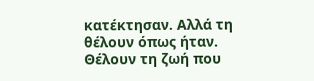κατέκτησαν. Αλλά τη θέλουν όπως ήταν. Θέλουν τη ζωή που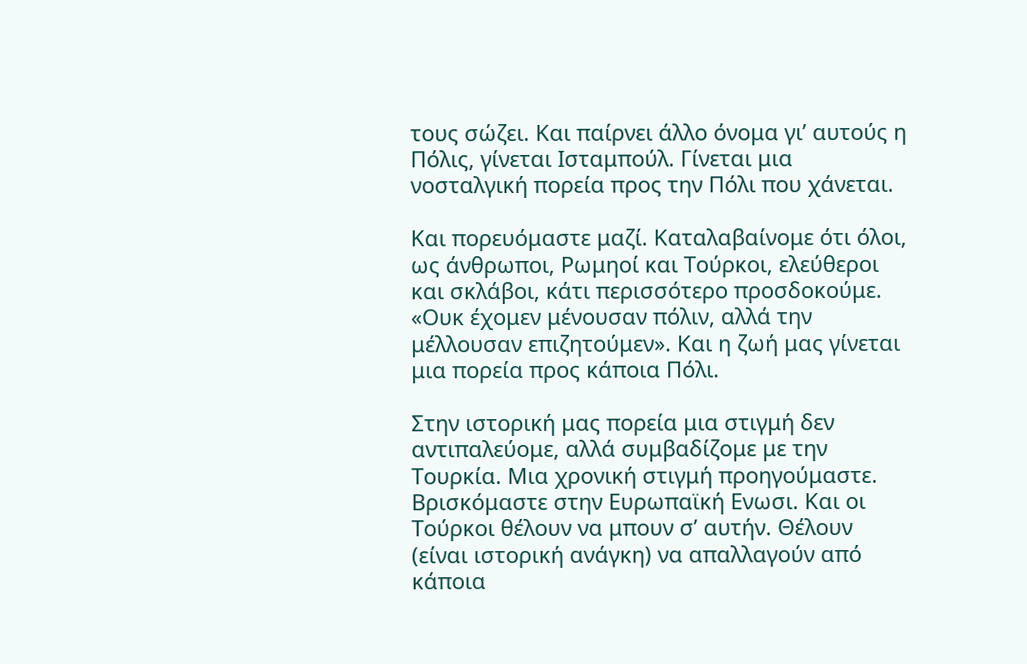τους σώζει. Και παίρνει άλλο όνομα γι’ αυτούς η Πόλις, γίνεται Ισταμπούλ. Γίνεται μια νοσταλγική πορεία προς την Πόλι που χάνεται.

Και πορευόμαστε μαζί. Καταλαβαίνομε ότι όλοι, ως άνθρωποι, Ρωμηοί και Τούρκοι, ελεύθεροι και σκλάβοι, κάτι περισσότερο προσδοκούμε. «Ουκ έχομεν μένουσαν πόλιν, αλλά την μέλλουσαν επιζητούμεν». Και η ζωή μας γίνεται μια πορεία προς κάποια Πόλι.

Στην ιστορική μας πορεία μια στιγμή δεν αντιπαλεύομε, αλλά συμβαδίζομε με την Τουρκία. Μια χρονική στιγμή προηγούμαστε. Βρισκόμαστε στην Ευρωπαϊκή Ενωσι. Και οι Τούρκοι θέλουν να μπουν σ’ αυτήν. Θέλουν (είναι ιστορική ανάγκη) να απαλλαγούν από κάποια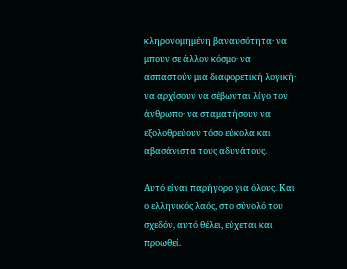κληρονομημένη βαναυσότητα· να μπουν σε άλλον κόσμο· να ασπαστούν μια διαφορετική λογική· να αρχίσουν να σέβωνται λίγο τον άνθρωπο· να σταματήσουν να εξολοθρεύουν τόσο εύκολα και αβασάνιστα τους αδυνάτους.

Αυτό είναι παρήγορο για όλους. Και ο ελληνικός λαός, στο σύνολό του σχεδόν, αυτό θέλει, εύχεται και προωθεί.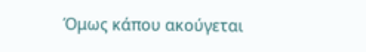Όμως κάπου ακούγεται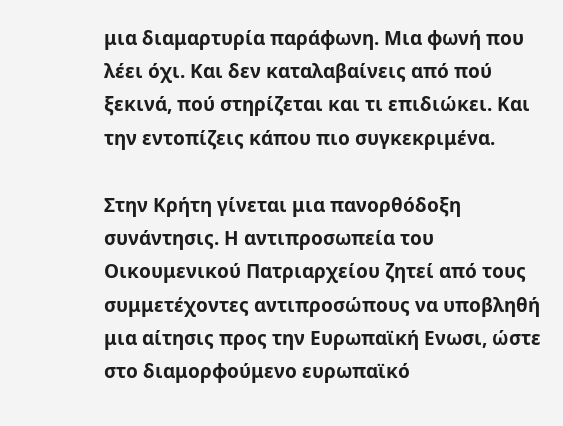μια διαμαρτυρία παράφωνη. Μια φωνή που λέει όχι. Και δεν καταλαβαίνεις από πού ξεκινά, πού στηρίζεται και τι επιδιώκει. Και την εντοπίζεις κάπου πιο συγκεκριμένα.

Στην Κρήτη γίνεται μια πανορθόδοξη συνάντησις. Η αντιπροσωπεία του Οικουμενικού Πατριαρχείου ζητεί από τους συμμετέχοντες αντιπροσώπους να υποβληθή μια αίτησις προς την Ευρωπαϊκή Ενωσι, ώστε στο διαμορφούμενο ευρωπαϊκό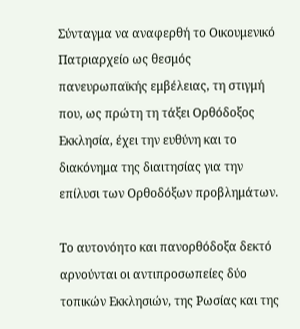Σύνταγμα να αναφερθή το Οικουμενικό Πατριαρχείο ως θεσμός πανευρωπαϊκής εμβέλειας, τη στιγμή που, ως πρώτη τη τάξει Ορθόδοξος Εκκλησία, έχει την ευθύνη και το διακόνημα της διαιτησίας για την επίλυσι των Ορθοδόξων προβλημάτων.

Το αυτονόητο και πανορθόδοξα δεκτό αρνούνται οι αντιπροσωπείες δύο τοπικών Εκκλησιών, της Ρωσίας και της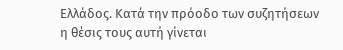Ελλάδος. Κατά την πρόοδο των συζητήσεων η θέσις τους αυτή γίνεται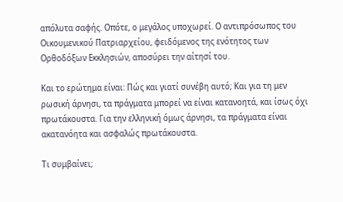απόλυτα σαφής. Οπότε, ο μεγάλος υποχωρεί. Ο αντιπρόσωπος του Οικουμενικού Πατριαρχείου, φειδόμενος της ενότητος των Ορθοδόξων Εκκλησιών, αποσύρει την αίτησί του.

Και το ερώτημα είναι: Πώς και γιατί συνέβη αυτό; Και για τη μεν ρωσική άρνησι, τα πράγματα μπορεί να είναι κατανοητά, και ίσως όχι πρωτάκουστα. Για την ελληνική όμως άρνησι, τα πράγματα είναι ακατανόητα και ασφαλώς πρωτάκουστα.

Τι συμβαίνει;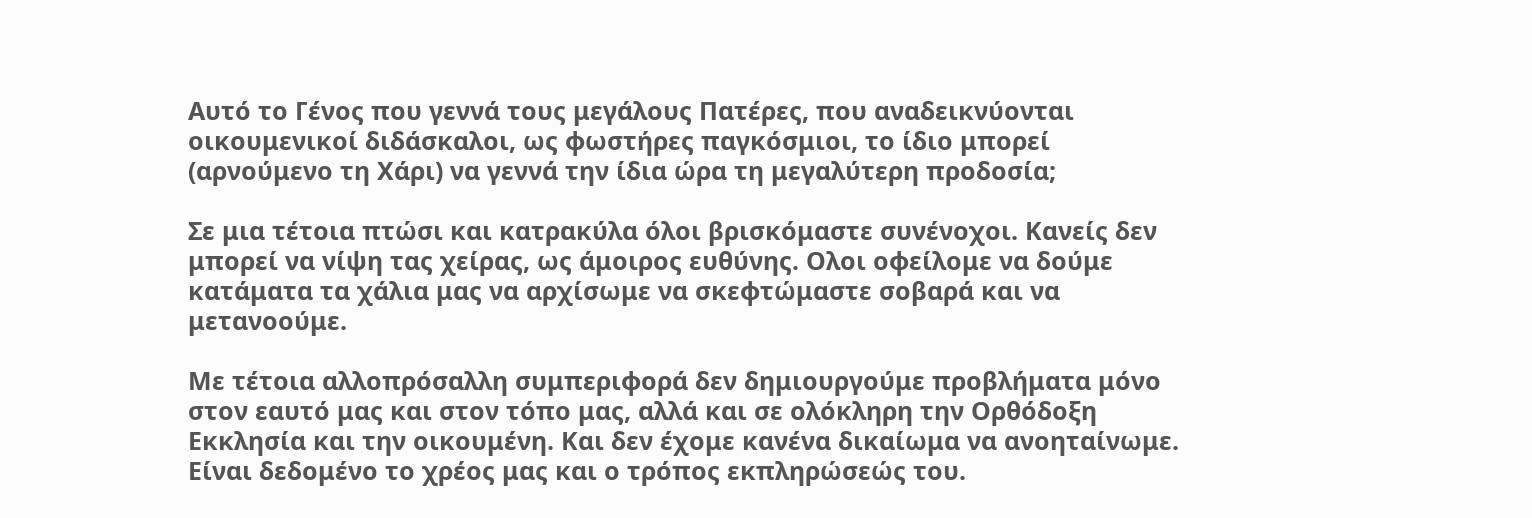Αυτό το Γένος που γεννά τους μεγάλους Πατέρες, που αναδεικνύονται οικουμενικοί διδάσκαλοι, ως φωστήρες παγκόσμιοι, το ίδιο μπορεί (αρνούμενο τη Χάρι) να γεννά την ίδια ώρα τη μεγαλύτερη προδοσία;

Σε μια τέτοια πτώσι και κατρακύλα όλοι βρισκόμαστε συνένοχοι. Κανείς δεν μπορεί να νίψη τας χείρας, ως άμοιρος ευθύνης. Ολοι οφείλομε να δούμε κατάματα τα χάλια μας να αρχίσωμε να σκεφτώμαστε σοβαρά και να μετανοούμε.

Με τέτοια αλλοπρόσαλλη συμπεριφορά δεν δημιουργούμε προβλήματα μόνο στον εαυτό μας και στον τόπο μας, αλλά και σε ολόκληρη την Ορθόδοξη Εκκλησία και την οικουμένη. Και δεν έχομε κανένα δικαίωμα να ανοηταίνωμε. Είναι δεδομένο το χρέος μας και ο τρόπος εκπληρώσεώς του.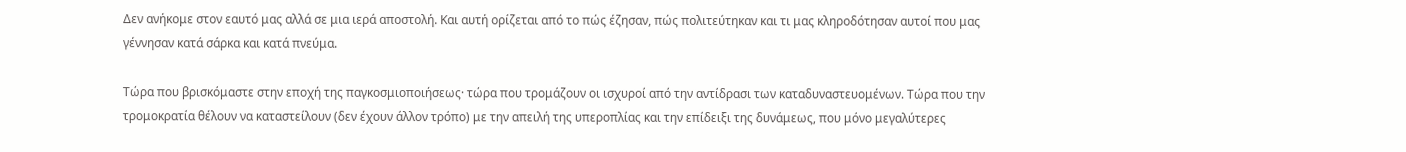Δεν ανήκομε στον εαυτό μας αλλά σε μια ιερά αποστολή. Και αυτή ορίζεται από το πώς έζησαν, πώς πολιτεύτηκαν και τι μας κληροδότησαν αυτοί που μας γέννησαν κατά σάρκα και κατά πνεύμα.

Τώρα που βρισκόμαστε στην εποχή της παγκοσμιοποιήσεως· τώρα που τρομάζουν οι ισχυροί από την αντίδρασι των καταδυναστευομένων. Τώρα που την τρομοκρατία θέλουν να καταστείλουν (δεν έχουν άλλον τρόπο) με την απειλή της υπεροπλίας και την επίδειξι της δυνάμεως, που μόνο μεγαλύτερες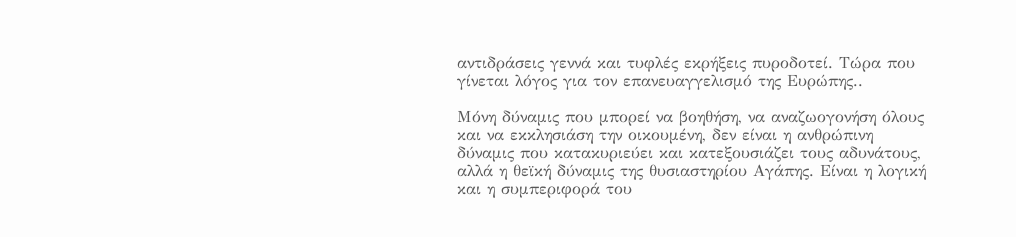αντιδράσεις γεννά και τυφλές εκρήξεις πυροδοτεί. Τώρα που γίνεται λόγος για τον επανευαγγελισμό της Ευρώπης..

Μόνη δύναμις που μπορεί να βοηθήση, να αναζωογονήση όλους και να εκκλησιάση την οικουμένη, δεν είναι η ανθρώπινη δύναμις που κατακυριεύει και κατεξουσιάζει τους αδυνάτους, αλλά η θεϊκή δύναμις της θυσιαστηρίου Αγάπης. Είναι η λογική και η συμπεριφορά του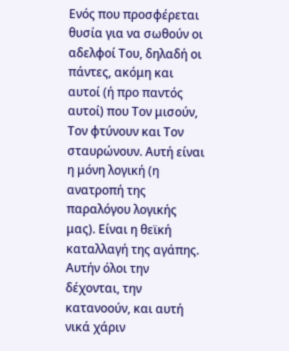Ενός που προσφέρεται θυσία για να σωθούν οι αδελφοί Του, δηλαδή οι πάντες, ακόμη και αυτοί (ή προ παντός αυτοί) που Τον μισούν, Τον φτύνουν και Τον σταυρώνουν. Αυτή είναι η μόνη λογική (η ανατροπή της παραλόγου λογικής μας). Είναι η θεϊκή καταλλαγή της αγάπης. Αυτήν όλοι την δέχονται, την κατανοούν, και αυτή νικά χάριν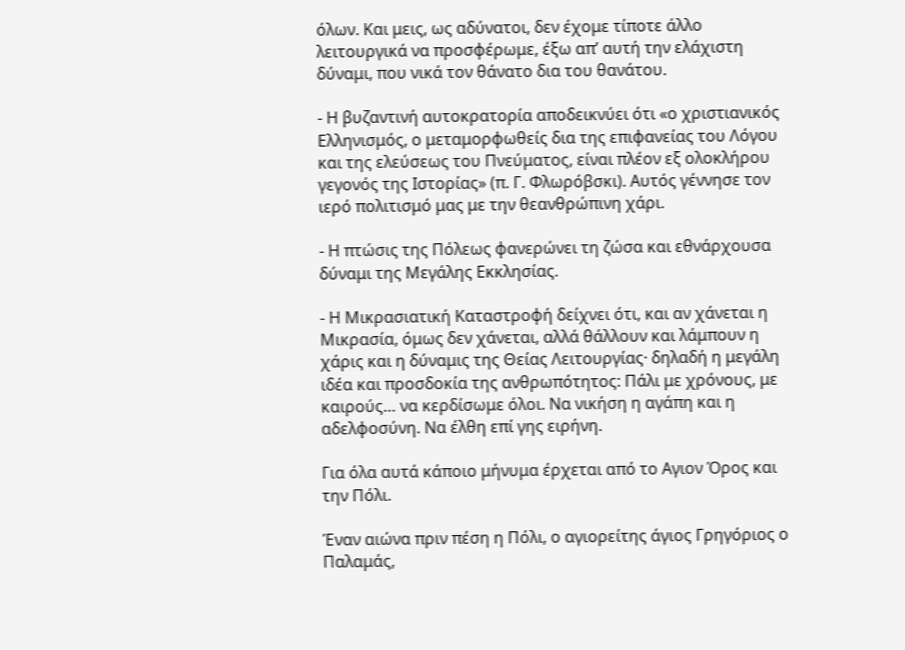όλων. Και μεις, ως αδύνατοι, δεν έχομε τίποτε άλλο λειτουργικά να προσφέρωμε, έξω απ’ αυτή την ελάχιστη δύναμι, που νικά τον θάνατο δια του θανάτου.

- Η βυζαντινή αυτοκρατορία αποδεικνύει ότι «ο χριστιανικός Ελληνισμός, ο μεταμορφωθείς δια της επιφανείας του Λόγου και της ελεύσεως του Πνεύματος, είναι πλέον εξ ολοκλήρου γεγονός της Ιστορίας» (π. Γ. Φλωρόβσκι). Αυτός γέννησε τον ιερό πολιτισμό μας με την θεανθρώπινη χάρι.

- Η πτώσις της Πόλεως φανερώνει τη ζώσα και εθνάρχουσα δύναμι της Μεγάλης Εκκλησίας.

- Η Μικρασιατική Καταστροφή δείχνει ότι, και αν χάνεται η Μικρασία, όμως δεν χάνεται, αλλά θάλλουν και λάμπουν η χάρις και η δύναμις της Θείας Λειτουργίας· δηλαδή η μεγάλη ιδέα και προσδοκία της ανθρωπότητος: Πάλι με χρόνους, με καιρούς… να κερδίσωμε όλοι. Να νικήση η αγάπη και η αδελφοσύνη. Να έλθη επί γης ειρήνη.

Για όλα αυτά κάποιο μήνυμα έρχεται από το Αγιον Όρος και την Πόλι.

Έναν αιώνα πριν πέση η Πόλι, ο αγιορείτης άγιος Γρηγόριος ο Παλαμάς,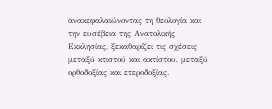ανακεφαλαιώνοντας τη θεολογία και την ευσέβεια της Ανατολικής Εκκλησίας, ξεκαθαρίζει τις σχέσεις μεταξύ κτιστού και ακτίστου, μεταξύ ορθοδοξίας και ετεροδοξίας.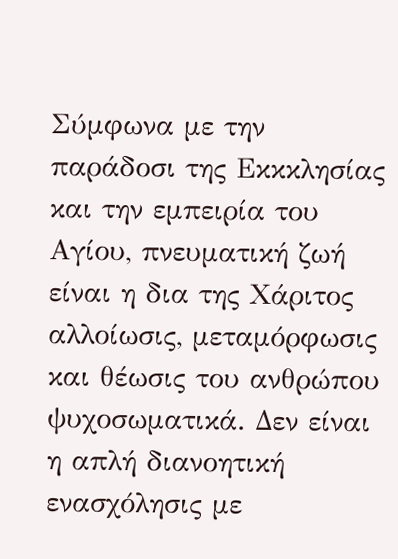Σύμφωνα με την παράδοσι της Εκκκλησίας και την εμπειρία του Αγίου, πνευματική ζωή είναι η δια της Χάριτος αλλοίωσις, μεταμόρφωσις και θέωσις του ανθρώπου ψυχοσωματικά. Δεν είναι η απλή διανοητική ενασχόλησις με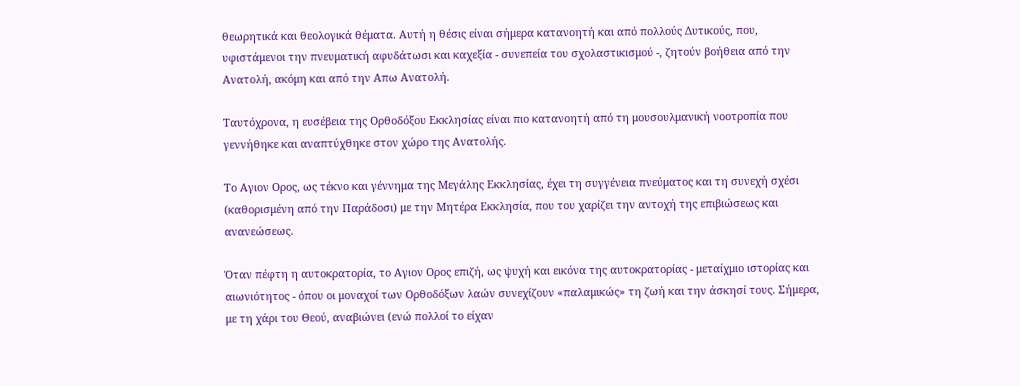θεωρητικά και θεολογικά θέματα. Αυτή η θέσις είναι σήμερα κατανοητή και από πολλούς Δυτικούς, που, υφιστάμενοι την πνευματική αφυδάτωσι και καχεξία - συνεπεία του σχολαστικισμού -, ζητούν βοήθεια από την Ανατολή, ακόμη και από την Απω Ανατολή.

Ταυτόχρονα, η ευσέβεια της Ορθοδόξου Εκκλησίας είναι πιο κατανοητή από τη μουσουλμανική νοοτροπία που γεννήθηκε και αναπτύχθηκε στον χώρο της Ανατολής.

Το Αγιον Ορος, ως τέκνο και γέννημα της Μεγάλης Εκκλησίας, έχει τη συγγένεια πνεύματος και τη συνεχή σχέσι (καθορισμένη από την Παράδοσι) με την Μητέρα Εκκλησία, που του χαρίζει την αντοχή της επιβιώσεως και ανανεώσεως.

Όταν πέφτη η αυτοκρατορία, το Αγιον Ορος επιζή, ως ψυχή και εικόνα της αυτοκρατορίας - μεταίχμιο ιστορίας και αιωνιότητος - όπου οι μοναχοί των Ορθοδόξων λαών συνεχίζουν «παλαμικώς» τη ζωή και την άσκησί τους. Σήμερα, με τη χάρι του Θεού, αναβιώνει (ενώ πολλοί το είχαν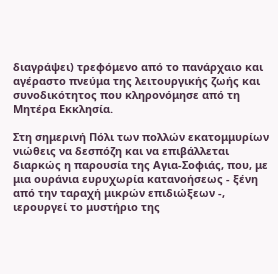διαγράψει) τρεφόμενο από το πανάρχαιο και αγέραστο πνεύμα της λειτουργικής ζωής και συνοδικότητος που κληρονόμησε από τη Μητέρα Εκκλησία.

Στη σημερινή Πόλι των πολλών εκατομμυρίων νιώθεις να δεσπόζη και να επιβάλλεται διαρκώς η παρουσία της Αγια-Σοφιάς, που, με μια ουράνια ευρυχωρία κατανοήσεως - ξένη από την ταραχή μικρών επιδιώξεων -, ιερουργεί το μυστήριο της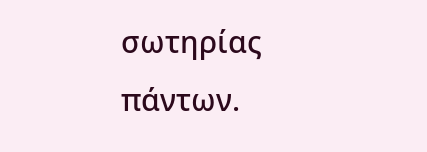σωτηρίας πάντων.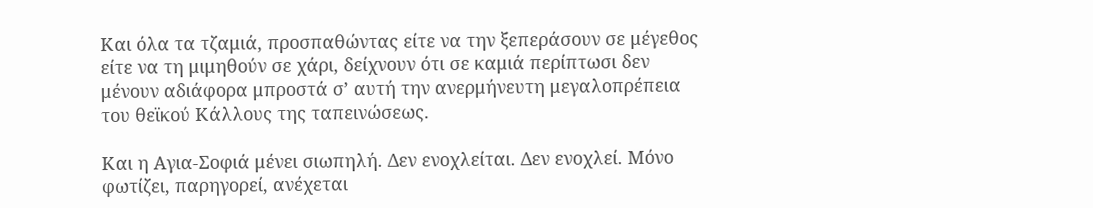Και όλα τα τζαμιά, προσπαθώντας είτε να την ξεπεράσουν σε μέγεθος είτε να τη μιμηθούν σε χάρι, δείχνουν ότι σε καμιά περίπτωσι δεν μένουν αδιάφορα μπροστά σ’ αυτή την ανερμήνευτη μεγαλοπρέπεια του θεϊκού Κάλλους της ταπεινώσεως.

Και η Αγια-Σοφιά μένει σιωπηλή. Δεν ενοχλείται. Δεν ενοχλεί. Μόνο φωτίζει, παρηγορεί, ανέχεται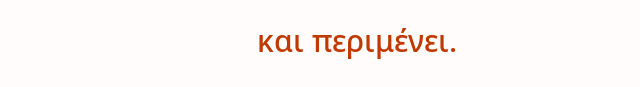και περιμένει.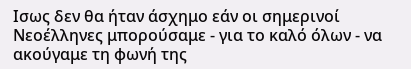Ισως δεν θα ήταν άσχημο εάν οι σημερινοί Νεοέλληνες μπορούσαμε - για το καλό όλων - να ακούγαμε τη φωνή της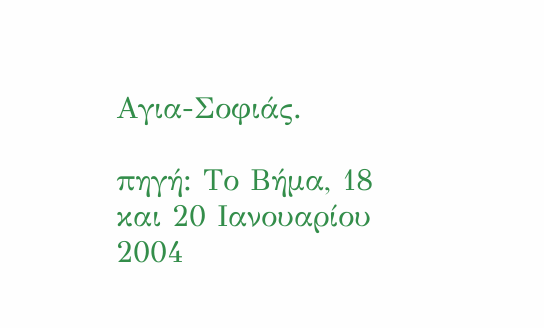Αγια-Σοφιάς.

πηγή: Το Βήμα, 18 και 20 Ιανουαρίου 2004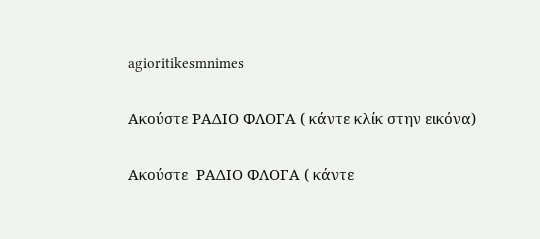agioritikesmnimes

Ακούστε ΡΑΔΙΟ ΦΛΟΓΑ ( κάντε κλίκ στην εικόνα)

Ακούστε  ΡΑΔΙΟ ΦΛΟΓΑ ( κάντε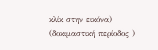κλίκ στην εικόνα)
(δοκιμαστική περίοδος )